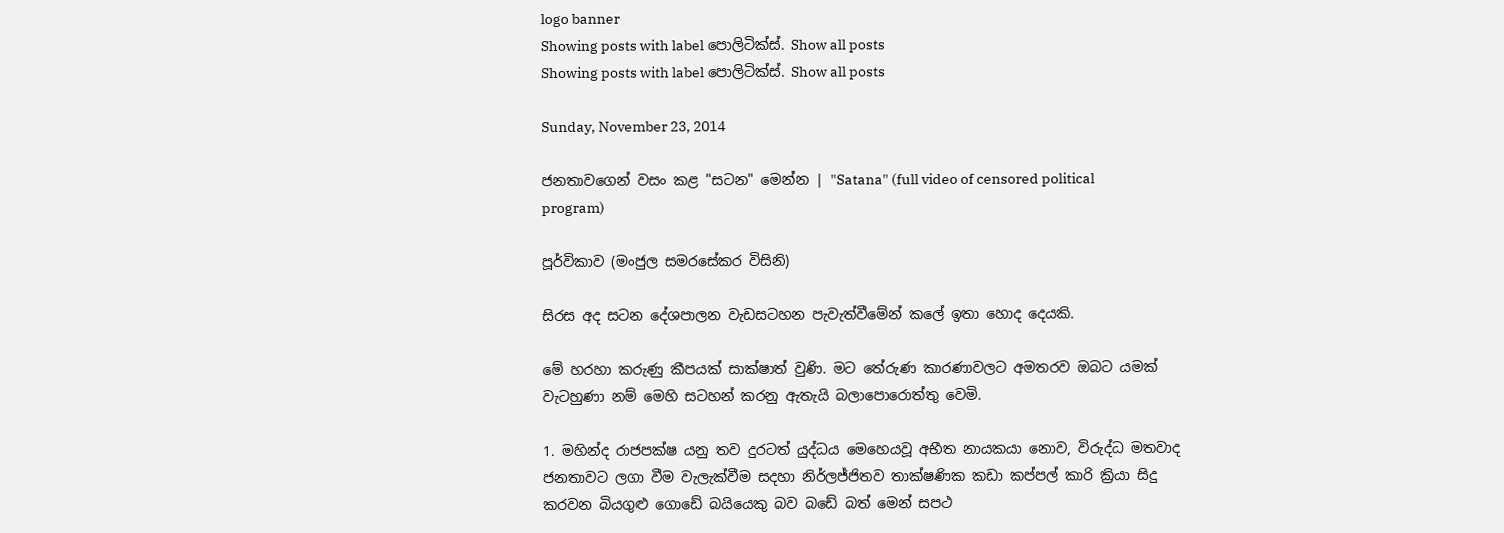logo banner
Showing posts with label පොලිටික්ස්. Show all posts
Showing posts with label පොලිටික්ස්. Show all posts

Sunday, November 23, 2014

ජනතාවගෙන් වසං කළ "සටන" මෙන්න | "Satana" (full video of censored political program)

පූර්විකාව (මංජුල සමරසේකර විසිනි)

සිරස අද සටන දේශපාලන වැඩසටහන පැවැත්වීමේන් කලේ ඉතා හොද දෙයකි.

මේ හරහා කරුණු කීපයක් සාක්ෂාත් වුණි. මට තේරුණ කාරණාවලට අමතරව ඔබට යමක් වැටහුණා නම් මෙහි සටහන් කරනු ඇතැයි බලාපොරොත්තු වෙමි.

1. මහින්ද රාජපක්ෂ යනු තව දුරටත් යුද්ධය මෙහෙයවූ අභීත නායකයා නොව, විරුද්ධ මතවාද ජනතාවට ලගා වීම වැලැක්වීම සදහා නිර්ලජ්ජිතව තාක්ෂණික කඩා කප්පල් කාරි ක්‍රියා සිදු කරවන බියගුළු ගොඩේ බයියෙකු බව බඩේ බත් මෙන් සපථ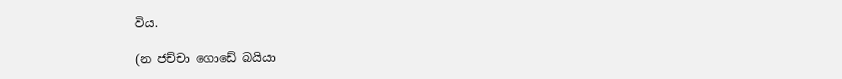විය.

(න ජච්චා ගොඩේ බයියා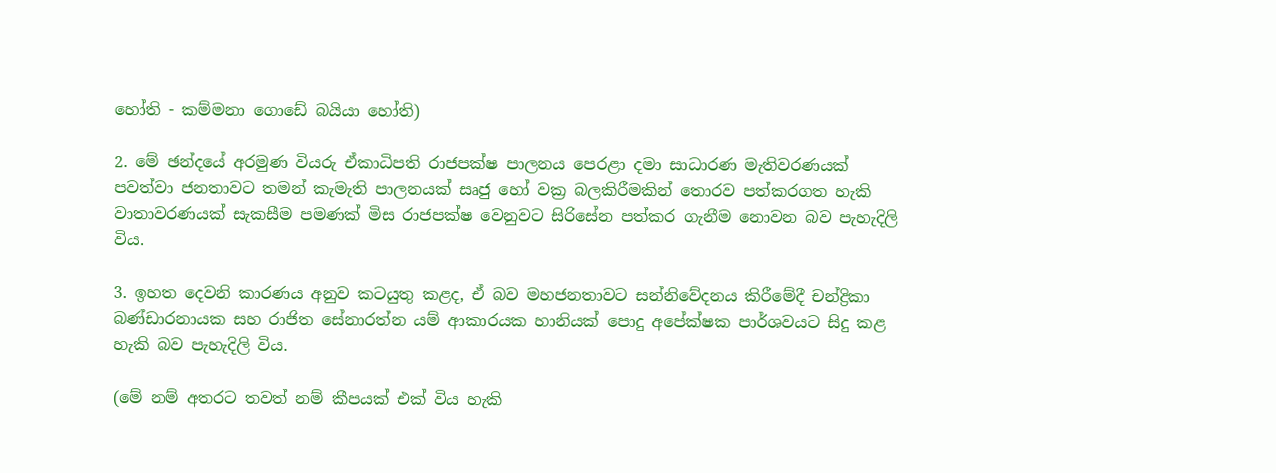හෝති - කම්මනා ගොඩේ බයියා හෝති)

2. මේ ඡන්දයේ අරමුණ වියරු ඒකාධිපති රාජපක්ෂ පාලනය පෙරළා දමා සාධාරණ මැතිවරණයක් පවත්වා ජනතාවට තමන් කැමැති පාලනයක් සෘජු හෝ වක්‍ර බලකිරීමකින් තොරව පත්කරගත හැකි වාතාවරණයක් සැකසීම පමණක් මිස රාජපක්ෂ වෙනුවට සිරිසේන පත්කර ගැනීම නොවන බව පැහැදිලි විය.

3. ඉහත දෙවනි කාරණය අනුව කටයුතු කළද, ඒ බව මහජනතාවට සන්නිවේදනය කිරීමේදී චන්ද්‍රිකා බණ්ඩාරනායක සහ රාජිත සේනාරත්න යම් ආකාරයක හානියක් පොදු අපේක්ෂක පාර්ශවයට සිදු කළ හැකි බව පැහැදිලි විය.

(මේ නම් අතරට තවත් නම් කීපයක් එක් විය හැකි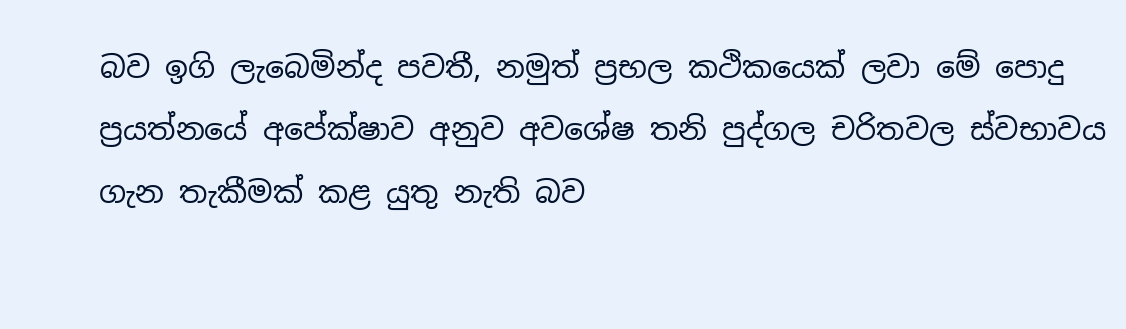බව ඉගි ලැබෙමින්ද පවතී, නමුත් ප්‍රභල කථිකයෙක් ලවා මේ පොදු ප්‍රයත්නයේ අපේක්ෂාව අනුව අවශේෂ තනි පුද්ගල චරිතවල ස්වභාවය ගැන තැකීමක් කළ යුතු නැති බව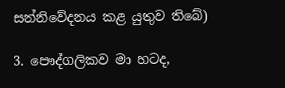සන්නිවේදනය කළ යුතුව තිබේ)

3. පෞද්ගලිකව මා හටද,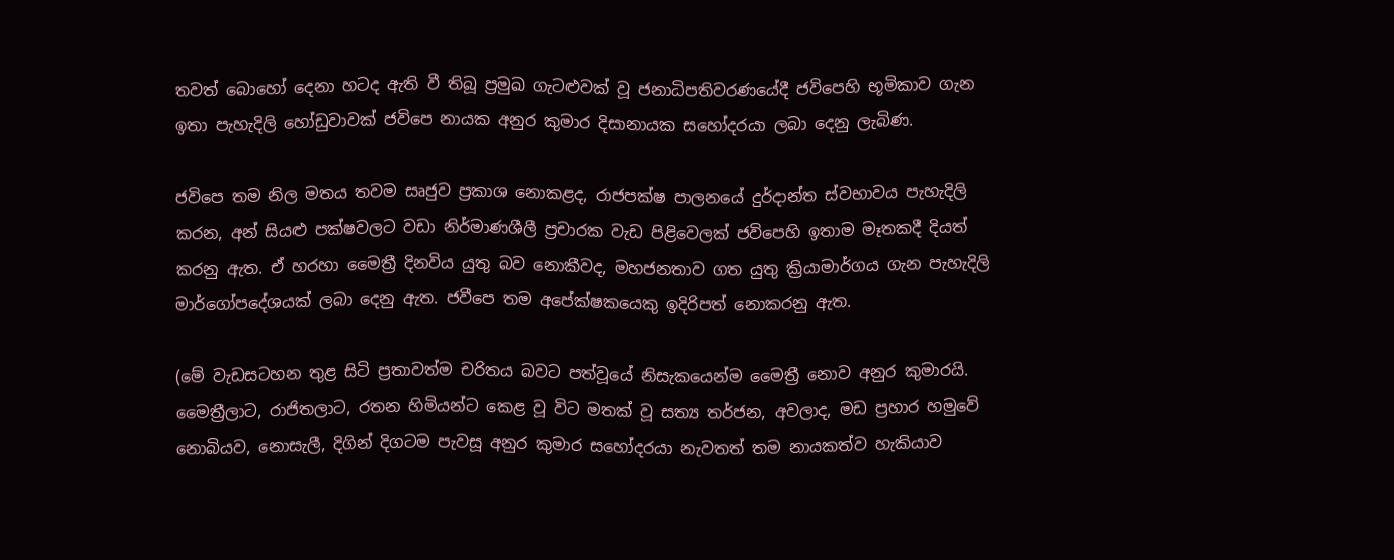තවත් බොහෝ දෙනා හටද ඇති වී තිබූ ප්‍රමුඛ ගැටළුවක් වූ ජනාධිපතිවරණයේදී ජවිපෙහි භූමිකාව ගැන ඉතා පැහැදිලි හෝඩුවාවක් ජවිපෙ නායක අනුර කුමාර දිසානායක සහෝදරයා ලබා දෙනු ලැබිණ.

ජවිපෙ තම නිල මතය තවම සෘජුව ප්‍රකාශ නොකළද, රාජපක්ෂ පාලනයේ දුර්දාන්ත ස්වභාවය පැහැදිලි කරන, අන් සියළු පක්ෂවලට වඩා නිර්මාණශීලී ප්‍රචාරක වැඩ පිළිවෙලක් ජවිපෙහි ඉතාම මෑතකදී දියත් කරනු ඇත. ඒ හරහා මෛත්‍රී දිනවිය යුතු බව නොකීවද, මහජනතාව ගත යුතු ක්‍රියාමාර්ගය ගැන පැහැදිලි මාර්ගෝපදේශයක් ලබා දෙනු ඇත. ජවීපෙ තම අපේක්ෂකයෙකු ඉදිරිපත් නොකරනු ඇත.

(මේ වැඩසටහන තුළ සිටි ප්‍රතාවත්ම චරිතය බවට පත්වූයේ නිසැකයෙන්ම මෛත්‍රී නොව අනුර කුමාරයි. මෛත්‍රීලාට, රාජිතලාට, රතන හිමියන්ට කෙළ වූ විට මතක් වූ සත්‍ය තර්ජන, අවලාද, මඩ ප්‍රහාර හමුවේ නොබියව, නොසැලී, දිගින් දිගටම පැවසූ අනුර කුමාර සහෝදරයා නැවතත් තම නායකත්ව හැකියාව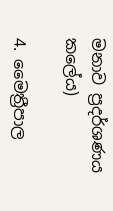මනාව ප්‍රදර්ශණය කලේය)

4. මෛත්‍රීපාල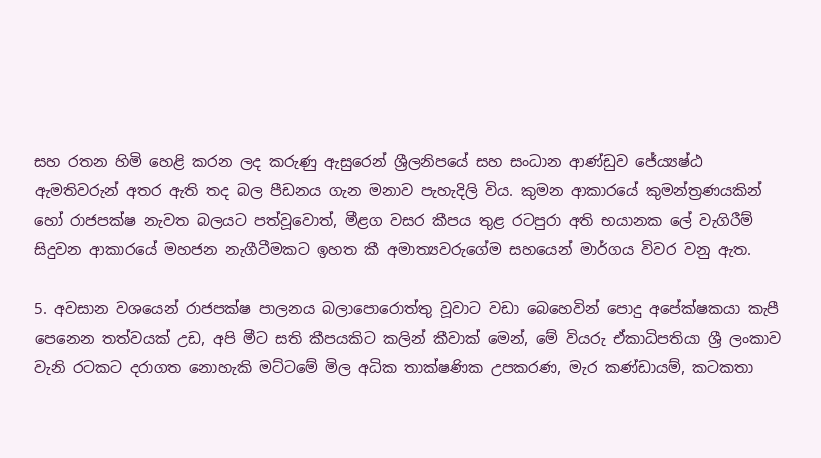සහ රතන හිමි හෙළි කරන ලද කරුණු ඇසුරෙන් ශ්‍රීලනිපයේ සහ සංධාන ආණ්ඩුව ජේ‍ය්‍යෂ්ඨ ඇමතිවරුන් අතර ඇති තද බල පීඩනය ගැන මනාව පැහැදිලි විය. කුමන ආකාරයේ කුමන්ත්‍රණයකින් හෝ රාජපක්ෂ නැවත බලයට පත්වූවොත්, මීළග වසර කීපය තුළ රටපුරා අති භයානක ලේ වැගිරීම් සිදුවන ආකාරයේ මහජන නැගීටීමකට ඉහත කී අමාත්‍යවරුගේම සහයෙන් මාර්ගය විවර වනු ඇත.

5. අවසාන වශයෙන් රාජපක්ෂ පාලනය බලාපොරොත්තු වූවාට වඩා බෙහෙවින් පොදු අපේක්ෂකයා කැපී පෙනෙන තත්වයක් උඩ, අපි මීට සති කීපයකිට කලින් කීවාක් මෙන්, මේ වියරු ඒකාධිපතියා ශ්‍රී ලංකාව වැනි රටකට දරාගත නොහැකි මට්ටමේ මිල අධික තාක්ෂණික උපකරණ, මැර කණ්ඩායම්, කටකතා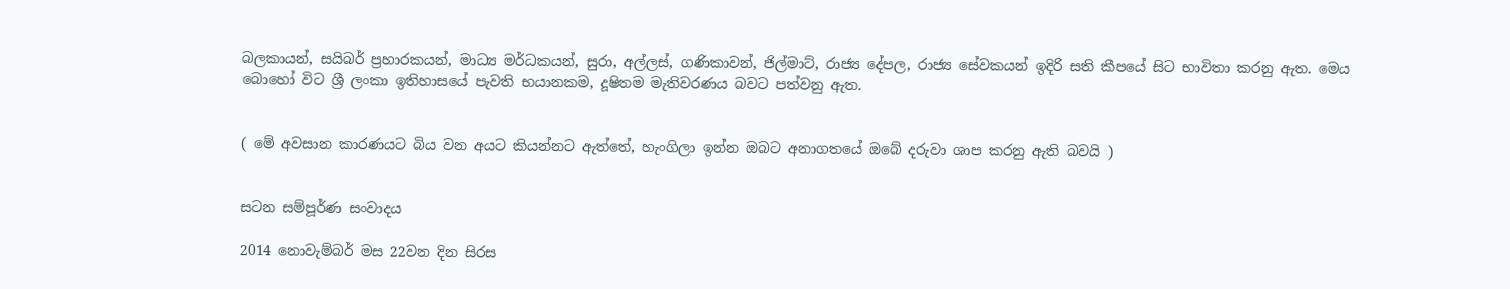බලකායන්, සයිබර් ප්‍රහාරකයන්, මාධ්‍ය මර්ධකයන්, සුරා, අල්ලස්, ගණිකාවන්, ජිල්මාට්, රාජ්‍ය දේපල, රාජ්‍ය සේවකයන් ඉදිරි සති කීපයේ සිට භාවිතා කරනු ඇත. මෙය බොහෝ විට ශ්‍රී ලංකා ඉතිහාසයේ පැවති භයානකම, දූෂිතම මැතිවරණය බවට පත්වනු ඇත.


( මේ අවසාන කාරණයට බිය වන අයට කියන්නට ඇත්තේ, හැංගිලා ඉන්න ඔබට අනාගතයේ ඔබේ දරුවා ශාප කරනු ඇති බවයි )


සටන සම්පූර්ණ සංවාදය

2014 නොවැම්බර් මස 22වන දින සිරස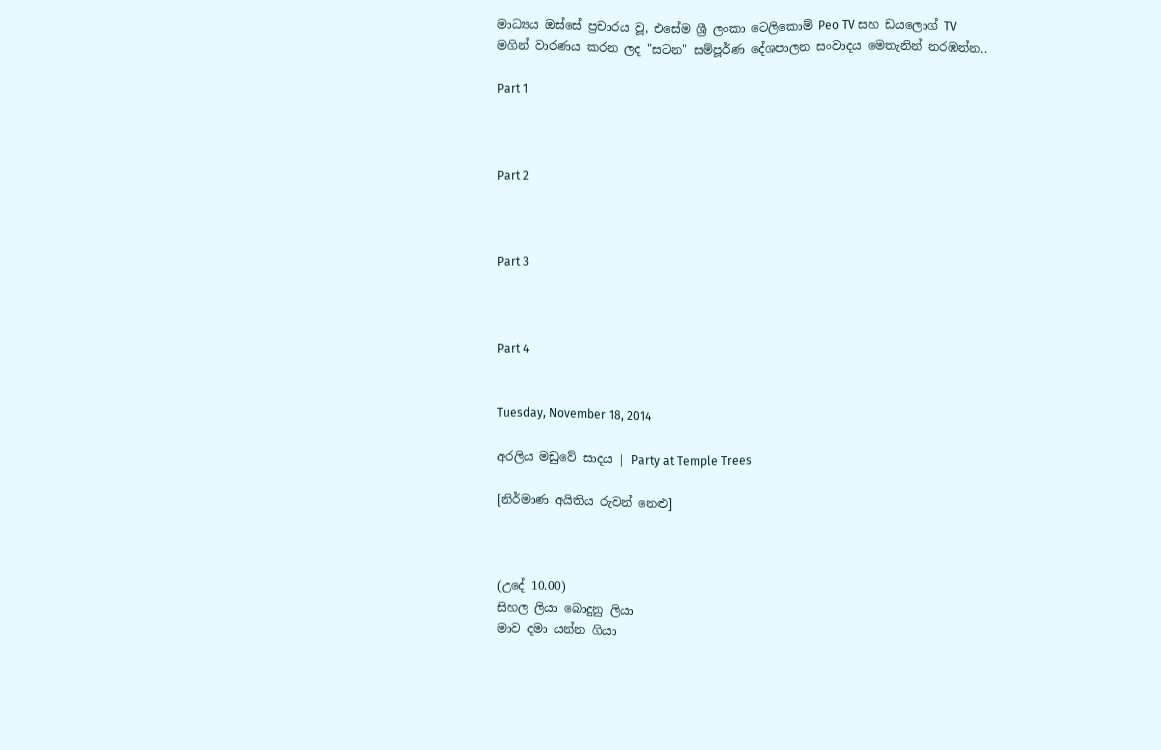මාධ්‍යය ඔස්සේ ප්‍රචාරය වූ, එසේම ශ්‍රී ලංකා ටෙලිකොම් Peo TV සහ ඩයලොග් TV මගින් වාරණය කරන ලද "සටන" සම්පූර්ණ දේශපාලන සංවාදය මෙතැනින් නරඹන්න..

Part 1



Part 2



Part 3



Part 4


Tuesday, November 18, 2014

අරලිය මඩුවේ සාදය | Party at Temple Trees

[නිර්මාණ අයිතිය රුවන් නෙළු]



(උදේ 10.00)
සිහල ලියා බොදුනු ලියා
මාව දමා යන්න ගියා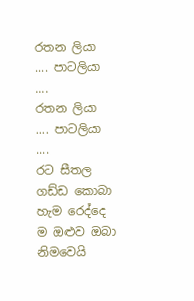රතන ලියා .... පාටලියා ....
රතන ලියා .... පාටලියා ....
රට සීතල ගඩ්ඩ කොබා
හැම රෙද්දෙ ම ඔළුව ඔබා
නිමවෙයි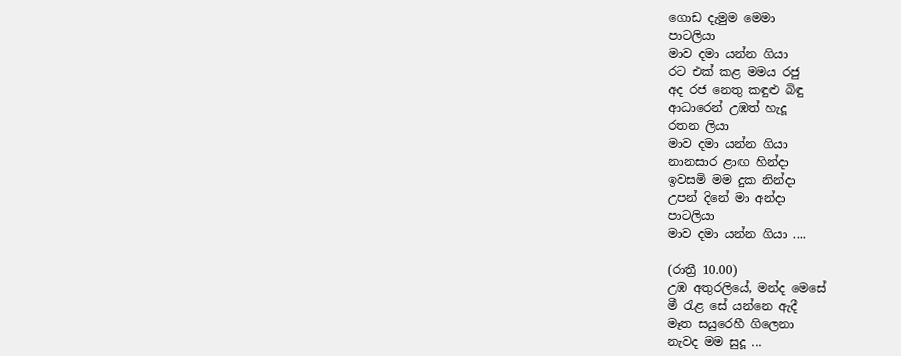ගොඩ දැමුම මෙමා
පාටලියා
මාව දමා යන්න ගියා
රට එක් කළ මමය රජු
අද රජ නෙතු කඳුළු බිඳු
ආධාරෙන් උඹත් හැදූ
රතන ලියා
මාව දමා යන්න ගියා
නානසාර ළාඟ හින්දා
ඉවසමි මම දුක නින්දා
උපන් දිනේ මා අන්දා
පාටලියා
මාව දමා යන්න ගියා ....

(රාත්‍රී 10.00)
උඹ අතුරලියේ, මන්ද මෙසේ
මී රැළ සේ යන්නෙ ඇදී
මෑත සයුරෙහී ගිලෙනා
නැවද මම සුදූ ...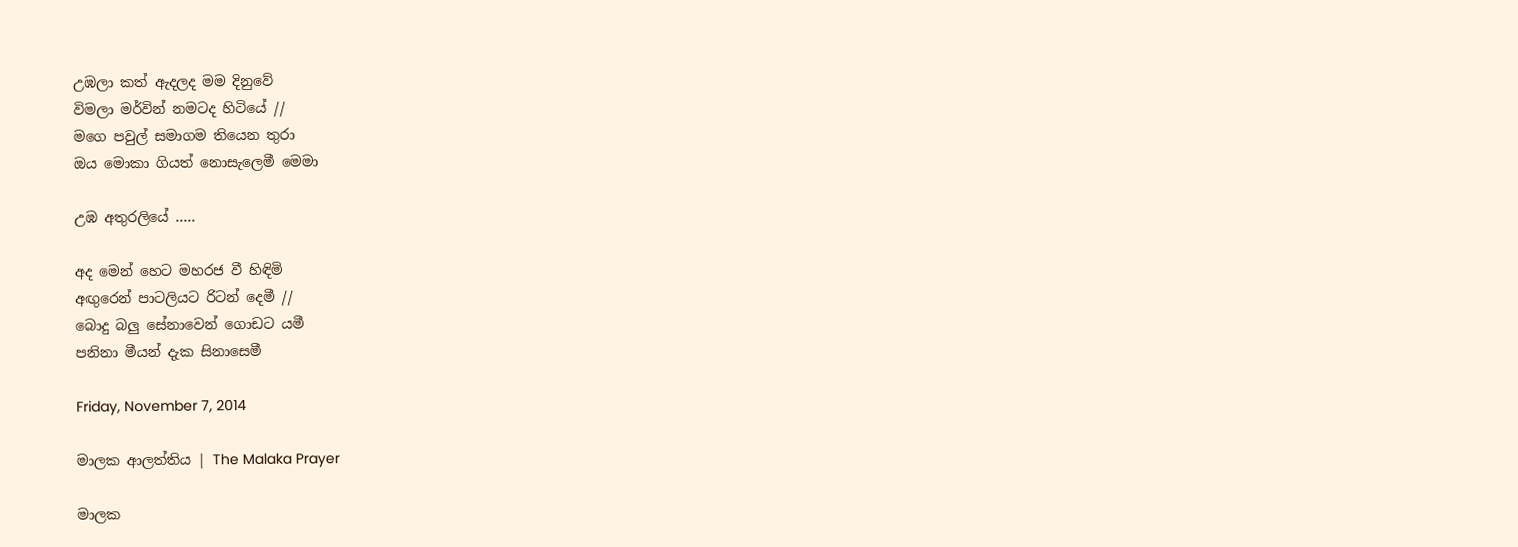උඹලා කත් ඇදලද මම දිනුවේ
විමලා මර්වින් නමටද හිටියේ //
මගෙ පවුල් සමාගම තියෙන තුරා
ඔය මොකා ගියත් නොසැලෙමී මෙමා

උඹ අතුරලියේ .....

අද මෙන් හෙට මහරජ වී හිඳිමි
අඟුරෙන් පාටලියට රිටන් දෙමී //
බොදු බලු සේනාවෙන් ගොඩට යමී
පනිනා මීයන් දැක සිනාසෙමී

Friday, November 7, 2014

මාලක ආලත්තිය | The Malaka Prayer

මාලක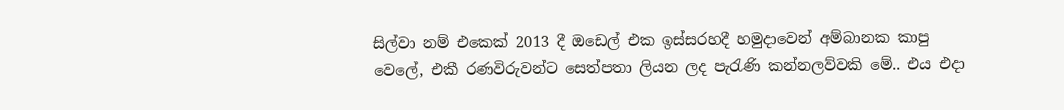සිල්වා නම් එකෙක් 2013 දී ඔඩෙල් එක ඉස්ස‍රහදී හමුදාවෙන් අම්බානක කාපු වෙලේ, එකී රණවිරුවන්ට සෙත්පතා ලියන ලද පැරැණි කන්නලව්වකි මේ.. එය එදා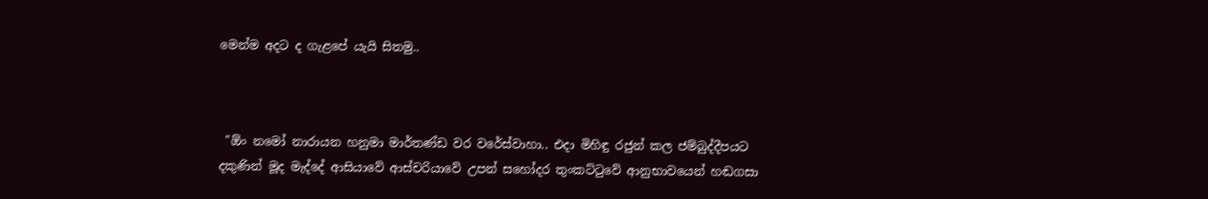මෙන්ම අදට ද ගැළපේ යැයි සිතමු..



 "ඕං නමෝ නාරායන හනුමා මාර්තණ්ඩ වර වරේස්වාහා.. එදා මිහිඳු රජුන් කල ජම්බුද්දීපයට දකුණින් මූද මැද්දේ ආසියාවේ ආස්චරියාවේ උපන් සහෝදර තුංකට්ටුවේ ආනුභාවයෙන් හඬගසා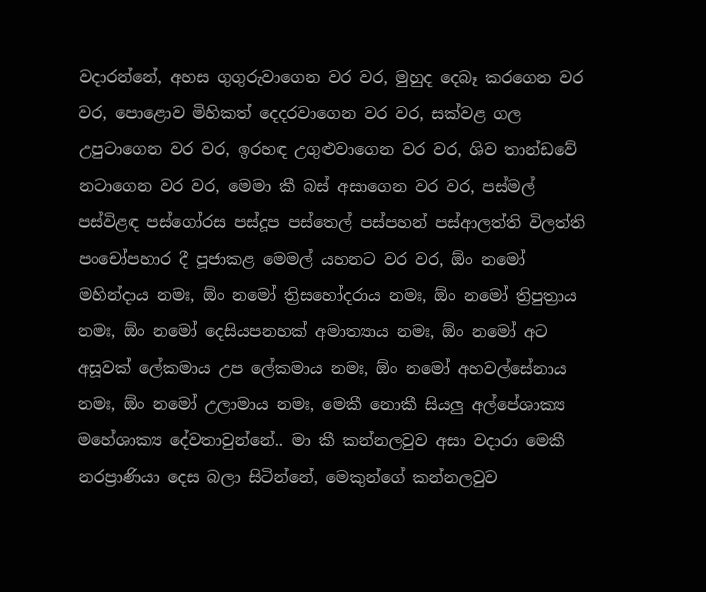වදාරන්නේ, අහස ගුගුරුවාගෙන වර වර, මුහුද දෙබෑ කරගෙන වර වර, පොළොව මිහිකත් දෙදරවාගෙන වර වර, සක්වළ ගල උපුටාගෙන වර වර, ඉරහඳ උගුළුවාගෙන වර වර, ශිව තාන්ඩවේ නටාගෙන වර වර, මෙමා කී බස් අසාගෙන වර වර, පස්මල් පස්විළඳ පස්ගෝරස පස්දූප පස්තෙල් පස්පහන් පස්ආලත්ති විලත්ති පංචෝපහාර දී පූජාකළ මෙමල් යහනට වර වර, ඕං නමෝ මහින්දාය නමඃ, ඕං නමෝ ත්‍රිසහෝදරාය නමඃ, ඕං නමෝ ත්‍රිපුත්‍රාය නමඃ, ඕං නමෝ දෙසියපනහක් අමාත්‍යාය නමඃ, ඕං නමෝ අට අසූවක් ලේකමාය උප ලේකමාය නමඃ, ඕං නමෝ අහවල්සේනාය නමඃ, ඕං නමෝ උලාමාය නමඃ, මෙකී නොකී සියලු අල්පේශාක්‍ය මහේශාක්‍ය දේවතාවුන්නේ.. මා කී කන්නලවුව අසා වදාරා මෙකී නරප්‍රාණියා දෙස බලා සිටින්නේ, මෙකුන්ගේ කන්නලවුව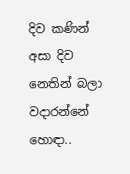දිව කණින් අසා දිව නෙතින් බලා වදාරන්නේ හොඳා..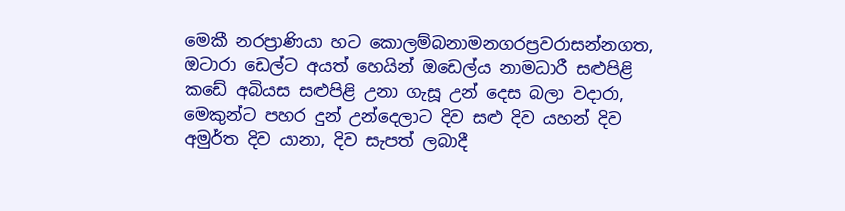මෙකී නරප්‍රාණියා හට කොලම්බනාමනගරප්‍රවරාසන්නගත, ඔටාරා ඩෙල්ට අයත් හෙයින් ඔඩෙල්ය නාමධාරී සළුපිළි කඩේ අබියස සළුපිළි උනා ගැසූ උන් දෙස බලා වදාරා, මෙකුන්ට පහර දුන් උන්දෙලාට දිව සළු දිව යහන් දිව අමුර්ත දිව යානා, දිව සැපත් ලබාදී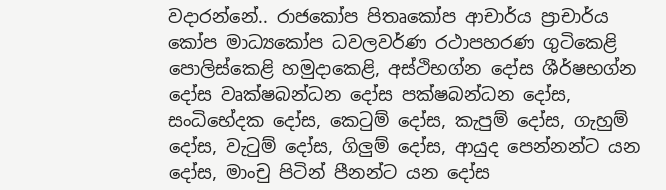වදාරන්නේ.. රාජකෝප පිතෘකෝප ආචාර්ය ප්‍රාචාර්ය කෝප මාධ්‍යකෝප ධවලවර්ණ රථාපහරණ ගුටිකෙළි පොලිස්කෙළි හමුදාකෙළි, අස්ථිභග්න දෝස ශීර්ෂභග්න දෝස වෘක්ෂබන්ධන දෝස පක්ෂබන්ධන දෝස, සංධිභේදක දෝස, කෙටුම් දෝස, කැපුම් දෝස, ගැහුම් දෝස, වැටුම් දෝස, ගිලුම් දෝස, ආයුද පෙන්නන්ට යන දෝස, මාංචු පිටින් පීනන්ට යන දෝස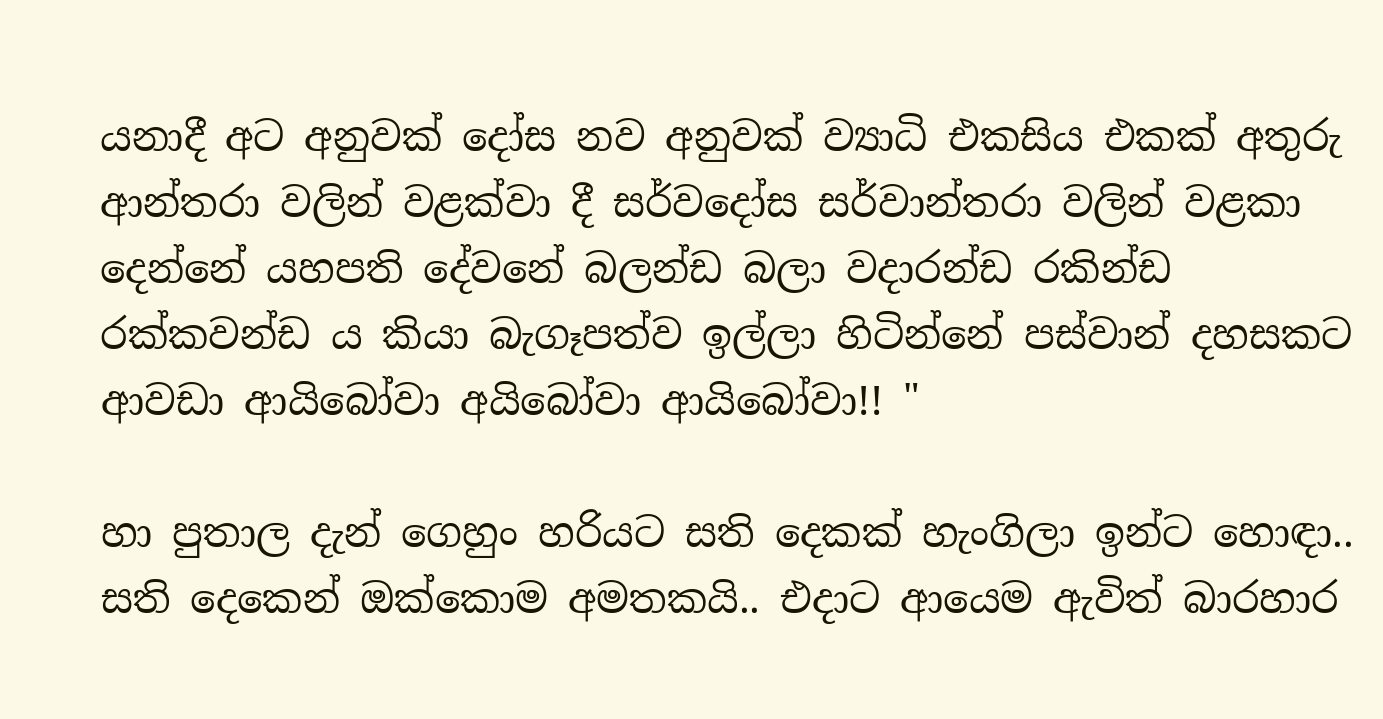යනාදී අට අනුවක් දෝස නව අනුවක් ව්‍යාධි එකසිය එකක් අතුරු ආන්තරා වලින් වළක්වා දී සර්වදෝස සර්වාන්තරා වලින් වළකා දෙන්නේ යහපති දේවනේ බලන්ඩ බලා වදාරන්ඩ රකින්ඩ රක්කවන්ඩ ය කියා බැගෑපත්ව ඉල්ලා හිටින්නේ පස්වාන් දහසකට ආවඩා ආයිබෝවා අයිබෝවා ආයිබෝවා!! "

හා පුතාල දැන් ගෙහුං හරියට සති දෙකක් හැංගිලා ඉන්ට හොඳා.. සති දෙකෙන් ඔක්කොම අමතකයි.. එදාට ආයෙම ඇවිත් බාරහාර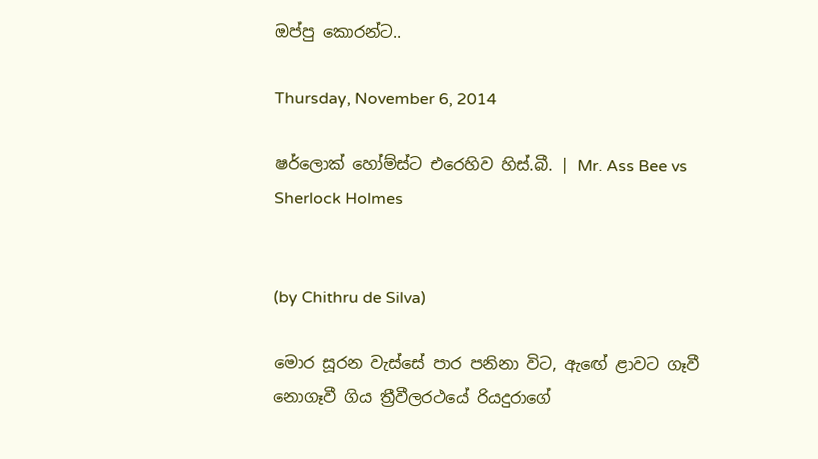ඔප්පු කොරන්ට..

Thursday, November 6, 2014

ෂර්ලොක් හෝම්ස්ට එරෙහිව හිස්.බී. | Mr. Ass Bee vs Sherlock Holmes


(by Chithru de Silva)

මොර සූරන වැස්සේ පාර පනිනා විට, ඇඟේ ළාවට ගෑවී නොගෑවී ගිය ත්‍රීවීලරථයේ රියදුරාගේ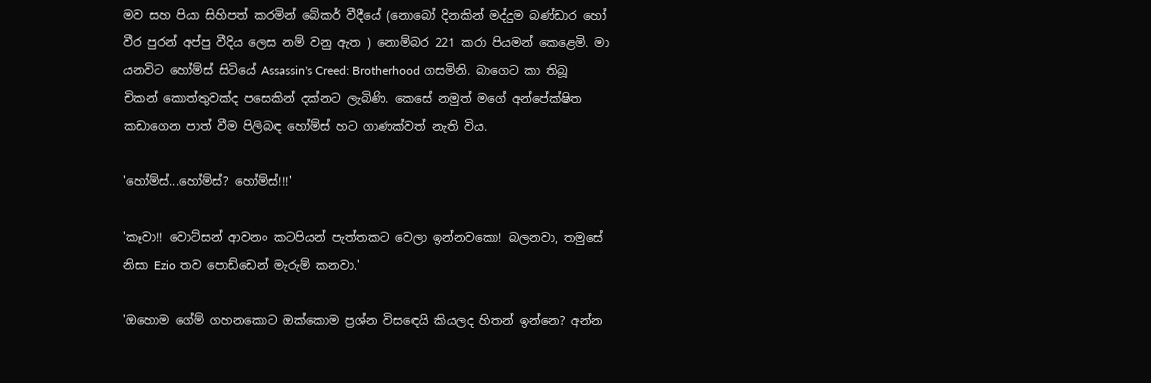මව සහ පියා සිහිපත් කරමින් බේකර් වීදීයේ (නොබෝ දිනකින් මද්දුම බණ්ඩාර හෝ වීර පුරන් අප්පු වීදිය ලෙස නම් වනු ඇත ) නොම්බර 221 කරා පියමන් කෙළෙමි. මා යනවිට හෝම්ස් සිටියේ Assassin's Creed: Brotherhood ගසමිනි. බාගෙට කා තිබූ චිකන් කොත්තුවක්ද පසෙකින් දක්නට ලැබිණි. කෙසේ නමුත් මගේ අන්පේක්ෂිත කඩාගෙන පාත් වීම පිලිබඳ හෝම්ස් හට ගාණක්වත් නැති විය.

'හෝම්ස්...හෝම්ස්? හෝම්ස්!!!'

'කෑවා!! වොට්සන් ආවනං කටපියන් පැත්තකට වෙලා ඉන්නවකො! බලනවා, තමුසේ නිසා Ezio තව පොඩ්ඩෙන් මැරුම් කනවා.'

'ඔහොම ගේම් ගහනකොට ඔක්කොම ප්‍රශ්න විසඳෙයි කියලද හිතන් ඉන්නෙ? අන්න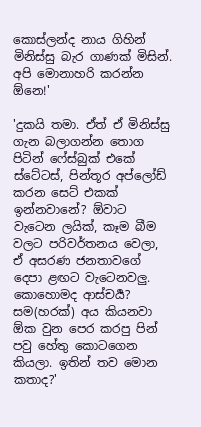කොස්ලන්ද නාය ගිහින් මිනිස්සු බැර ගාණක් මිසින්. අපි මොනාහරි කරන්න ඕනෙ!'

'දුකයි තමා. ඒත් ඒ මිනිස්සු ගැන බලාගන්න තොග පිටින් ෆේස්බුක් එකේ ස්ටේටස්, පින්තූර අප්ලෝඩ් කරන සෙට් එකක් ඉන්නවානේ? ඕවාට වැටෙන ලයික්, කෑම බීම වලට පරිවර්තනය වෙලා, ඒ අසරණ ජනතාවගේ දෙපා ළඟට වැටෙනවලු. කොහොමද ආස්චර්‍ය? සම(හරක්) අය කියනවා ඕක වුන පෙර කරපු පින් පවු හේතු කොටගෙන කියලා. ඉතින් තව මොන කතාද?'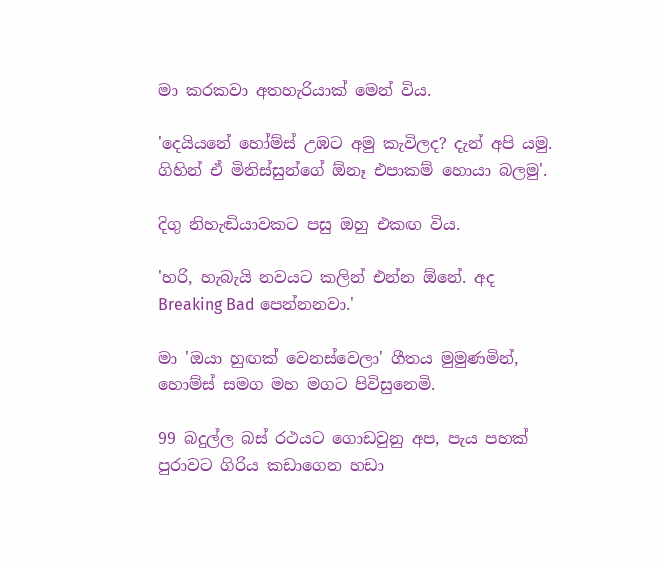මා කරකවා අතහැරියාක් මෙන් විය.

'දෙයියනේ හෝම්ස් උඹට අමු කැවිලද? දැන් අපි යමු. ගිහින් ඒ මිනිස්සුන්ගේ ඕනෑ එපාකම් හොයා බලමු'.

දිගු නිහැඬියාවකට පසු ඔහු එකඟ විය.

'හරි, හැබැයි නවයට කලින් එන්න ඕනේ. අද Breaking Bad පෙන්නනවා.'

මා 'ඔයා හුඟක් වෙනස්වෙලා' ගීතය මුමුණමින්, හොම්ස් සමග මහ මගට පිවිසුනෙමි.

99 බදුල්ල බස් රථයට ගොඩවුනු අප, පැය පහක් පුරාවට ගිරිය කඩාගෙන හඩා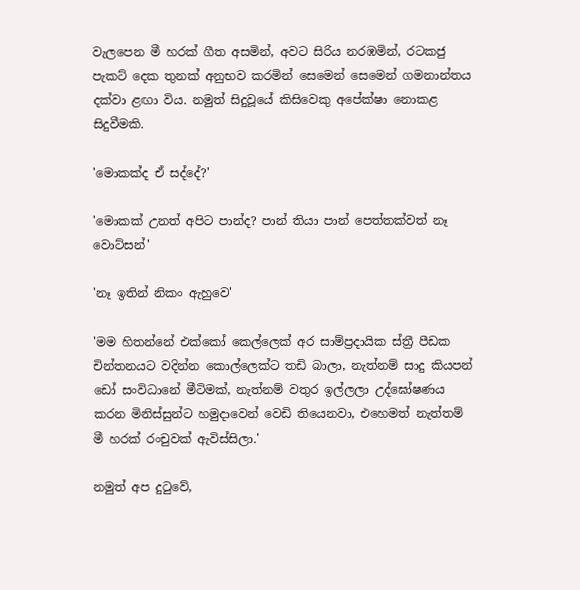වැලපෙන මී හරක් ගීත අසමින්, අවට සිරිය නරඹමින්, රටකජු පැකට් දෙක තුනක් අනුභව කරමින් සෙමෙන් සෙමෙන් ගමනාන්තය දක්වා ළඟා විය. නමුත් සිදුවූයේ කිසිවෙකු අපේක්ෂා නොකළ සිදුවීමකි.

'මොකක්ද ඒ සද්දේ?'

'මොකක් උනත් අපිට පාන්ද? පාන් තියා පාන් පෙත්තක්වත් නෑ වොට්සන්'

'නෑ ඉතින් නිකං ඇහුවෙ'

'මම හිතන්නේ එක්කෝ කෙල්ලෙක් අර සාම්ප්‍රදායික ස්ත්‍රී පීඩක චින්තනයට වදින්න කොල්ලෙක්ට තඩි බාලා, නැත්නම් සාදු කියපන් ඩෝ සංවිධානේ මීටිමක්, නැත්නම් වතුර ඉල්ලලා උද්ඝෝෂණය කරන මිනිස්සුන්ට හමුදාවෙන් වෙඩි තියෙනවා, එහෙමත් නැත්තම් මී හරක් රංචුවක් ඇවිස්සිලා.'

නමුත් අප දුටුවේ,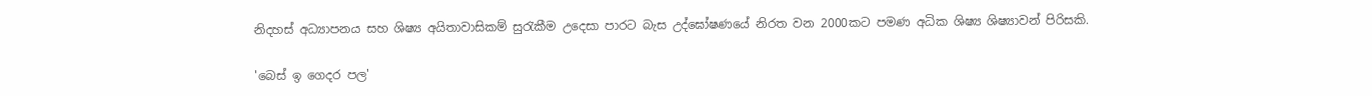නිදහස් අධ්‍යාපනය සහ ශිෂ්‍ය අයිතාවාසිකම් සුරැකීම උදෙසා පාරට බැස උද්ඝෝෂණයේ නිරත වන 2000කට පමණ අධික ශිෂ්‍ය ශිෂ්‍යාවන් පිරිසකි.

'බෙස් ඉ ගෙදර පල'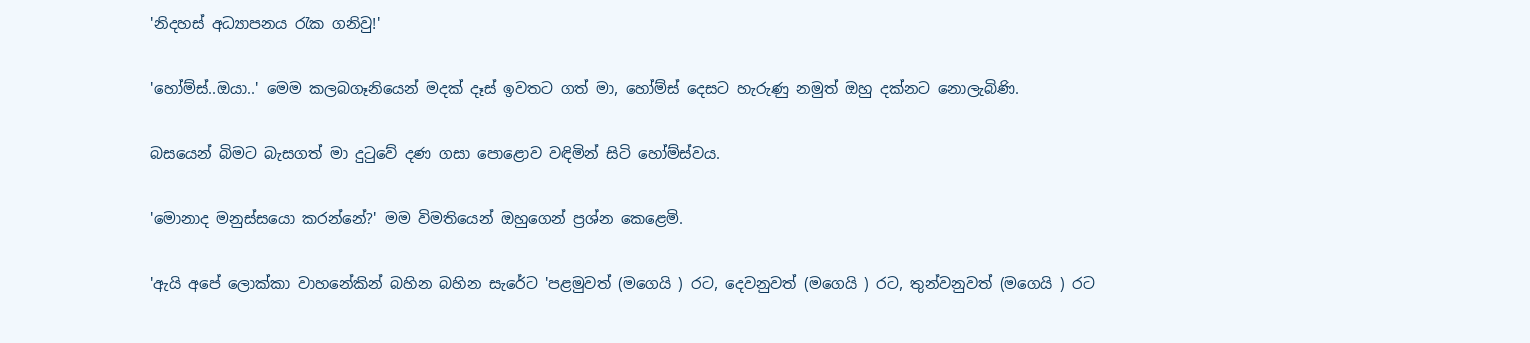'නිදහස් අධ්‍යාපනය රැක ගනිවු!'

'හෝම්ස්..ඔයා..' මෙම කලබගෑනියෙන් මදක් දෑස් ඉවතට ගත් මා, හෝම්ස් දෙසට හැරුණු නමුත් ඔහු දක්නට නොලැබිණි.

බසයෙන් බිමට බැසගත් මා දුටුවේ දණ ගසා පොළොව වඳිමින් සිටි හෝම්ස්වය.

'මොනාද මනුස්සයො කරන්නේ?' මම විමතියෙන් ඔහුගෙන් ප්‍රශ්න කෙළෙමි.

'ඇයි අපේ ලොක්කා වාහනේකින් බහින බහින සැරේට 'පළමුවත් (මගෙයි ) රට, දෙවනුවත් (මගෙයි ) රට, තුන්වනුවත් (මගෙයි ) රට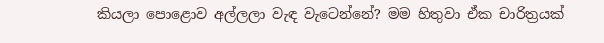කියලා පොළොව අල්ලලා වැඳ වැටෙන්නේ? මම හිතුවා ඒක චාරිත්‍රයක්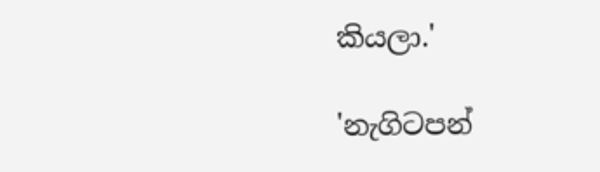කියලා.'

'නැගිටපන්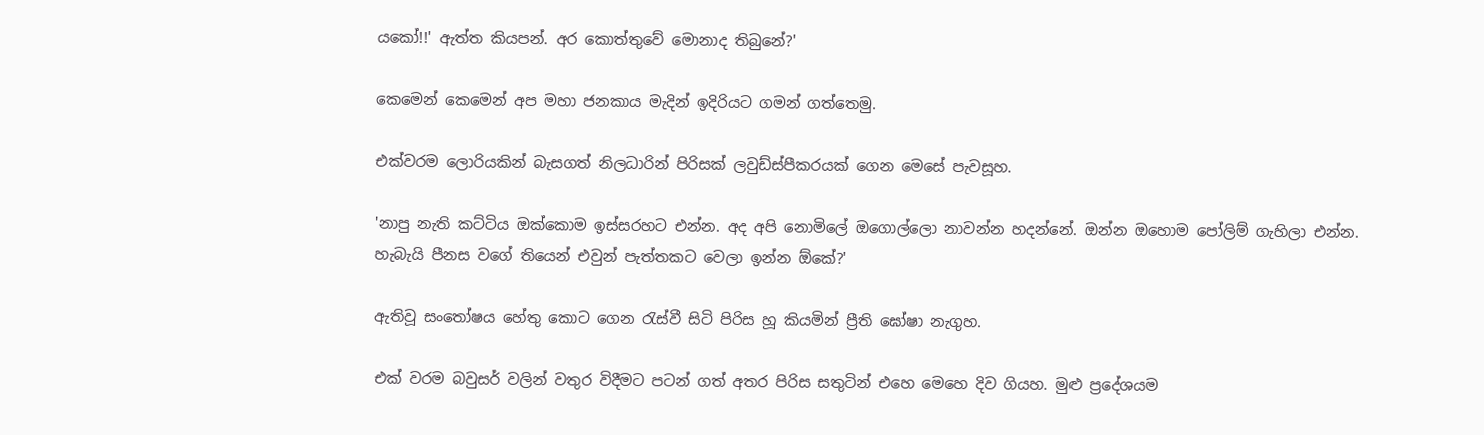යකෝ!!' ඇත්ත කියපන්. අර කොත්තුවේ මොනාද තිබුනේ?'

කෙමෙන් කෙමෙන් අප මහා ජනකාය මැදින් ඉදිරියට ගමන් ගත්තෙමු.

එක්වරම ලොරියකින් බැසගත් නිලධාරින් පිරිසක් ලවුඩ්ස්පීකරයක් ගෙන මෙසේ පැවසූහ.

'නාපු නැති කට්ටිය ඔක්කොම ඉස්සරහට එන්න. අද අපි නොමිලේ ඔගොල්ලො නාවන්න හදන්නේ. ඔන්න ඔහොම පෝලිම් ගැහිලා එන්න. හැබැයි පීනස වගේ තියෙන් එවුන් පැත්තකට වෙලා ඉන්න ඕකේ?'

ඇතිවූ සංතෝෂය හේතු කොට ගෙන රැස්වී සිටි පිරිස හූ කියමින් ප්‍රීති ඝෝෂා නැගුහ.

එක් වරම බවුසර් වලින් වතුර විදීමට පටන් ගත් අතර පිරිස සතුටින් එහෙ මෙහෙ දිව ගියහ. මුළු ප්‍රදේශයම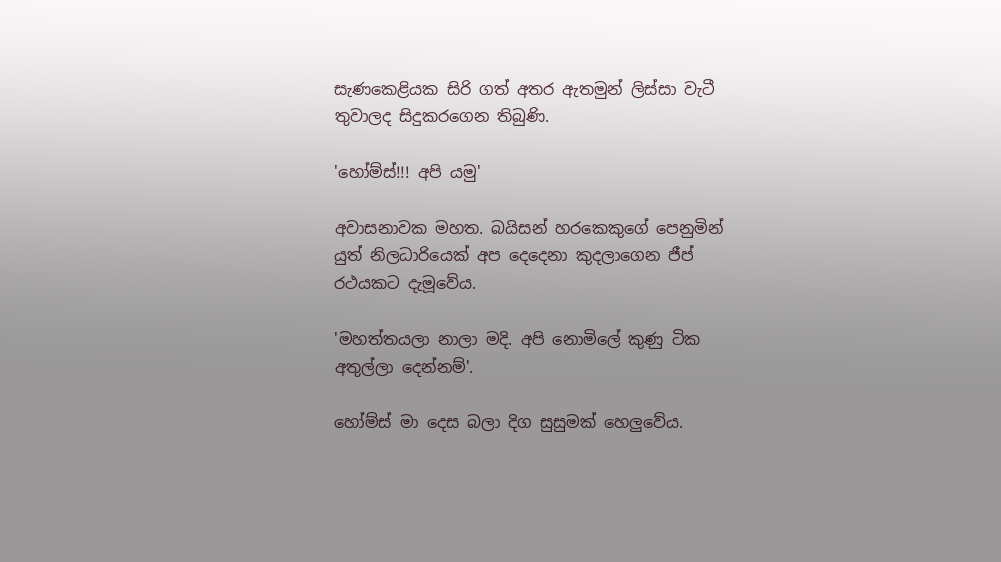සැණකෙළියක සිරි ගත් අතර ඇතමුන් ලිස්සා වැටී තුවාලද සිදුකරගෙන තිබුණි.

'හෝම්ස්!!! අපි යමු'

අවාසනාවක මහත. බයිසන් හරකෙකුගේ පෙනුමින් යුත් නිලධාරියෙක් අප දෙදෙනා කුදලාගෙන ජීප් රථයකට දැමූවේය.

'මහත්තයලා නාලා මදි. අපි නොමිලේ කුණු ටික අතුල්ලා දෙන්නම්'.

හෝම්ස් මා දෙස බලා දිග සුසුමක් හෙලුවේය.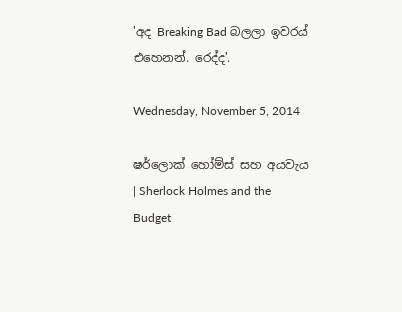'අද Breaking Bad බලලා ඉවරය් එහෙනන්. රෙද්ද'.

Wednesday, November 5, 2014

ෂර්ලොක් හෝම්ස් සහ අයවැය | Sherlock Holmes and the Budget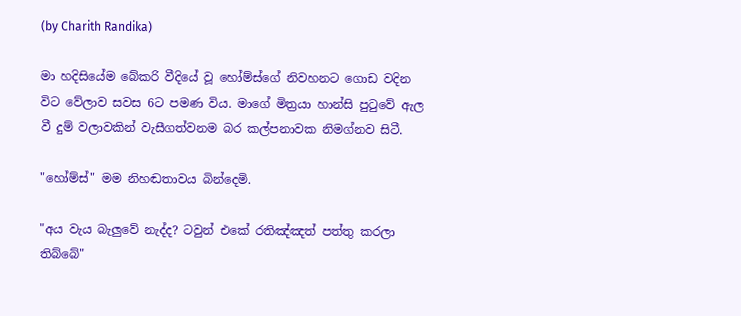(by Charith Randika)

මා හදිසියේම බේකරි වීදියේ වූ හෝම්ස්ගේ නිවහනට ගොඩ වදින විට වේලාව සවස 6ට පමණ විය. මාගේ මිත්‍රයා හාන්සි පුටුවේ ඇල වී දුම් වලාවකින් වැසීගත්වනම බර කල්පනාවක නිමග්නව සිටී.

"හෝම්ස්" මම නිහඬතාවය බින්දෙමි.

"අය වැය බැලුවේ නැද්ද? ටවුන් එකේ රතිඤ්ඤත් පත්තු කරලා තිබ්බේ"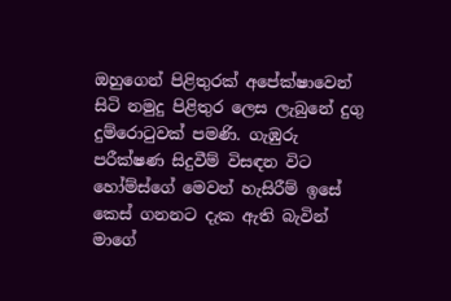ඔහුගෙන් පිළිතුරක් අපේක්ෂාවෙන් සිටි නමුදු පිළිතුර ලෙස ලැබුනේ දුගු දුම්රොටුවක් පමණි. ගැඹුරු පරීක්ෂණ සිදුවීම් විසඳන විට හෝම්ස්ගේ මෙවන් හැසිරීම් ඉසේ කෙස් ගනනට දැක ඇති බැවින් මාගේ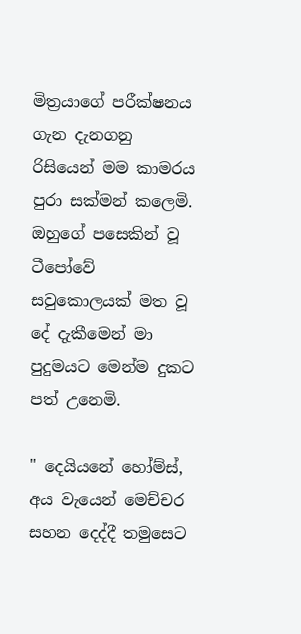මිත්‍රයාගේ පරීක්ෂනය ගැන දැනගනු රිසියෙන් මම කාමරය පුරා සක්මන් කලෙමි. ඔහුගේ පසෙකින් වූ ටීපෝවේ සවුකොලයක් මත වූ දේ දැකීමෙන් මා පුදුමයට මෙන්ම දුකට පත් උනෙමි.

" දෙයියනේ හෝම්ස්, අය වැයෙන් මෙච්චර සහන දෙද්දී තමුසෙට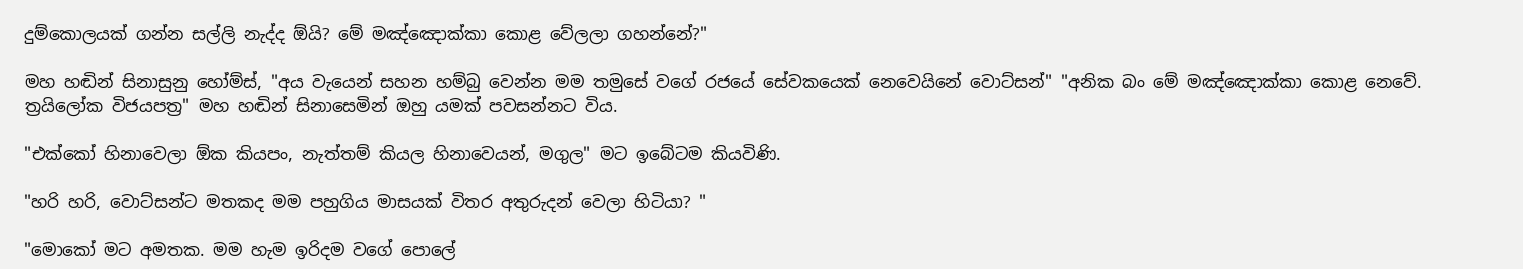දුම්කොලයක් ගන්න සල්ලි නැද්ද ඕයි? මේ මඤ්ඤොක්කා කොළ වේලලා ගහන්නේ?"

මහ හඬින් සිනාසුනු හෝම්ස්, "අය වැයෙන් සහන හම්බු වෙන්න මම තමුසේ වගේ රජයේ සේවකයෙක් නෙවෙයිනේ වොට්සන්" "අනික බං මේ මඤ්ඤොක්කා කොළ නෙවේ. ත්‍රයිලෝක විජයපත්‍ර" මහ හඬින් සිනාසෙමින් ඔහු යමක් පවසන්නට විය.

"එක්කෝ හිනාවෙලා ඕක කියපං, නැත්තම් කියල හිනාවෙයන්, මගුල" මට ඉබේටම කියවිණි.

"හරි හරි, වොට්සන්ට මතකද මම පහුගිය මාසයක් විතර අතුරුදන් වෙලා හිටියා? "

"මොකෝ මට අමතක. මම හැම ඉරිදම වගේ පොලේ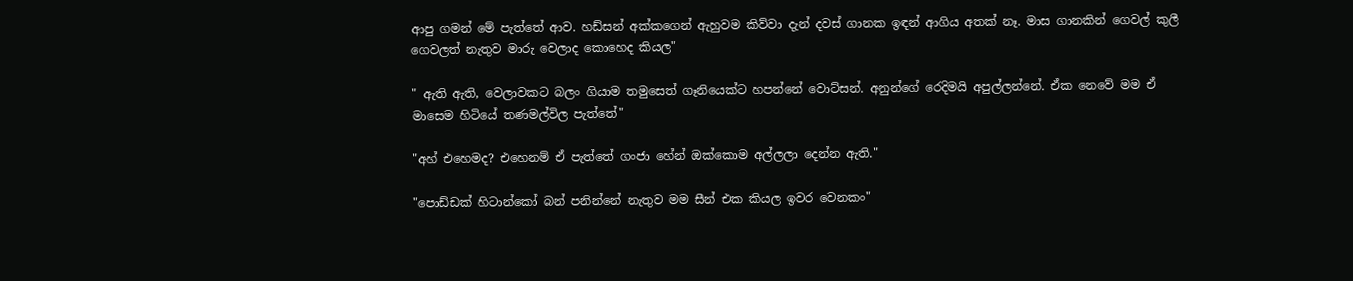ආපු ගමන් මේ පැත්තේ ආව. හඩ්සන් අක්කගෙන් ඇහුවම කිව්වා දැන් දවස් ගානක ඉඳන් ආගිය අතක් නෑ. මාස ගානකින් ගෙවල් කුලී ගෙවලත් නැතුව මාරු වෙලාද කොහෙද කියල"

" ඇති ඇති, වෙලාවකට බලං ගියාම තමුසෙත් ගෑනියෙක්ට හපන්නේ වොට්සන්. අනුන්ගේ රෙදිමයි අපුල්ලන්නේ. ඒක නෙවේ මම ඒ මාසෙම හිටියේ තණමල්විල පැත්තේ"

"අහ් එහෙමද? එහෙනම් ඒ පැත්තේ ගංජා හේන් ඔක්කොම අල්ලලා දෙන්න ඇති."

"පොඩ්ඩක් හිටාන්කෝ බන් පනින්නේ නැතුව මම සීන් එක කියල ඉවර වෙනකං"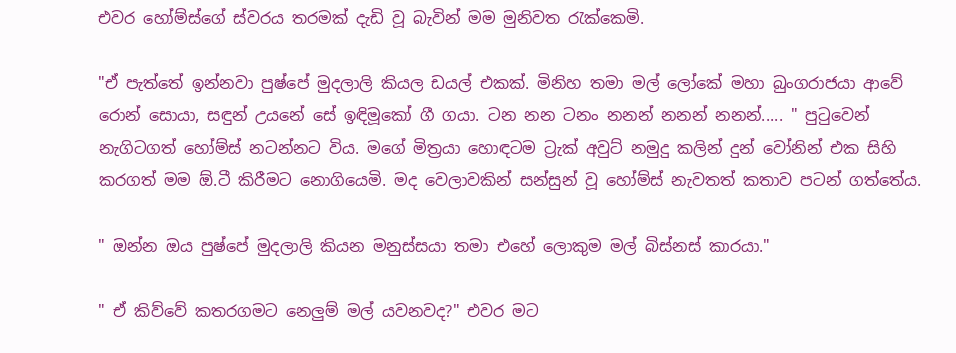එවර හෝම්ස්ගේ ස්වරය තරමක් දැඩි වූ බැවින් මම මුනිවත රැක්කෙමි.

"ඒ පැත්තේ ඉන්නවා පුෂ්පේ මුදලාලි කියල ඩයල් එකක්. මිනිහ තමා මල් ලෝකේ මහා බුංගරාජයා ආවේ රොන් සොයා, සඳුන් උයනේ සේ ඉඳිමූකෝ ගී ගයා. ටන නන ටනං නනන් නනන් නනන්..... " පුටුවෙන් නැගිටගත් හෝම්ස් නටන්නට විය. මගේ මිත්‍රයා හොඳටම ට්‍රැක් අවුට් නමුදු කලින් දුන් වෝනින් එක සිහි කරගත් මම ඕ.ටී කිරීමට නොගියෙමි. මද වෙලාවකින් සන්සුන් වූ හෝම්ස් නැවතත් කතාව පටන් ගත්තේය.

" ඔන්න ඔය පුෂ්පේ මුදලාලි කියන මනුස්සයා තමා එහේ ලොකුම මල් බිස්නස් කාරයා."

" ඒ කිව්වේ කතරගමට නෙලුම් මල් යවනවද?" එවර මට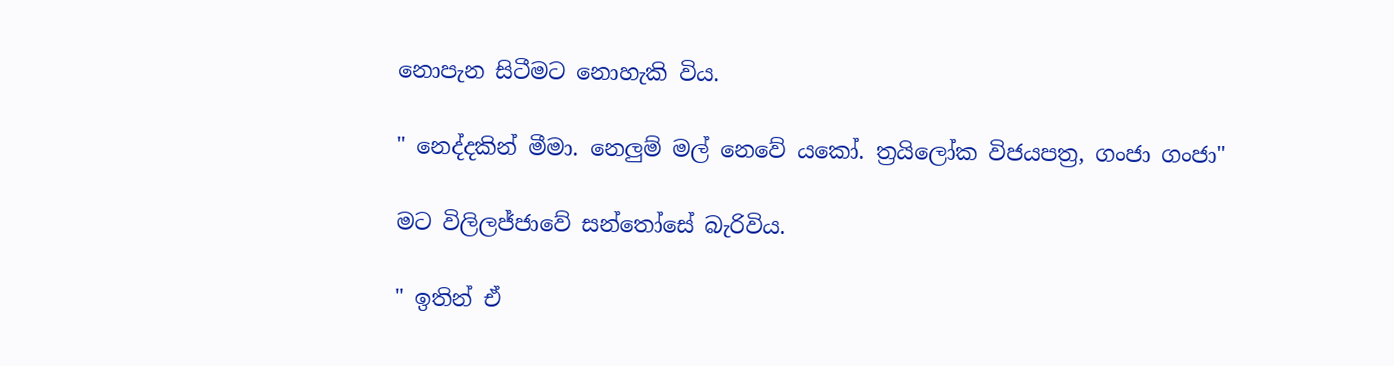නොපැන සිටීමට නොහැකි විය.

" නෙද්දකින් මීමා. නෙලුම් මල් නෙවේ යකෝ. ත්‍රයිලෝක විජයපත්‍ර, ගංජා ගංජා"

මට විලිලජ්ජාවේ සන්තෝසේ බැරිවිය.

" ඉතින් ඒ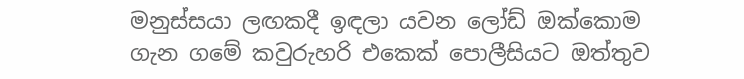මනුස්සයා ලඟකදී ඉඳලා යවන ලෝඩ් ඔක්කොම ගැන ගමේ කවුරුහරි එකෙක් පොලීසියට ඔත්තුව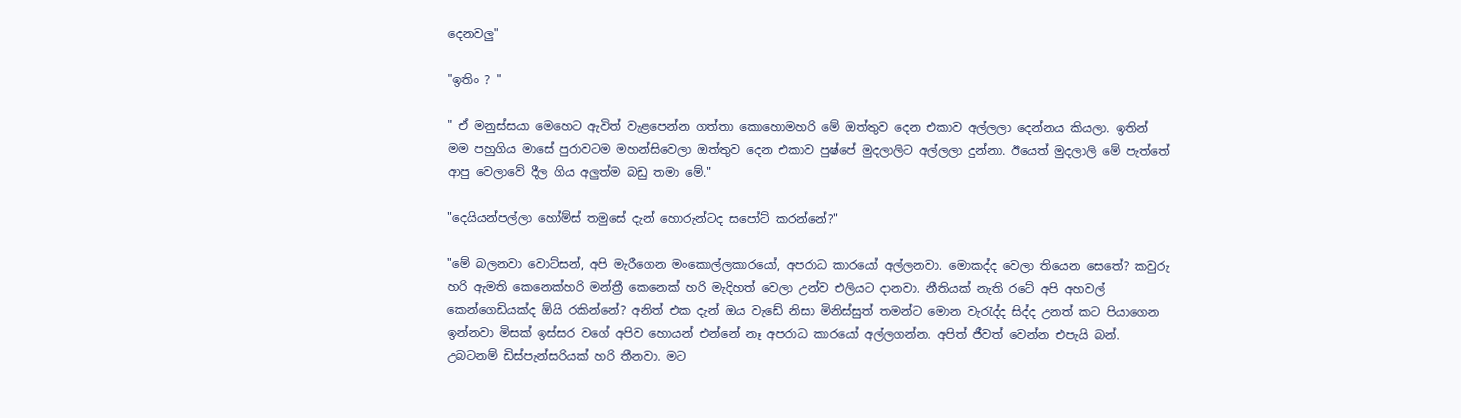දෙනවලු"

"ඉතිං ? "

" ඒ මනුස්සයා මෙහෙට ඇවිත් වැළපෙන්න ගත්තා කොහොමහරි මේ ඔත්තුව දෙන එකාව අල්ලලා දෙන්නය කියලා. ඉතින් මම පහුගිය මාසේ පුරාවටම මහන්සිවෙලා ඔත්තුව දෙන එකාව පුෂ්පේ මුදලාලිට අල්ලලා දුන්නා. ඊයෙත් මුදලාලි මේ පැත්තේ ආපු වෙලාවේ දීල ගිය අලුත්ම බඩු තමා මේ."

"දෙයියන්පල්ලා හෝම්ස් තමුසේ දැන් හොරුන්ටද සපෝට් කරන්නේ?"

"මේ බලනවා වොට්සන්, අපි මැරීගෙන මංකොල්ලකාරයෝ, අපරාධ කාරයෝ අල්ලනවා. මොකද්ද වෙලා තියෙන සෙතේ? කවුරු හරි ඇමති කෙනෙක්හරි මන්ත්‍රී කෙනෙක් හරි මැදිහත් වෙලා උන්ව එලියට දානවා. නීතියක් නැති රටේ අපි අහවල් කෙන්ගෙඩියක්ද ඕයි රකින්නේ? අනිත් එක දැන් ඔය වැඩේ නිසා මිනිස්සුත් තමන්ට මොන වැරැද්ද සිද්ද උනත් කට පියාගෙන ඉන්නවා මිසක් ඉස්සර වගේ අපිව හොයන් එන්නේ නෑ අපරාධ කාරයෝ අල්ලගන්න. අපිත් ජීවත් වෙන්න එපැයි බන්. උබටනම් ඩිස්පැන්සරියක් හරි තීනවා. මට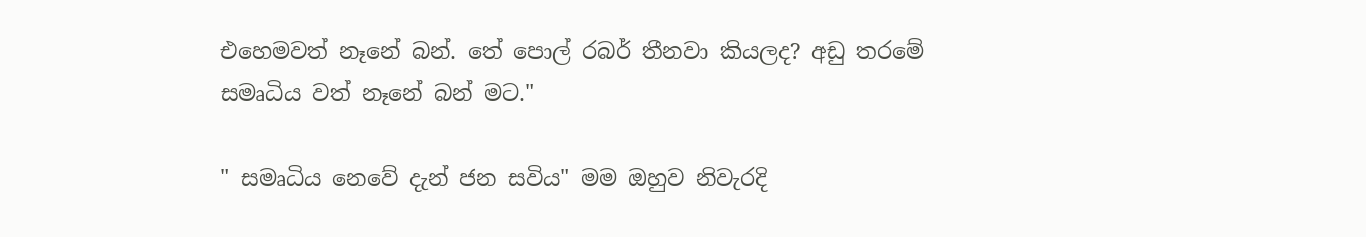එහෙමවත් නෑනේ බන්. තේ පොල් රබර් තීනවා කියලද? අඩු තරමේ සමෘධිය වත් නෑනේ බන් මට."

" සමෘධිය නෙවේ දැන් ජන සවිය" මම ඔහුව නිවැරදි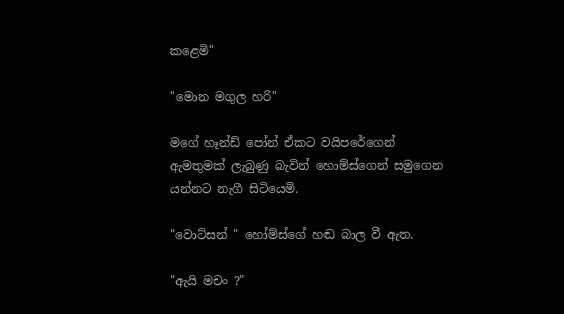කළෙමි"

"මොන මගුල හරි"

මගේ හෑන්ඩ් පෝන් ඒකට වයිපරේගෙන් ඇමතුමක් ලැබුණු බැවින් හොම්ස්ගෙන් සමුගෙන යන්නට නැගී සිටියෙමි.

"වොට්සන් " හෝම්ස්ගේ හඬ බාල වී ඇත.

"ඇයි මචං ?"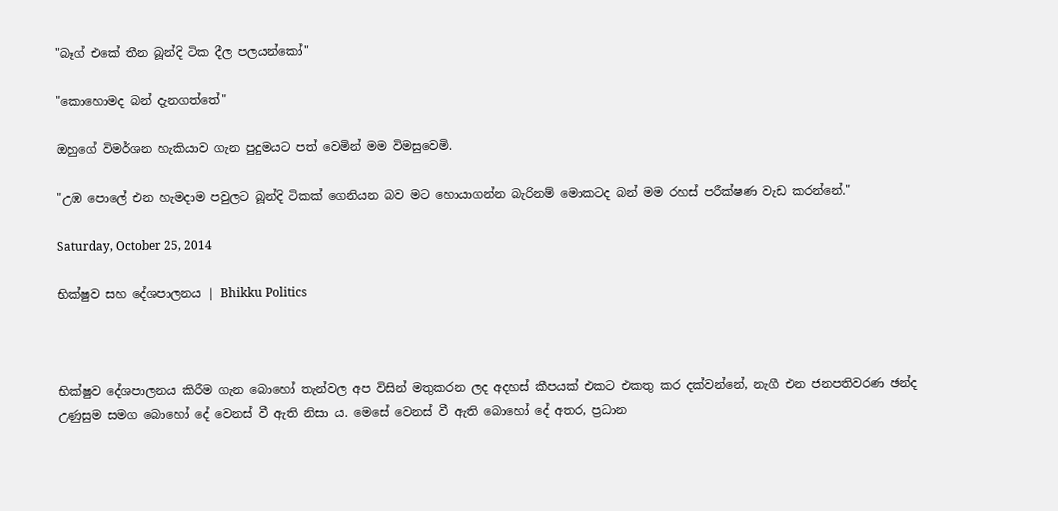"බෑග් එකේ තීන බූන්දි ටික දීල පලයන්කෝ"

"කොහොමද බන් දැනගත්තේ"

ඔහුගේ විමර්ශන හැකියාව ගැන පුදුමයට පත් වෙමින් මම විමසුවෙමි.

"උඹ පොලේ එන හැමදාම පවුලට බූන්දි ටිකක් ගෙනියන බව මට හොයාගන්න බැරිනම් මොකටද බන් මම රහස් පරීක්ෂණ වැඩ කරන්නේ."

Saturday, October 25, 2014

භික්ෂුව සහ දේශපාලනය | Bhikku Politics



භික්ෂුව දේශපාලනය කිරීම ගැන බොහෝ තැන්වල අප විසින් මතුකරන ලද අදහස් කීපයක් එකට එකතු කර දක්වන්නේ, නැගී එන ජනපතිවරණ ඡන්ද උණුසුම සමග බොහෝ දේ වෙනස් වී ඇති නිසා ය. මෙසේ වෙනස් වී ඇති බොහෝ දේ අතර, ප්‍රධාන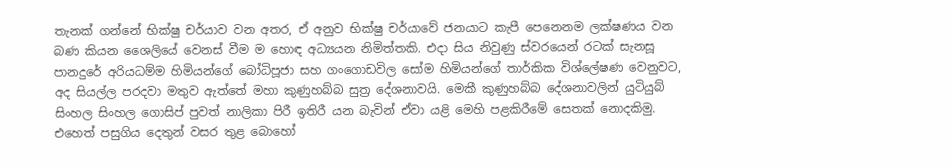තැනක් ගන්නේ භික්ෂු චර්යාව වන අතර, ඒ අනුව භික්ෂු චර්යාවේ ජනයාට කැපී පෙනෙනම ලක්ෂණය වන බණ කියන ශෛලියේ වෙනස් වීම ම හොඳ අධ්‍යයන නිමිත්තකි. එදා සිය නිවුණු ස්වරයෙන් රටක් සැනසූ පානදුරේ අරියධම්ම හිමියන්ගේ බෝධිපූජා සහ ගංගොඩවිල සෝම හිමියන්ගේ තාර්කික විශ්ලේෂණ වෙනුවට, අද සියල්ල පරදවා මතුව ඇත්තේ මහා කුණුහබ්බ සුත්‍ර දේශනාවයි. මෙකී කුණුහබ්බ දේශනාවලින් යුටියුබ් සිංහල සිංහල ගොසිප් පුවත් නාලිකා පිරී ඉතිරී යන බැවින් ඒවා යළි මෙහි පළකිරීමේ සෙතක් නොදකිමු. එහෙත් පසුගිය දෙතුන් වසර තුළ බොහෝ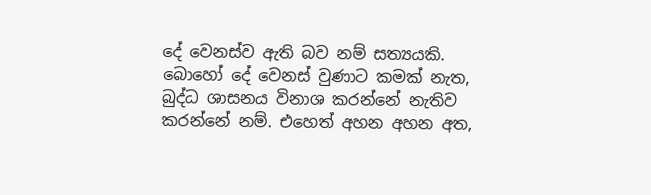දේ වෙනස්ව ඇති බව නම් සත්‍යයකි. බොහෝ දේ වෙනස් වුණාට කමක් නැත, බුද්ධ ශාසනය විනාශ කරන්නේ නැතිව කරන්නේ නම්. එහෙත් අහන අහන අත,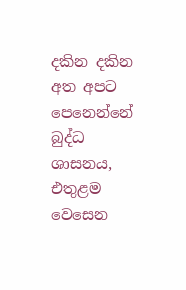දකින දකින අත අපට පෙනෙන්නේ බුද්ධ ශාසනය, එතුළම වෙසෙන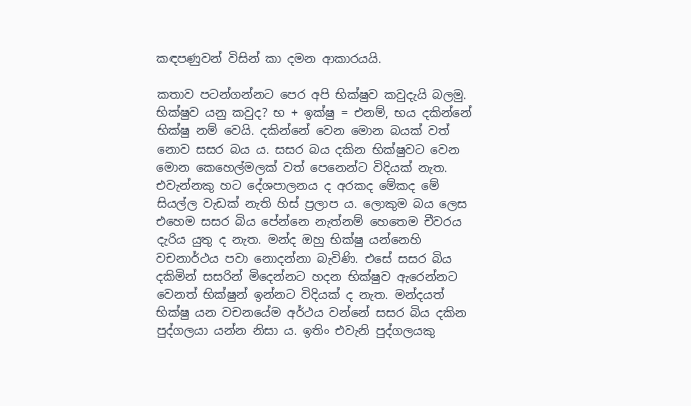කඳපණුවන් විසින් කා දමන ආකාරයයි.

කතාව පටන්ගන්නට පෙර අපි භික්ෂුව කවුදැයි බලමු. භික්ෂුව යනු කවුද? භ + ඉක්ෂු = එනම්, භය දකින්නේ භික්ෂු නම් වෙයි. දකින්නේ වෙන මොන බයක් වත් නොව සසර බය ය. සසර බය දකින භික්ෂුවට වෙන මොන කෙහෙල්මලක් වත් පෙනෙන්ට විදියක් නැත. එවැන්නකු හට දේශපාලනය ද අරකද මේකද මේ සියල්ල වැඩක් නැති හිස් ප්‍රලාප ය. ලොකුම බය ලෙස එහෙම සසර බිය පේන්නෙ නැත්නම් හෙතෙම චීවරය දැරිය යුතු ද නැත. මන්ද ඔහු භික්ෂු යන්නෙහි වචනාර්ථය පවා නොදන්නා බැවිණි. එසේ සසර බිය දකිමින් සසරින් මිදෙන්නට හදන භික්ෂුව ඇරෙන්නට වෙනත් භික්ෂුන් ඉන්නට විදියක් ද නැත. මන්දයත් භික්ෂු යන වචනයේම අර්ථය වන්නේ සසර බිය දකින පුද්ගලයා යන්න නිසා ය. ඉතිං එවැනි පුද්ගලයකු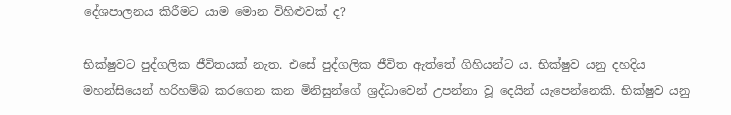දේශපාලනය කිරීමට යාම මොන විහිළුවක් ද?

භික්ෂුවට පුද්ගලික ජීවිතයක් නැත. එසේ පුද්ගලික ජීවිත ඇත්තේ ගිහියන්ට ය. භික්ෂුව යනු දහදිය මහන්සියෙන් හරිහම්බ කරගෙන කන මිනිසුන්ගේ ශ්‍රද්ධාවෙන් උපන්නා වූ දෙයින් යැපෙන්නෙකි. භික්ෂුව යනු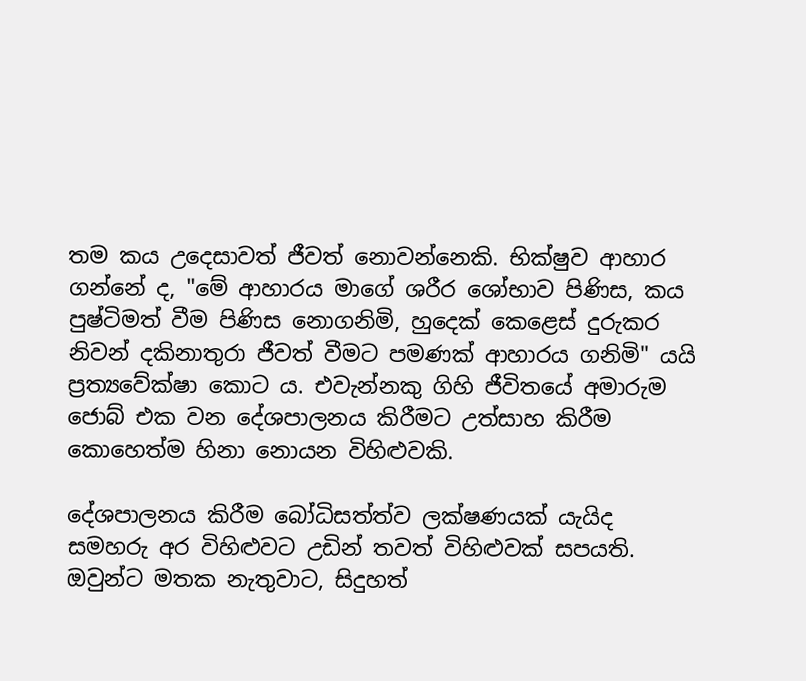තම කය උදෙසාවත් ජීවත් නොවන්නෙකි. භික්ෂුව ආහාර ගන්නේ ද, "මේ ආහාරය මාගේ ශරීර ශෝභාව පිණිස, කය පුෂ්ටිමත් වීම පිණිස නොගනිමි, හුදෙක් කෙළෙස් දුරුකර නිවන් දකිනාතුරා ජීවත් වීමට පමණක් ආහාරය ගනිමි" යයි ප්‍රත්‍යවේක්ෂා කොට ය. එවැන්නකු ගිහි ජීවිතයේ අමාරුම ජොබ් එක වන දේශපාලනය කිරීමට උත්සාහ කිරීම කොහෙත්ම හිනා නොයන විහිළුවකි.

දේශපාලනය කිරීම බෝධිසත්ත්ව ලක්ෂණයක් යැයිද සමහරු අර විහිළුවට උඩින් තවත් විහිළුවක් සපයති. ඔවුන්ට මතක නැතුවාට, සිදුහත්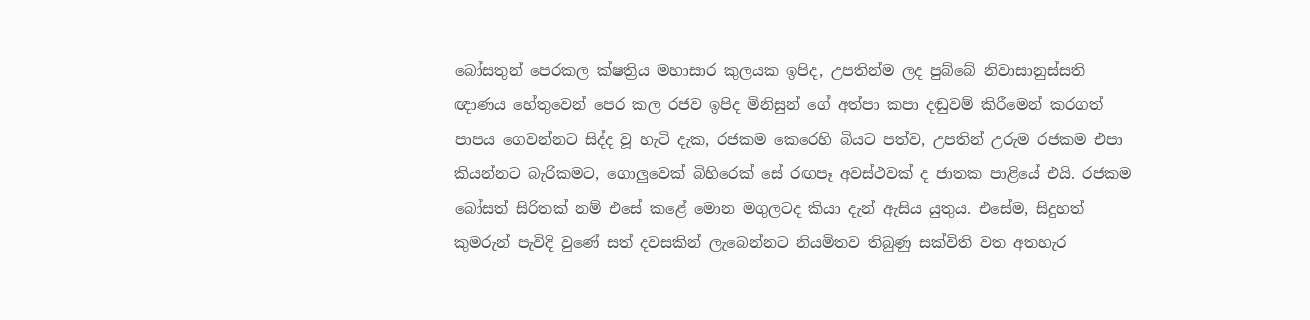බෝසතුන් පෙරකල ක්ෂත්‍රිය මහාසාර කුලයක ඉපිද, උපතින්ම ලද පුබ්බේ නිවාසානුස්සති ඥාණය හේතුවෙන් පෙර කල රජව ඉපිද මිනිසුන් ගේ අත්පා කපා දඬුවම් කිරීමෙන් කරගත් පාපය ගෙවන්නට සිද්ද වූ හැටි දැක, රජකම කෙරෙහි බියට පත්ව, උපතින් උරුම රජකම එපා කියන්නට බැරිකමට, ගොලුවෙක් බිහිරෙක් සේ රඟපෑ අවස්ථවක් ද ජාතක පාළියේ එයි. රජකම බෝසත් සිරිතක් නම් එසේ කළේ මොන මගුලටද කියා දැන් ඇසිය යුතුය. එසේම, සිදුහත් කුමරුන් පැවිදි වුණේ සත් දවසකින් ලැබෙන්නට නියමිතව තිබුණු සක්විති වත අතහැර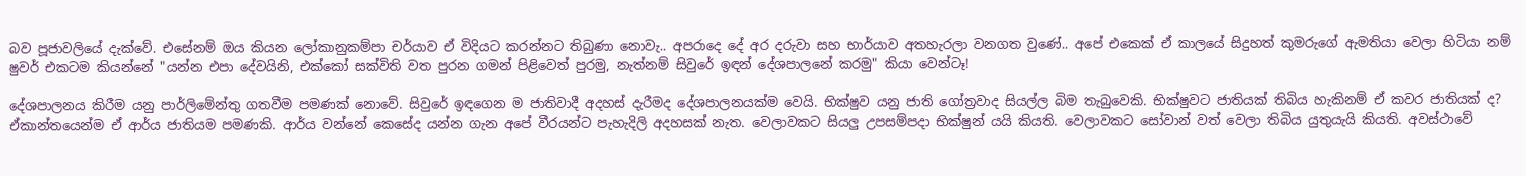බව පූජාවලියේ දැක්වේ. එසේනම් ඔය කියන ලෝකානුකම්පා චර්යාව ඒ විදියට කරන්නට තිබුණා නොවැ.. අපරාදෙ දේ අර දරුවා සහ භාර්යාව අතහැරලා වනගත වුණේ.. අපේ එකෙක් ඒ කාලයේ සිදුහත් කුමරුගේ ඇමතියා වෙලා හිටියා නම් ෂුවර් එකටම කියන්නේ "යන්න එපා දේවයිනි, එක්කෝ සක්විති වත පුරන ගමන් පිළිවෙත් පුරමු, නැත්නම් සිවුරේ ඉඳන් දේශපාලනේ කරමු" කියා වෙන්ටෑ!

දේශපාලනය කිරීම යනු පාර්ලිමේන්තු ගතවීම පමණක් නොවේ. සිවුරේ ඉඳගෙන ම ජාතිවාදී අදහස් දැරීමද දේශපාලනයක්ම වෙයි. භික්ෂුව යනු ජාති ගෝත්‍රවාද සියල්ල බිම තැබුවෙකි. භික්ෂුවට ජාතියක් තිබිය හැකිනම් ඒ කවර ජාතියක් ද? ඒකාන්තයෙන්ම ඒ ආර්ය ජාතියම පමණකි. ආර්ය වන්නේ කෙසේද යන්න ගැන අපේ වීරයන්ට පැහැදිලි අදහසක් නැත. වෙලාවකට සියලු උපසම්පදා භික්ෂුන් යයි කියති. වෙලාවකට සෝවාන් වත් වෙලා තිබිය යුතුයැයි කියති. අවස්ථාවේ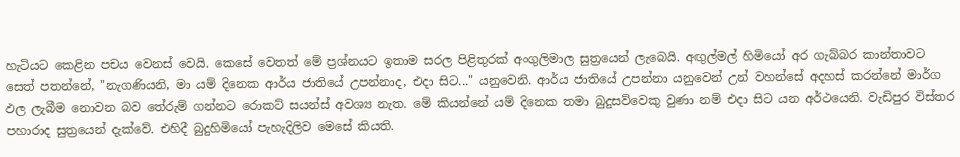හැටියට කෙළින පචය වෙනස් වෙයි. කෙසේ වෙතත් මේ ප්‍රශ්නයට ඉතාම සරල පිළිතුරක් අංගුලිමාල සුත්‍රයෙන් ලැබෙයි. අඟුල්මල් හිමියෝ අර ගැබ්බර කාන්තාවට සෙත් පතන්නේ, "නැගණියනි, මා යම් දිනෙක ආර්ය ජාතියේ උපන්නාද, එදා සිට..." යනුවෙනි. ආර්ය ජාතියේ උපන්නා යනුවෙන් උන් වහන්සේ අදහස් කරන්නේ මාර්ග ඵල ලැබීම නොවන බව තේරුම් ගන්නට රොකට් සයන්ස් අවශ්‍ය නැත. මේ කියන්නේ යම් දිනෙක තමා බුදුසව්වෙකු වුණා නම් එදා සිට යන අර්ථයෙනි. වැඩිපුර විස්තර පහාරාද සුත්‍රයෙන් දැක්වේ. එහිදී බුදුහිමියෝ පැහැදිලිව මෙසේ කියති.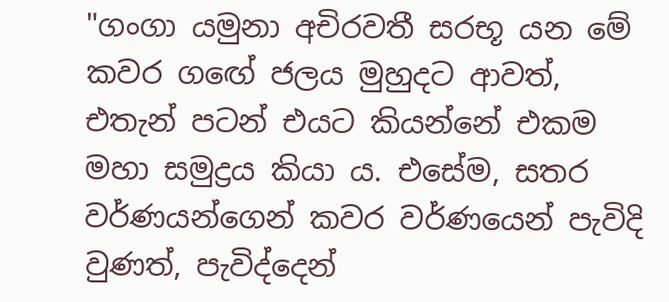"ගංගා යමුනා අචිරවතී සරභූ යන මේ කවර ගඟේ ජලය මුහුදට ආවත්, එතැන් පටන් එයට කියන්නේ එකම මහා සමුද්‍රය කියා ය. එසේම, සතර වර්ණයන්ගෙන් කවර වර්ණයෙන් පැවිදි වුණත්, පැවිද්දෙන්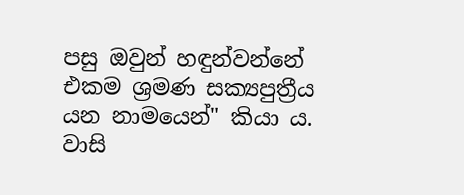පසු ඔවුන් හඳුන්වන්නේ එකම ශ්‍රමණ සක්‍යපුත්‍රීය යන නාමයෙන්" කියා ය. වාසි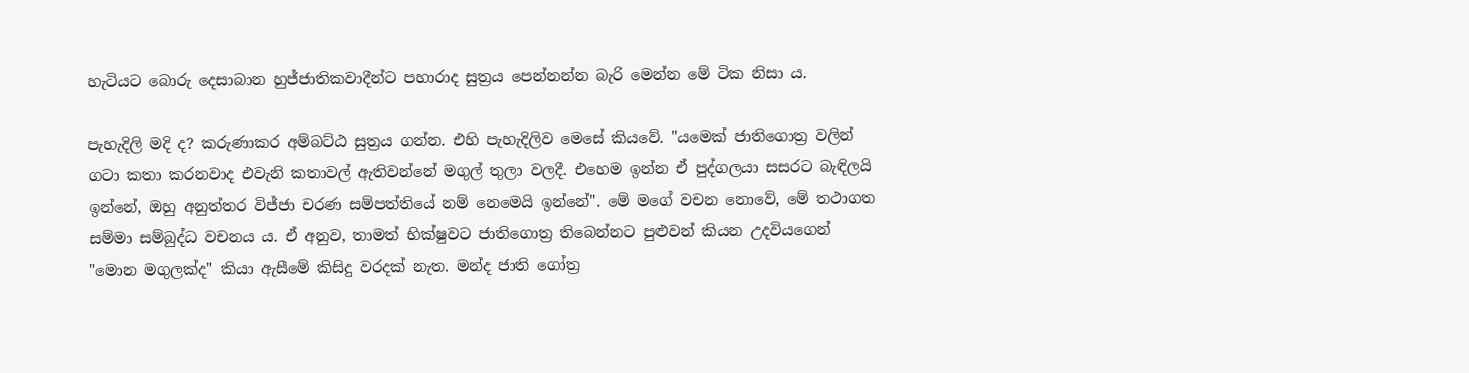හැටියට බොරු දෙසාබාන හුජ්ජාතිකවාදීන්ට පහාරාද සුත්‍රය පෙන්නන්න බැරි මෙන්න මේ ටික නිසා ය.

පැහැදිලි මදි ද? කරුණාකර අම්බට්ඨ සුත්‍රය ගන්න. එහි පැහැදිලිව මෙසේ කියවේ. "යමෙක් ජාතිගොත්‍ර වලින් ගටා කතා කරනවාද එවැනි කතාවල් ඇතිවන්නේ මගුල් තුලා වලදී. එහෙම ඉන්න ඒ පුද්ගලයා සසරට බැඳිලයි ඉන්නේ, ඔහු අනුත්තර විජ්ජා චරණ සම්පත්තියේ නම් නෙමෙයි ඉන්නේ". මේ මගේ වචන නොවේ, මේ තථාගත සම්මා සම්බුද්ධ වචනය ය. ඒ අනුව, තාමත් භික්ෂුවට ජාතිගොත්‍ර තිබෙන්නට පුළුවන් කියන උදවියගෙන් "මොන මගුලක්ද" කියා ඇසීමේ කිසිදු වරදක් නැත. මන්ද ජාති ගෝත්‍ර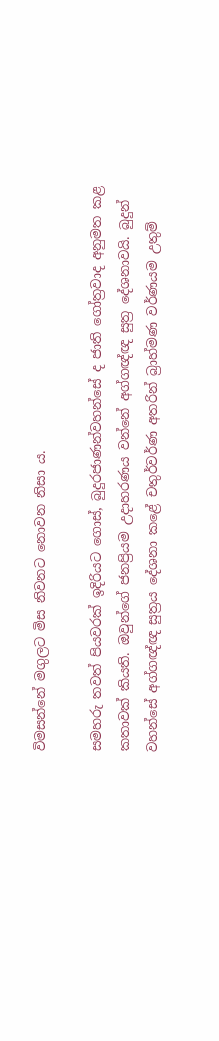විමසන්නේ මගුලට මිස නිවනට නොවන නිසා ය.

සමහරු තවත් පියවරක් ඉදිරියට ගොස්, බුදුරජාණන්වහන්සේ ද ජාති ගෝත්‍රවාද අනුමත කළ කතාවක් කියති. ඔවුන්ගේ ජනප්‍රියම උදාහරණය වන්නේ අග්ගඥ්ඥ සුත්‍ර දේශනාවයි. බුදුන් වහන්සේ අග්ගඥ්ඥ සුත්‍රය දේශනා කළේ චතුර්වර්ණ අතරින් බ්‍රාහ්මණ වර්ණයම උතුම්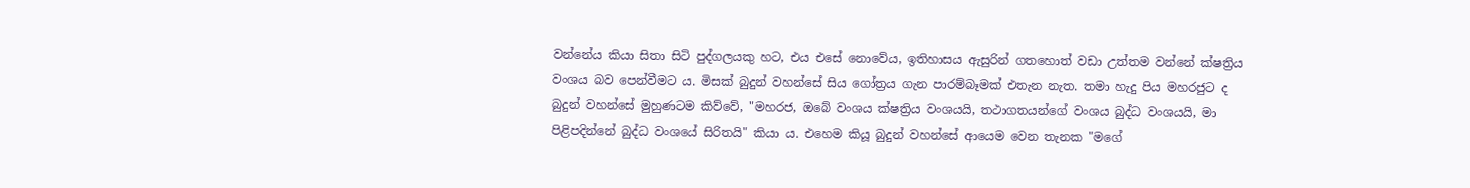වන්නේය කියා සිතා සිටි පුද්ගලයකු හට, එය එසේ නොවේය, ඉතිහාසය ඇසුරින් ගතහොත් වඩා උත්තම වන්නේ ක්ෂත්‍රිය වංශය බව පෙන්වීමට ය. මිසක් බුදුන් වහන්සේ සිය ගෝත්‍රය ගැන පාරම්බෑමක් එතැන නැත. තමා හැදු පිය මහරජුට ද බුදුන් වහන්සේ මුහුණටම කිව්වේ, "මහරජ, ඔබේ වංශය ක්ෂත්‍රිය වංශයයි, තථාගතයන්ගේ වංශය බුද්ධ වංශයයි, මා පිළිපදින්නේ බුද්ධ වංශයේ සිරිතයි" කියා ය. එහෙම කියූ බුදුන් වහන්සේ ආයෙම වෙන තැනක "මගේ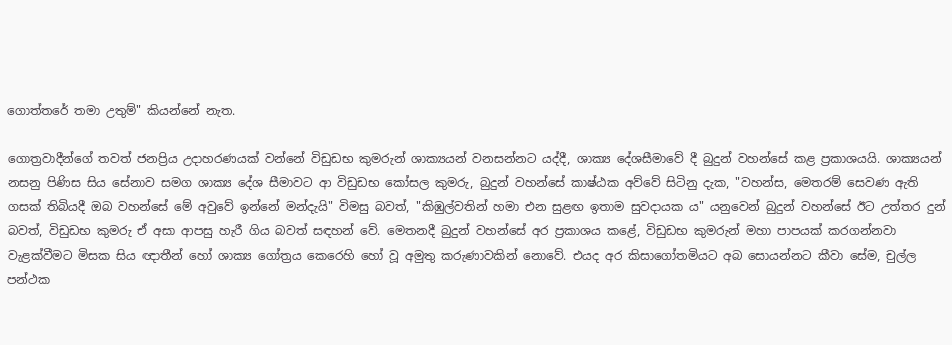ගොත්තරේ තමා උතුම්" කියන්නේ නැත.

ගොත්‍රවාදීන්ගේ තවත් ජනප්‍රිය උදාහරණයක් වන්නේ විඩුඩභ කුමරුන් ශාක්‍යයන් වනසන්නට යද්දී, ශාක්‍ය දේශසීමාවේ දී බුදුන් වහන්සේ කළ ප්‍රකාශයයි. ශාක්‍යයන් නසනු පිණිස සිය සේනාව සමග ශාක්‍ය දේශ සීමාවට ආ විඩුඩභ කෝසල කුමරු, බුදුන් වහන්සේ කාෂ්ඨක අව්වේ සිටිනු දැක, "වහන්ස, මෙතරම් සෙවණ ඇති ගසක් තිබියදී ඔබ වහන්සේ මේ අවුවේ ඉන්නේ මන්දැයි" විමසු බවත්, "කිඹුල්වතින් හමා එන සුළඟ ඉතාම සුවදායක ය" යනුවෙන් බුදුන් වහන්සේ ඊට උත්තර දුන් බවත්, විඩුඩභ කුමරු ඒ අසා ආපසු හැරී ගිය බවත් සඳහන් වේ. මෙතනදී බුදුන් වහන්සේ අර ප්‍රකාශය කළේ, විඩුඩභ කුමරුන් මහා පාපයක් කරගන්නවා වැළක්වීමට මිසක සිය ඥාතීන් හෝ ශාක්‍ය ගෝත්‍රය කෙරෙහි හෝ වූ අමුතු කරුණාවකින් නොවේ. එයද අර කිසාගෝතමියට අබ සොයන්නට කීවා සේම, චුල්ල පන්ථක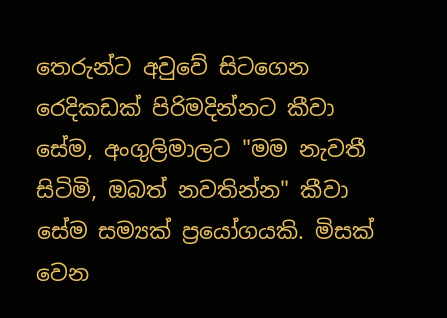තෙරුන්ට අවුවේ සිටගෙන රෙදිකඩක් පිරිමදින්නට කීවා සේම, අංගුලිමාලට "මම නැවතී සිටිමි, ඔබත් නවතින්න" කීවා සේම සම්‍යක් ප්‍රයෝගයකි. මිසක් වෙන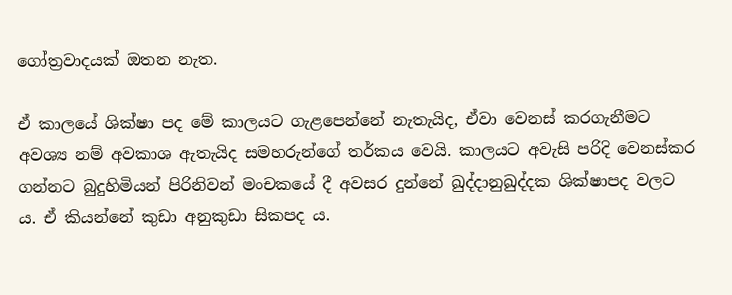ගෝත්‍රවාදයක් ඔතන නැත.

ඒ කාලයේ ශික්ෂා පද මේ කාලයට ගැළපෙන්නේ නැතැයිද, ඒවා වෙනස් කරගැනීමට අවශ්‍ය නම් අවකාශ ඇතැයිද සමහරුන්ගේ තර්කය වෙයි. කාලයට අවැසි පරිදි වෙනස්කර ගන්නට බුදුහිමියන් පිරිනිවන් මංචකයේ දී අවසර දුන්නේ ඛුද්දානුඛුද්දක ශික්ෂාපද වලට ය. ඒ කියන්නේ කුඩා අනුකුඩා සිකපද ය.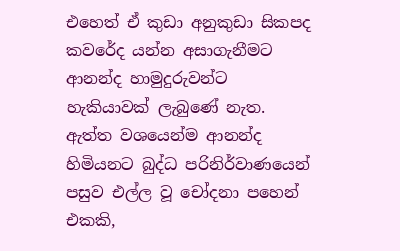එහෙත් ඒ කුඩා අනුකුඩා සිකපද කවරේද යන්න අසාගැනීමට ආනන්ද හාමුදුරුවන්ට හැකියාවක් ලැබුණේ නැත. ඇත්ත වශයෙන්ම ආනන්ද හිමියනට බුද්ධ පරිනිර්වාණයෙන් පසුව එල්ල වූ චෝදනා පහෙන් එකකි,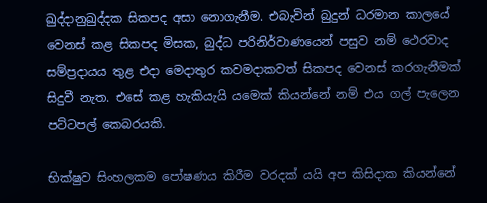ඛුද්දානුඛුද්දක සිකපද අසා නොගැනීම. එබැවින් බුදුන් ධරමාන කාලයේ වෙනස් කළ සිකපද මිසක, බුද්ධ පරිනිර්වාණයෙන් පසුව නම් ථෙරවාද සම්ප්‍රදායය තුළ එදා මෙදාතුර කවමදාකවත් සිකපද වෙනස් කරගැනීමක් සිදුවී නැත. එසේ කළ හැකියැයි යමෙක් කියන්නේ නම් එය ගල් පැලෙන පට්ටපල් කෙබරයකි.

භික්ෂුව සිංහලකම පෝෂණය කිරීම වරදක් යයි අප කිසිදාක කියන්නේ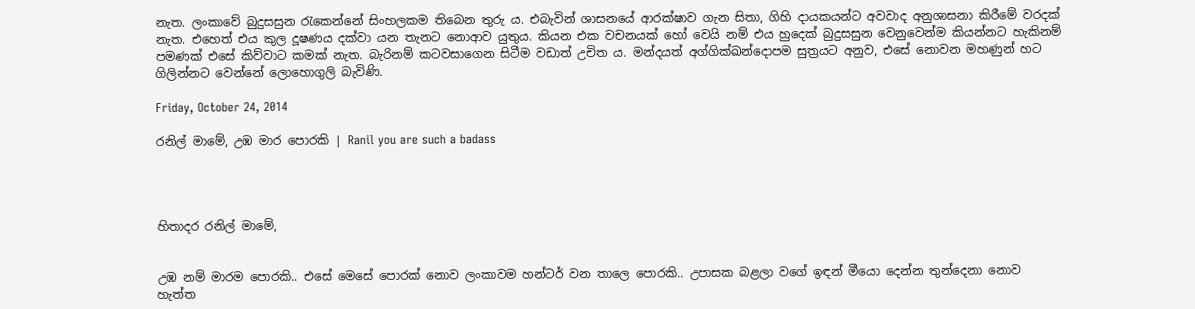නැත. ලංකාවේ බුදුසසුන රැකෙන්නේ සිංහලකම තිබෙන තුරු ය. එබැවින් ශාසනයේ ආරක්ෂාව ගැන සිතා, ගිහි දායකයන්ට අවවාද අනුශාසනා කිරීමේ වරදක් නැත. එහෙත් එය කුල දූෂණය දක්වා යන තැනට නොආව යුතුය. කියන එක වචනයක් හෝ වෙයි නම් එය හුදෙක් බුදුසසුන වෙනුවෙන්ම කියන්නට හැකිනම් පමණක් එසේ කිව්වාට කමක් නැත. බැරිනම් කටවසාගෙන සිටීම වඩාත් උචිත ය. මන්දයත් අග්ගික්ඛන්දොපම සුත්‍රයට අනුව, එසේ නොවන මහණුන් හට ගිලින්නට වෙන්නේ ලොහොගුලි බැවිණි.

Friday, October 24, 2014

රනිල් මාමේ, උඹ මාර පොරකි | Ranil you are such a badass




හිතාදර රනිල් මාමේ,


උඹ නම් මාරම පොරකි.. එසේ මෙසේ පොරක් නොව ලංකාවම හන්ටර් වන තාලෙ පොරකි.. උපාසක බළලා වගේ ඉඳන් මීයො දෙන්න තුන්දෙනා නොව හැත්ත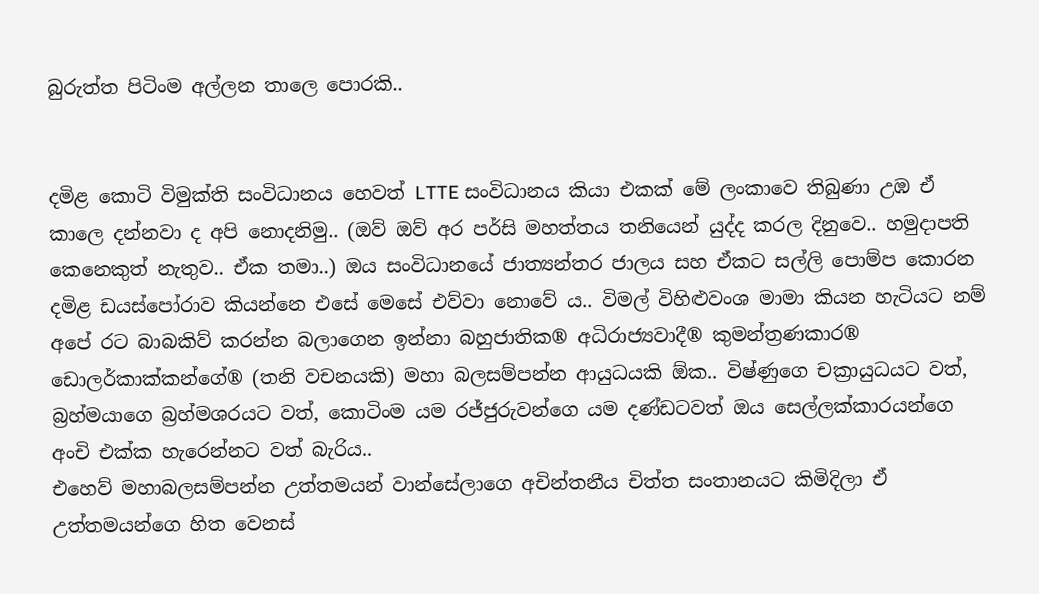බුරුත්ත පිටිංම අල්ලන තාලෙ පොරකි..


දමිළ කොටි විමුක්ති සංවිධානය හෙවත් LTTE සංවිධානය කියා එකක් මේ ලංකාවෙ තිබුණා උඹ ඒ කාලෙ දන්නවා ද අපි නොදනිමු.. (ඔව් ඔව් අර පර්සි මහත්තය තනියෙන් යුද්ද කරල දිනුවෙ.. හමුදාපති කෙනෙකුත් නැතුව.. ඒක තමා..) ඔය සංවිධානයේ ජාත්‍යන්‍තර ජාලය සහ ඒකට සල්ලි පොම්ප කොරන දමිළ ඩයස්පෝරාව කියන්නෙ එසේ මෙසේ එව්වා නොවේ ය.. විමල් විහිළුවංශ මාමා කියන හැටියට නම් අපේ රට බාබකිව් කරන්න බලාගෙන ඉන්නා බහුජාතික® අධිරාජ්‍යවාදී® කුමන්‍ත්‍රණකාර® ඩොලර්කාක්කන්ගේ® (තනි වචනයකි) මහා බලසම්පන්න ආයුධයකි ඕක.. විෂ්ණුගෙ චක්‍රායුධයට වත්, බ්‍රහ්මයාගෙ බ්‍රහ්මශරයට වත්, කොටිංම යම රජ්ජුරුවන්ගෙ යම දණ්ඩටවත් ඔය සෙල්ලක්කාරයන්ගෙ අංචි එක්ක හැරෙන්නට වත් බැරිය..
එහෙව් මහාබලසම්පන්න උත්තමයන් වාන්සේලාගෙ අචින්තනීය චිත්ත සංතානයට කිමිදිලා ඒ උත්තමයන්ගෙ හිත වෙනස්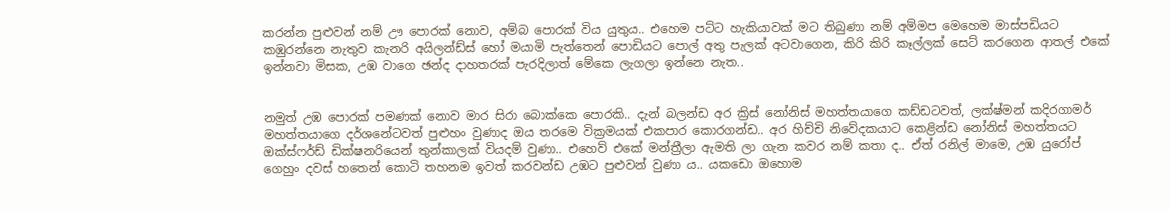කරන්න පුළුවන් නම් ඌ පොරක් නොව, අම්බ පොරක් විය යුතුය.. එහෙම පට්ට හැකියාවක් මට තිබුණා නම් අම්මප මෙහෙම මාස්පඩියට කඹුරන්නෙ නැතුව කැනරි අයිලන්ඩ්ස් හෝ මයාමි පැත්තෙන් පොඩියට පොල් අතු පැලක් අටවාගෙන, කිරි කිරි කෑල්ලක් සෙට් කරගෙන ආතල් එකේ ඉන්නවා මිසක, උඹ වාගෙ ඡන්ද දාහතරක් පැරදිලාත් මේකෙ ලැගලා ඉන්නෙ නැත..


නමුත් උඹ පොරක් පමණක් නොව මාර සිරා බොක්කෙ පොරකි.. දැන් බලන්ඩ අර ක්‍රිස් නෝනිස් මහත්තයාගෙ කඩ්ඩටවත්, ලක්ෂ්මන් කදිරගාමර් මහත්තයාගෙ දර්ශනේටවත් පුළුහං වුණාද ඔය තරමෙ වික්‍රමයක් එකපාර කොරගන්ඩ.. අර හිච්චි නිවේදකයාට කෙළින්ඩ නෝනිස් මහත්තයට ඔක්ස්ෆර්ඩ් ඩික්ෂනරියෙන් තුන්කාලක් වියදම් වුණා.. එහෙව් එකේ මන්ත්‍රීලා ඇමති ලා ගැන කවර නම් කතා ද.. ඒත් රනිල් මාමෙ, උඹ යුරෝප් ගෙහුං දවස් හතෙන් කොටි තහනම ඉවත් කරවන්ඩ උඹට පුළුවන් වුණා ය.. යකඩො ඔහොම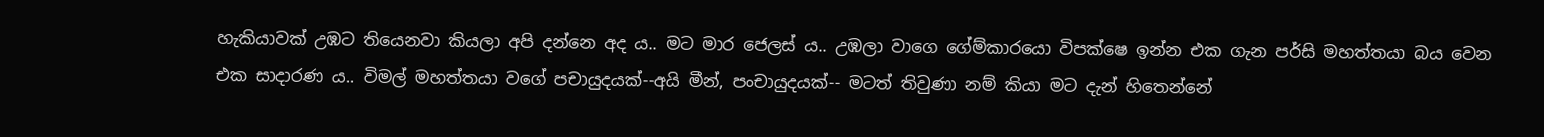හැකියාවක් උඹට තියෙනවා කියලා අපි දන්නෙ අද ය.. මට මාර ජෙලස් ය.. උඹලා වාගෙ ගේම්කාරයො විපක්ෂෙ ඉන්න එක ගැන පර්සි මහත්තයා බය වෙන එක සාදාරණ ය.. විමල් මහත්තයා වගේ පචායුදයක්--අයි මීන්, පංචායුදයක්-- මටත් තිවුණා නම් කියා මට දැන් හිතෙන්නේ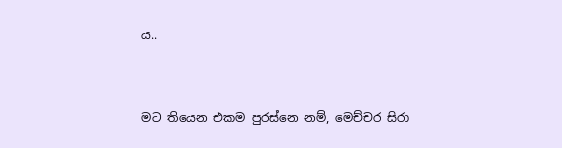ය..


මට තියෙන එකම පුරස්නෙ නම්, මෙච්චර සිරා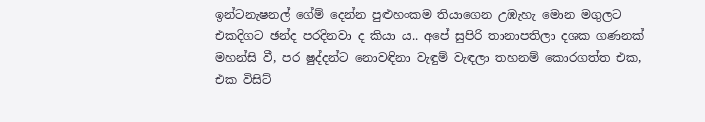ඉන්ටනැෂනල් ගේම් දෙන්න පුළුහංකම තියාගෙන උඹැහැ මොන මගුලට එකදිගට ඡන්ද පරදිනවා ද කියා ය.. අපේ සුපිරි තානාපතිලා දශක ගණනක් මහන්සි වී, පර ෂුද්දන්ට නොවඳිනා වැඳුම් වැඳලා තහනම් කොරගත්ත එක, එක විසිට්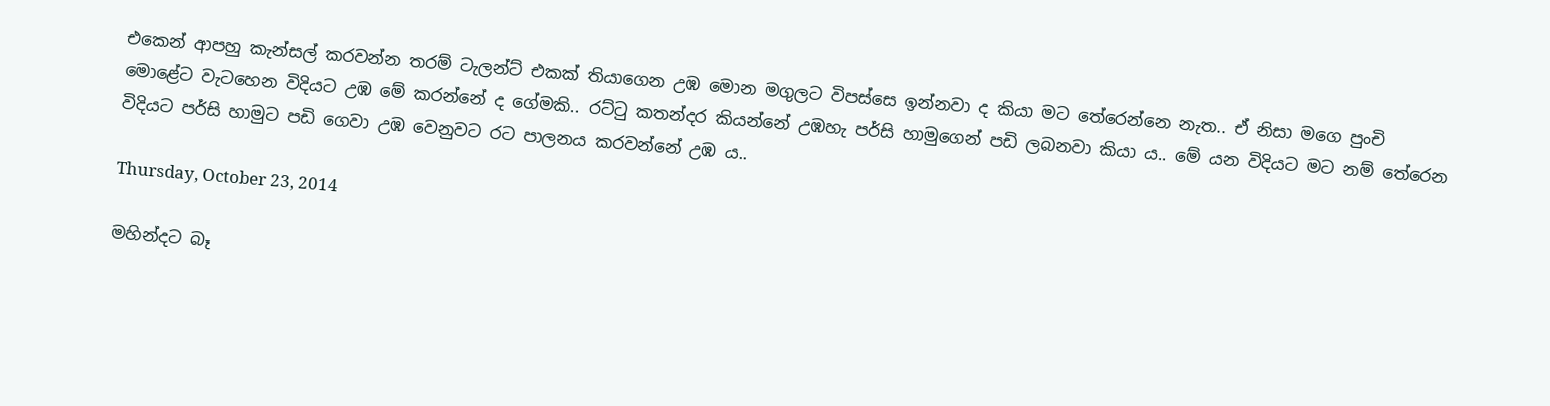එකෙන් ආපහු කැන්සල් කරවන්න තරම් ටැලන්ට් එකක් තියාගෙන උඹ මොන මගුලට විපස්සෙ ඉන්නවා ද කියා මට තේරෙන්නෙ නැත.. ඒ නිසා මගෙ පුංචි මොළේට වැටහෙන විදියට උඹ මේ කරන්නේ ද ගේමකි.. රට්ටු කතන්දර කියන්නේ උඹහැ පර්සි හාමුගෙන් පඩි ලබනවා කියා ය.. මේ යන විදියට මට නම් තේරෙන විදියට පර්සි හාමුට පඩි ගෙවා උඹ වෙනුවට රට පාලනය කරවන්නේ උඹ ය..

Thursday, October 23, 2014

මහින්දට බෑ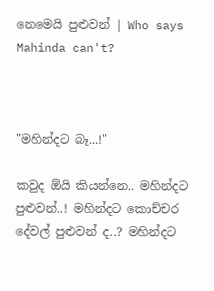නෙමෙයි පුළුවන් | Who says Mahinda can't?



"මහින්දට බෑ...!"

කවුද ඕයි කියන්නෙ.. මහින්දට පුළුවන්..! මහින්දට කොච්චර දේවල් පුළුවන් ද..? මහින්දට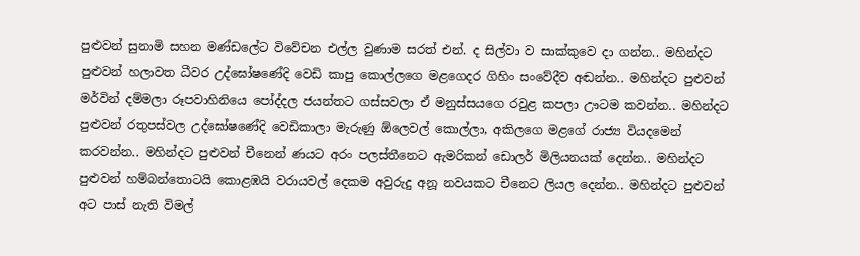පුළුවන් සුනාමි සහන මණ්ඩලේට විවේචන එල්ල වුණාම සරත් එන්. ද සිල්වා ව සාක්කුවෙ දා ගන්න.. මහින්දට පුළුවන් හලාවත ධීවර උද්ඝෝෂණේදි වෙඩි කාපු කොල්ලගෙ මළගෙදර ගිහිං සංවේදීව අඬන්න.. මහින්දට පුළුවන් මර්වින් දම්මලා රූපවාහිනියෙ පෝද්දල ජයන්‍තට ගස්සවලා ඒ මනුස්සයගෙ රවුළ කපලා ඌටම කවන්න.. මහින්දට පුළුවන් රතුපස්වල උද්ඝෝෂණේදි වෙඩිකාලා මැරුණු ඕලෙවල් කොල්ලා, අකිලගෙ මළගේ රාජ්‍ය වියදමෙන් කරවන්න.. මහින්දට පුළුවන් චීනෙන් ණයට අරං පලස්තීනෙට ඇමරිකන් ඩොලර් මිලියනයක් දෙන්න.. මහින්දට පුළුවන් හම්බන්තොටයි කොළඹයි වරායවල් දෙකම අවුරුදු අනූ නවයකට චීනෙට ලියල දෙන්න.. මහින්දට පුළුවන් අට පාස් නැති විමල්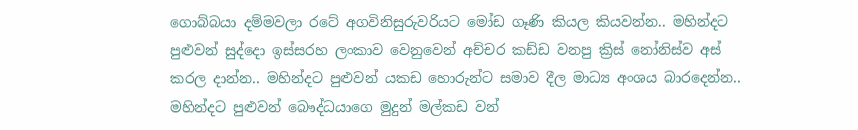ගොබ්බයා දම්මවලා රටේ අගවිනිසුරුවරියට මෝඩ ගෑණි කියල කියවන්න.. මහින්දට පුළුවන් සුද්දො ඉස්සරහ ලංකාව වෙනුවෙන් අච්චර කඩ්ඩ වනපු ක්‍රිස් නෝනිස්ව අස් කරල දාන්න.. මහින්දට පුළුවන් යකඩ හොරුන්ට සමාව දීල මාධ්‍ය අංශය බාරදෙන්න.. මහින්දට පුළුවන් බෞද්ධයාගෙ මුදුන් මල්කඩ වන්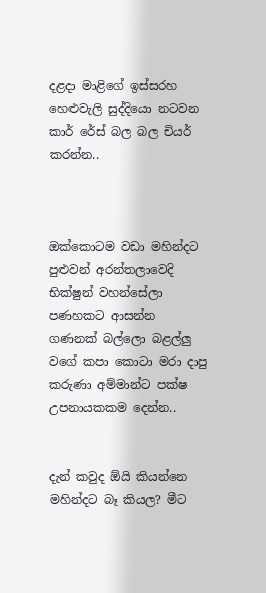දළදා මාළිගේ ඉස්සරහ හෙළුවැලි සුද්දියො නටවන කාර් රේස් බල බල චියර් කරන්න..



ඔක්කොටම වඩා මහින්දට පුළුවන් අරන්‍තලාවෙදි භික්ෂුන් වහන්සේලා පණහකට ආසන්න ගණනක් බල්ලො බළල්ලු වගේ කපා කොටා මරා දාපු කරුණා අම්මාන්ට පක්ෂ උපනායකකම දෙන්න..


දැන් කවුද ඕයි කියන්නෙ මහින්දට බෑ කියල? මීට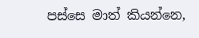පස්සෙ මාත් කියන්නෙ,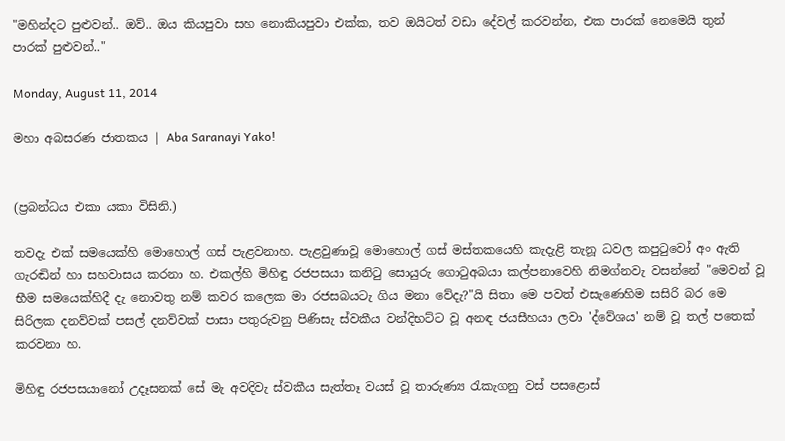"මහින්දට පුළුවන්.. ඔව්.. ඔය කියපුවා සහ නොකියපුවා එක්ක, තව ඔයිටත් වඩා දේවල් කරවන්න, එක පාරක් නෙමෙයි තුන් පාරක් පුළුවන්.."

Monday, August 11, 2014

මහා අබසරණ ජාතකය | Aba Saranayi Yako!


(ප්‍රබන්ධය එකා යකා විසිනි.)

තවදැ එක් සමයෙක්හි මොහොල් ගස් පැළවනාහ. පැළවුණාවූ මොහොල් ගස් මස්තකයෙහි කැදැළි තැනූ ධවල කපුටුවෝ අං ඇති ගැරඬින් හා සහවාසය කරනා හ. එකල්හි මිහිඳු රජපසයා කනිටු සොයුරු ගොටුඅබයා කල්පනාවෙහි නිමග්නවැ වසන්නේ "මෙවන් වූ භීම සමයෙක්හිදී දැ නොවතු නම් කවර කලෙක මා රජසබයටැ ගිය මනා වේදැ?"යි සිතා මෙ පවත් එසැණෙහිම සසිරි බර මෙ සිරිලක දනව්වක් පසල් දනව්වක් පාසා පතුරුවනු පිණිසැ ස්වකීය වන්දිභට්ට වූ අනඳ ජයසීහයා ලවා 'ද්වේශය' නම් වූ තල් පතෙක් කරවනා හ.

මිහිඳු රජපසයානෝ උදෑසනක් සේ මැ අවදිවැ ස්වකීය සැත්තෑ වයස් වූ තාරුණ්‍ය රැකැගනු වස් පසළොස්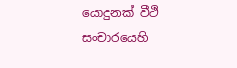යොදුනක් වීථි සංචාරයෙහි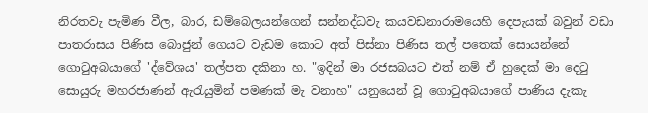නිරතවැ පැමිණ වීල, බාර, ඩම්බෙලයන්ගෙන් සන්නද්ධවැ කයවඩනාරාමයෙහි දෙපැයක් බවුන් වඩා පාතරාසය පිණිස බොජුන් ගෙයට වැඩම කොට අත් පිස්නා පිණිස තල් පතෙක් සොයන්නේ ගොටුඅබයාගේ 'ද්වේශය' තල්පත දකිනා හ. "ඉදින් මා රජසබයට එත් නම් ඒ හුදෙක් මා දෙටු සොයුරු මහරජාණන් ඇරැයුමින් පමණක් මැ වනාහ" යනුයෙන් වූ ගොටුඅබයාගේ පාණිය දැකැ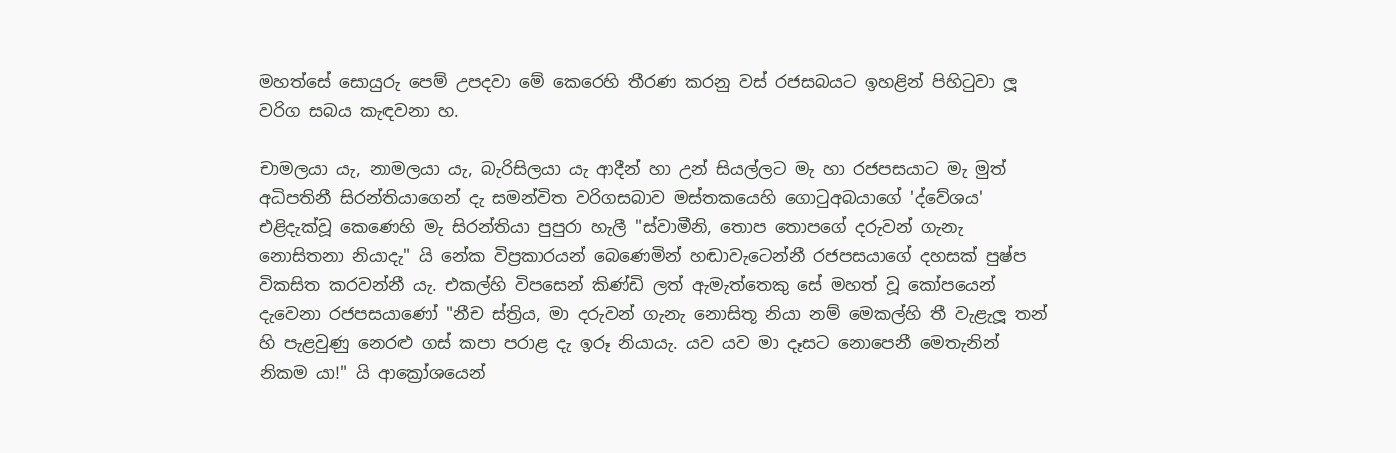මහත්සේ සොයුරු පෙම් උපදවා මේ කෙරෙහි තීරණ කරනු වස් රජසබයට ඉහළින් පිහිටුවා ලූ වරිග සබය කැඳවනා හ.

චාමලයා යැ, නාමලයා යැ, බැරිසිලයා යැ ආදීන් හා උන් සියල්ලට මැ හා රජපසයාට මැ මුත් අධිපතිනී සිරන්තියාගෙන් දැ සමන්විත වරිගසබාව මස්තකයෙහි ගොටුඅබයාගේ 'ද්වේශය' එළිදැක්වූ කෙණෙහි මැ සිරන්තියා පුපුරා හැලී "ස්වාමීනි, තොප තොපගේ දරුවන් ගැනැ නොසිතනා නියාදැ" යි නේක විප්‍රකාරයන් බෙණෙමින් හඬාවැටෙන්නී රජපසයාගේ දහසක් පුෂ්ප විකසිත කරවන්නී යැ. එකල්හි විපසෙන් කිණ්ඩි ලත් ඇමැත්තෙකු සේ මහත් වූ කෝපයෙන් දැවෙනා රජපසයාණෝ "නීච ස්ත්‍රිය, මා දරුවන් ගැනැ නොසිතූ නියා නම් මෙකල්හි තී වැළැලූ තන් හි පැළවුණු නෙරළු ගස් කපා පරාළ දැ ඉරූ නියායැ. යව යව මා දෑසට නොපෙනී මෙතැනින් නිකම යා!" යි ආක්‍රෝශයෙන්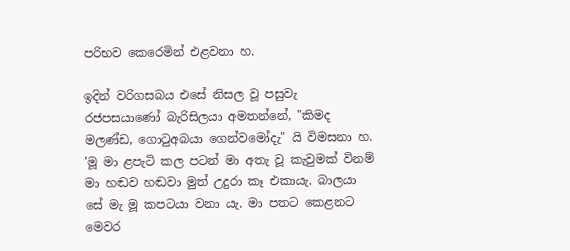පරිභව කෙරෙමින් එළවනා හ.

ඉදින් වරිගසබය එසේ නිසල වූ පසුවැ රජපසයාණෝ බැරිසිලයා අමතන්නේ, "කිමද මලණ්ඩ, ගොටුඅබයා ගෙන්වමෝදැ" යි විමසනා හ. 'මූ මා ළපැටි කල පටන් මා අතැ වූ කැවුමක් විනම් මා හඬව හඬවා මුත් උදුරා කෑ එකායැ. බාලයා සේ මැ මූ කපටයා වනා යැ. මා පතට කෙළනට මෙවර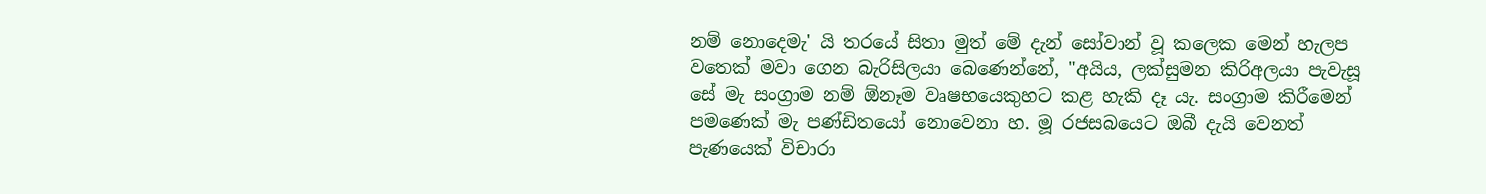නම් නොදෙමැ' යි තරයේ සිතා මුත් මේ දැන් සෝවාන් වූ කලෙක මෙන් හැලප වතෙක් මවා ගෙන බැරිසිලයා බෙණෙන්නේ, "අයිය, ලක්සුමන කිරිඅලයා පැවැසූ සේ මැ සංග්‍රාම නම් ඕනෑම වෘෂභයෙකුහට කළ හැකි දෑ යැ. සංග්‍රාම කිරීමෙන් පමණෙක් මැ පණ්ඩිතයෝ නොවෙනා හ. මූ රජසබයෙට ඔබී දැයි වෙනත් පැණයෙක් විචාරා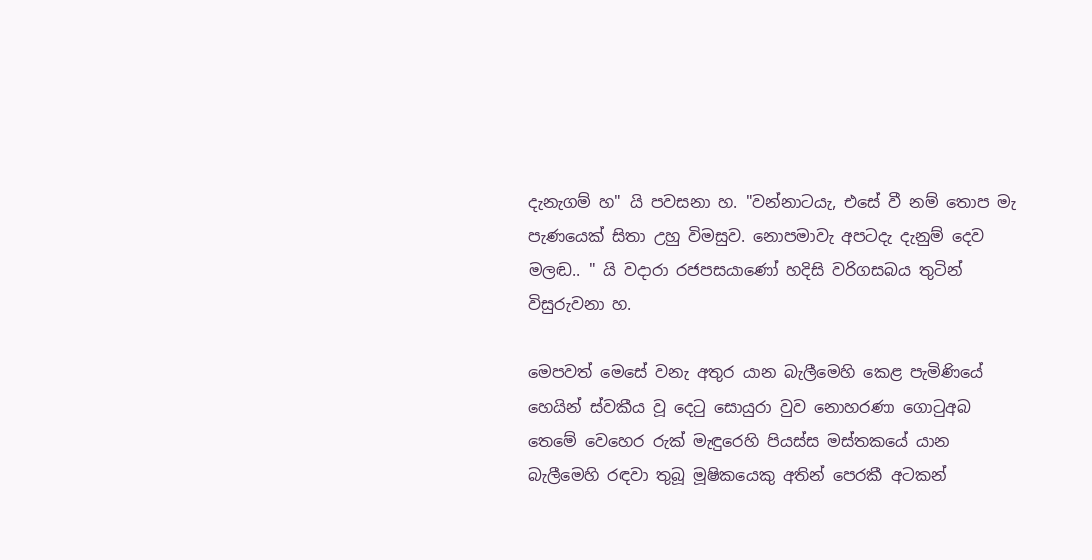දැනැගම් හ" යි පවසනා හ. "වන්නාටයැ, එසේ වී නම් තොප මැ පැණයෙක් සිතා උහු විමසුව. නොපමාවැ අපටදැ දැනුම් දෙව මලඬ.. " යි වදාරා රජපසයාණෝ හදිසි වරිගසබය තුටින් විසුරුවනා හ.

මෙපවත් මෙසේ වනැ අතුර යාන බැලීමෙහි කෙළ පැමිණියේ හෙයින් ස්වකීය වූ දෙටු සොයුරා වුව නොහරණා ගොටුඅබ තෙමේ වෙහෙර රුක් මැඳුරෙහි පියස්ස මස්තකයේ යාන බැලීමෙහි රඳවා තුබූ මූෂිකයෙකු අතින් පෙරකී අටකන්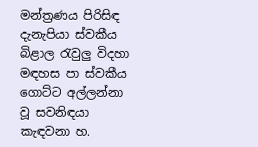මන්ත්‍රණය පිරිසිඳ දැනැපියා ස්වකීය බිළාල රැවුලු විදහා මඳහස පා ස්වකීය ගොට්ට අල්ලන්නා වූ සවනිඳයා කැඳවනා හ.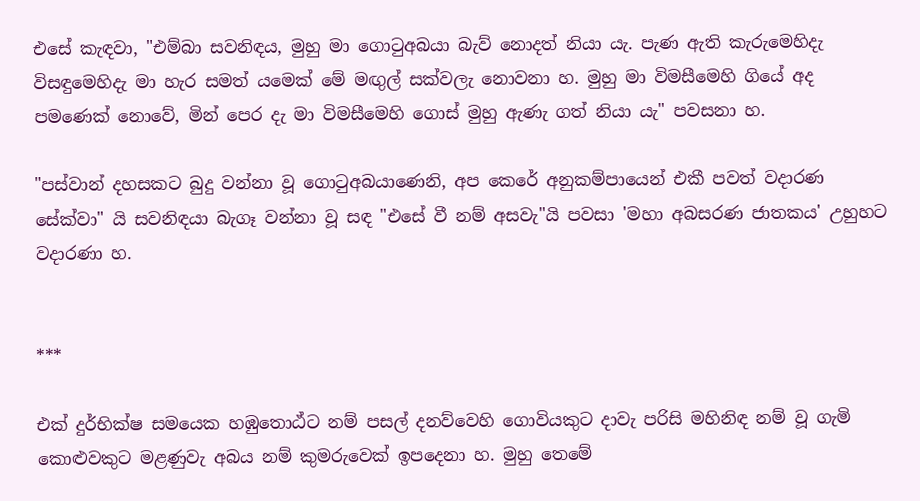එසේ කැඳවා, "එම්බා සවනිඳය, මුහු මා ගොටුඅබයා බැව් නොදත් නියා යැ. පැණ ඇති කැරුමෙහිදැ විසඳුමෙහිදැ මා හැර සමත් යමෙක් මේ මඟුල් සක්වලැ නොවනා හ. මුහු මා විමසීමෙහි ගියේ අද පමණෙක් නොවේ, මින් පෙර දැ මා විමසීමෙහි ගොස් මුහු ඇණැ ගත් නියා යැ" පවසනා හ.

"පස්වාන් දහසකට බුදු වන්නා වූ ගොටුඅබයාණෙනි, අප කෙරේ අනුකම්පායෙන් එකී පවත් වදාරණ සේක්වා" යි සවනිඳයා බැගෑ වන්නා වූ සඳ "එසේ වී නම් අසවැ"යි පවසා 'මහා අබසරණ ජාතකය' උහුහට වදාරණා හ.


***

එක් දුර්භික්ෂ සමයෙක හඹුතොඨ්ට නම් පසල් දනව්වෙහි ගොවියකුට දාවැ පරිසි මහිනිඳ නම් වූ ගැමි කොළුවකුට මළණුවැ අබය නම් කුමරුවෙක් ඉපදෙනා හ. මුහු තෙමේ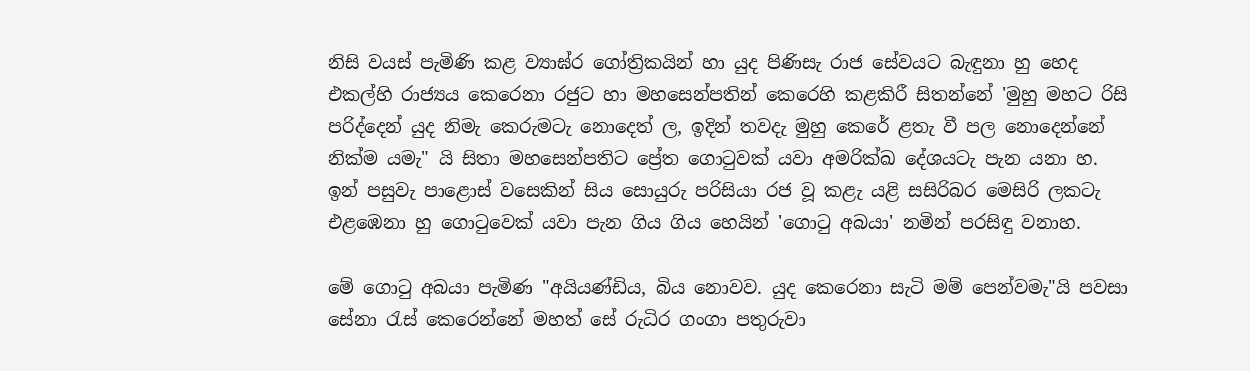නිසි වයස් පැමිණි කළ ව්‍යාඝ්ර ගෝත්‍රිකයින් හා යුද පිණිසැ රාජ සේවයට බැඳුනා හු හෙද එකල්හි රාජ්‍යය කෙරෙනා රජුට හා මහසෙන්පතින් කෙරෙහි කළකිරී සිතන්නේ 'මුහු මහට රිසි පරිද්දෙන් යුද නිමැ කෙරුමටැ නොදෙත් ල, ඉදින් තවදැ මුහු කෙරේ ළතැ වී පල නොදෙන්නේ නික්ම යමැ" යි සිතා මහසෙන්පතිට ප්‍රේත ගොටුවක් යවා අමරික්ඛ දේශයටැ පැන යනා හ. ඉන් පසුවැ පාළොස් වසෙකින් සිය සොයුරු පරිසියා රජ වූ කළැ යළි සසිරිබර මෙසිරි ලකටැ එළඹෙනා හු ගොටුවෙක් යවා පැන ගිය ගිය හෙයින් 'ගොටු අබයා' නමින් පරසිඳු වනාහ.

මේ ගොටු අබයා පැමිණ "අයියණ්ඩිය, බිය නොවව. යුද කෙරෙනා සැටි මම් පෙන්වමැ"යි පවසා සේනා රැස් කෙරෙන්නේ මහත් සේ රුධිර ගංගා පතුරුවා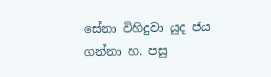සේනා විහිදුවා යුද ජය ගන්නා හ. පසු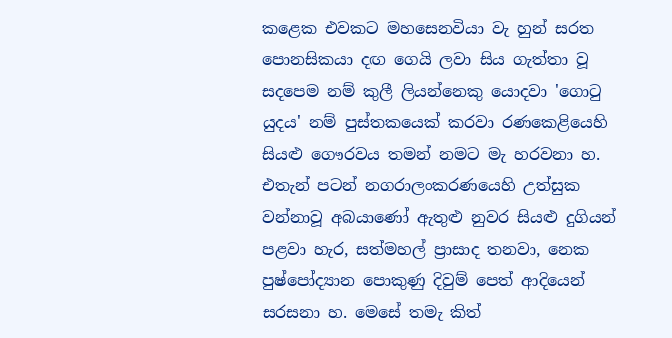කළෙක එවකට මහසෙනවියා වැ හුන් සරත පොනසිකයා දඟ ගෙයි ලවා සිය ගැත්තා වූ සදපෙම නම් කුලී ලියන්නෙකු යොදවා 'ගොටු යුදය' නම් පුස්තකයෙක් කරවා රණකෙළියෙහි සියළු ගෞරවය තමන් නමට මැ හරවනා හ. එතැන් පටන් නගරාලංකරණයෙහි උත්සුක වන්නාවූ අබයාණෝ ඇතුළු නුවර සියළු දුගියන් පළවා හැර, සත්මහල් ප්‍රාසාද තනවා, නෙක පුෂ්පෝද්‍යාන පොකුණු දිවුම් පෙත් ආදියෙන් සරසනා හ. මෙසේ තමැ කිත්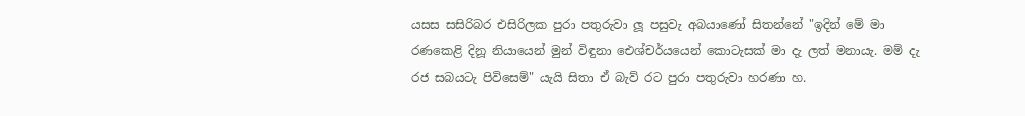යසස සසිරිබර එසිරිලක පුරා පතුරුවා ලූ පසුවැ අබයාණෝ සිතන්නේ "ඉදින් මේ මා රණකෙළි දිනූ නියායෙන් මුන් විඳුනා ඓශ්චර්යයෙන් කොටැසක් මා දැ ලත් මනායැ. මම් දැ රජ සබයටැ පිවිසෙම්" යැයි සිතා ඒ බැව් රට පුරා පතුරුවා හරණා හ.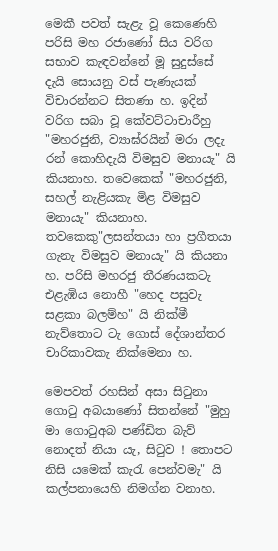මෙකී පවත් සැළැ වූ කෙණෙහි පරිසි මහ රජාණෝ සිය වරිග සභාව කැඳවන්නේ මූ සුදුස්සේ දැයි සොයනු වස් පැණැයක් විචාරන්නට සිතණා හ. ඉදින් වරිග සබා වූ කේවට්ටාචාරීහු "මහරජුනි, ව්‍යාඝ්රයින් මරා ලදැ රන් කොහිදැයි විමසුව මනායැ" යි කියනාහ. තවෙකෙක් "මහරජුනි, සහල් නැළියකැ මිළ විමසුව මනායැ" කියනාහ. තවකෙකු"ලසන්තයා හා ප්‍රගීතයා ගැනැ විමසුව මනායැ" යි කියනා හ. පරිසි මහරජු තීරණයකටැ එළැඹිය නොහී "හෙද පසුවැ සළකා බලම්හ" යි නික්මී නැව්තොට ටැ ගොස් දේශාන්තර චාරිකාවකැ නික්මෙනා හ.

මෙපවත් රහසින් අසා සිටුනා ගොටු අබයාණෝ සිතන්නේ "මුහු මා ගොටුඅබ පණ්ඩිත බැව් නොදත් නියා යැ, සිටුව ! තොපට නිසි යමෙක් කැරැ පෙන්වමැ" යි කල්පනායෙහි නිමග්න වනාහ.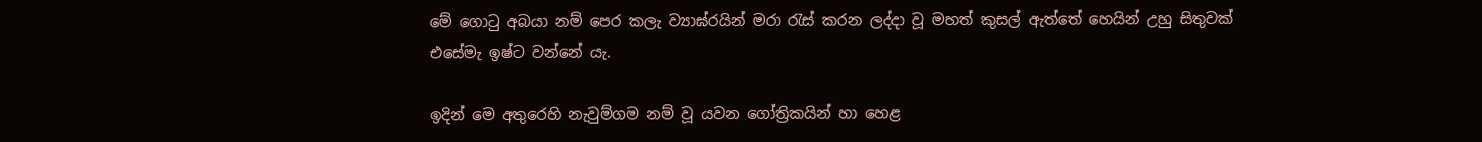මේ ගොටු අබයා නම් පෙර කලැ ව්‍යාඝ්රයින් මරා රැස් කරන ලද්දා වූ මහත් කුසල් ඇත්තේ හෙයින් උහු සිතුවක් එසේමැ ඉෂ්ට වන්නේ යැ.

ඉදින් මෙ අතුරෙහි නැවුම්ගම නම් වූ යවන ගෝත්‍රිකයින් හා හෙළ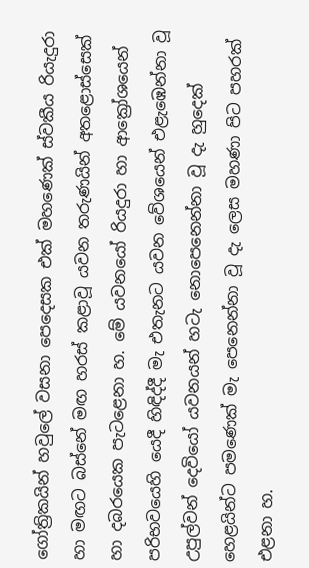ගෝත්‍රිකයින් හවුලේ වසනා පෙදෙසක එක් මහණෙක් ස්වකීය රියැදුරා හා මඟට බස්නේ මඟ හරස් කළාවූ යවන තරුණයින් අතළොස්සෙක් හා දබරයෙක පැටළෙනා හ. මේ යවනයෝ රියදුරා හා ආක්‍රෝශයෙන් පරිභවයෙහි යෙදී හිඳිද්දී මැ එතැනට යවන වේශයෙන් එළැඹෙන්නා වූ උපුල්වන් දෙවියෝ යවනයන් හටැ නොපෙනෙන්නා වූ දැ හුදෙක් හෙළයින්ට පමණෙක් මැ පෙනෙන්නා වූ දැ ලෙස මහණා පිට පහරක් එළනා හ.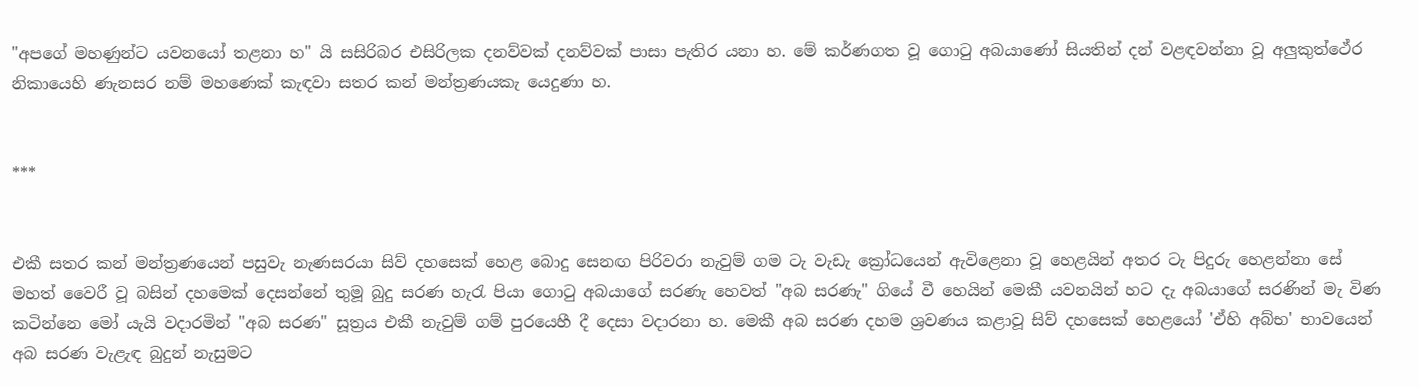"අපගේ මහණුන්ට යවනයෝ තළනා හ" යි සසිරිබර එසිරිලක දනව්වක් දනව්වක් පාසා පැතිර යනා හ. මේ කර්ණගත වූ ගොටු අබයාණෝ සියතින් දන් වළඳවන්නා වූ අලුකුත්ථේර නිකායෙහි ණැනසර නම් මහණෙක් කැඳවා සතර කන් මන්ත්‍රණයකැ යෙදුණා හ.


***


එකී සතර කන් මන්ත්‍රණයෙන් පසුවැ නැණසරයා සිව් දහසෙක් හෙළ බොදු සෙනඟ පිරිවරා නැවුම් ගම ටැ වැඩැ ක්‍රෝධයෙන් ඇවිළෙනා වූ හෙළයින් අතර ටැ පිදුරු හෙළන්නා සේ මහත් වෛරී වූ බසින් දහමෙක් දෙසන්නේ තුමූ බුදු සරණ හැරැ පියා ගොටු අබයාගේ සරණැ හෙවත් "අබ සරණැ" ගියේ වී හෙයින් මෙකී යවනයින් හට දැ අබයාගේ සරණින් මැ විණ කටින්නෙ මෝ යැයි වදාරමින් "අබ සරණ" සූත්‍රය එකී නැවුම් ගම් පුරයෙහී දී දෙසා වදාරනා හ. මෙකී අබ සරණ දහම ශ්‍රවණය කළාවූ සිව් දහසෙක් හෙළයෝ 'ඒහි අබ්භ' භාවයෙන් අබ සරණ වැළැඳ බුදුන් නැසුමට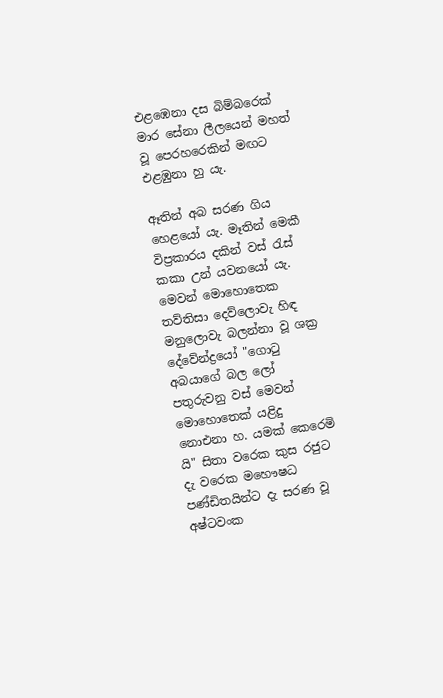එළඹෙනා දස බිම්බරෙක් මාර සේනා ලීලයෙන් මහත් වූ පෙරහරෙකින් මඟට එළඹුනා හු යැ.

ඈතින් අබ සරණ ගිය හෙළයෝ යැ. මෑතින් මෙකී විප්‍රකාරය දකින් වස් රැස් කකා උන් යවනයෝ යැ. මෙවන් මොහොතෙක තව්තිසා දෙව්ලොවැ හිඳ මනුලොවැ බලන්නා වූ ශක්‍ර දේවේන්ද්‍රයෝ "ගොටු අබයාගේ බල ලෝ පතුරුවනු වස් මෙවන් මොහොතෙක් යළිදු නොඑනා හ. යමක් කෙරෙමි යි" සිතා වරෙක කුස රජුට දැ වරෙක මහෞෂධ පණ්ඩිතයින්ට දැ සරණ වූ අෂ්ටවංක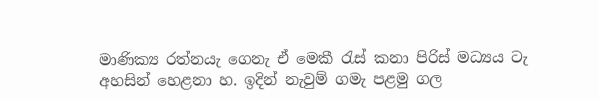මාණික්‍ය රත්නයැ ගෙනැ ඒ මෙකී රැස් කනා පිරිස් මධ්‍යය ටැ අහසින් හෙළනා හ. ඉදින් නැවුම් ගමැ පළමු ගල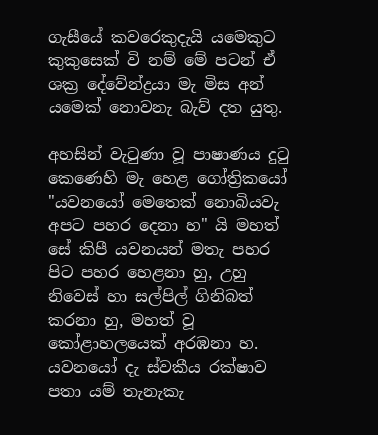ගැසීයේ කවරෙකුදැයි යමෙකුට කුකුසෙක් වි නම් මේ පටන් ඒ ශක්‍ර දේවේන්ද්‍රයා මැ මිස අන් යමෙක් නොවනැ බැව් දත යුතු.

අහසින් වැටුණා වූ පාෂාණය දුටු කෙණෙහි මැ හෙළ ගෝත්‍රිකයෝ "යවනයෝ මෙතෙක් නොබියවැ අපට පහර දෙනා හ" යි මහත් සේ කිපී යවනයන් මතැ පහර පිට පහර හෙළනා හු, උහු නිවෙස් හා සල්පිල් ගිනිබත් කරනා හු, මහත් වූ කෝළාහලයෙක් අරඹනා හ. යවනයෝ දැ ස්වකීය රක්ෂාව පතා යම් තැනැකැ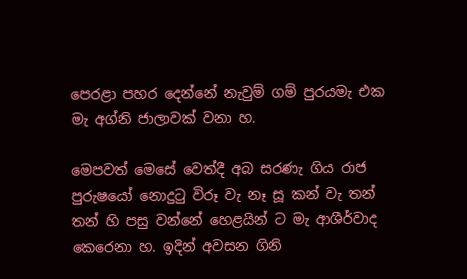පෙරළා පහර දෙන්නේ නැවුම් ගම් පුරයමැ එක මැ අග්නි ජාලාවක් වනා හ.

මෙපවත් මෙසේ වෙත්දී අබ සරණැ ගිය රාජ පුරුෂයෝ නොදුටු විරූ වැ නෑ සූ කන් වැ තන් තන් හි පසු වන්නේ හෙළයින් ට මැ ආශීර්වාද කෙරෙනා හ. ඉදින් අවසන ගිනි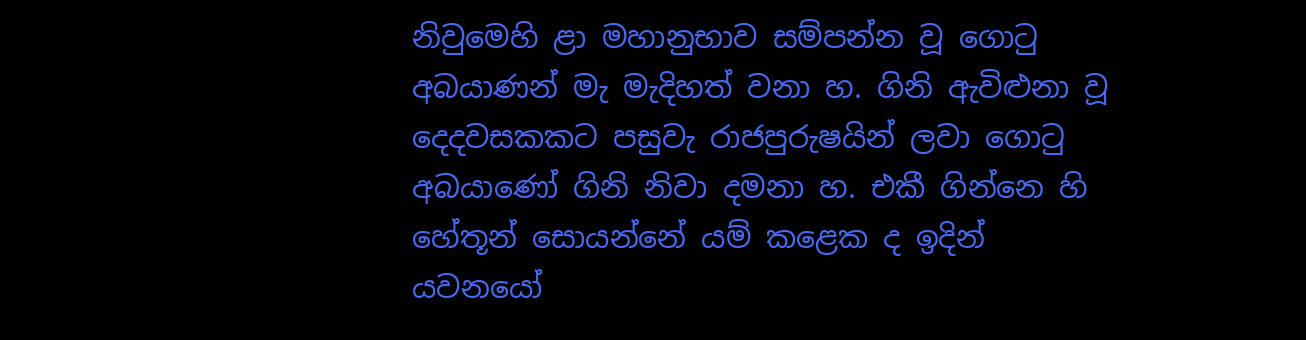නිවුමෙහි ළා මහානුභාව සම්පන්න වූ ගොටු අබයාණන් මැ මැදිහත් වනා හ. ගිනි ඇවිළුනා වූ දෙදවසකකට පසුවැ රාජපුරුෂයින් ලවා ගොටු අබයාණෝ ගිනි නිවා දමනා හ. එකී ගින්නෙ හි හේතූන් සොයන්නේ යම් කළෙක ද ඉදින් යවනයෝ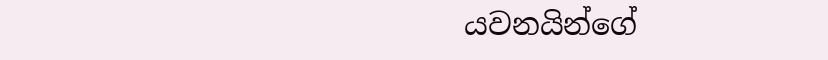යවනයින්ගේ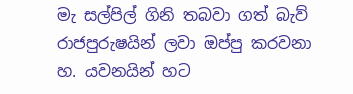මැ සල්පිල් ගිනි තබවා ගත් බැව් රාජපුරුෂයින් ලවා ඔප්පු කරවනා හ. යවනයින් හට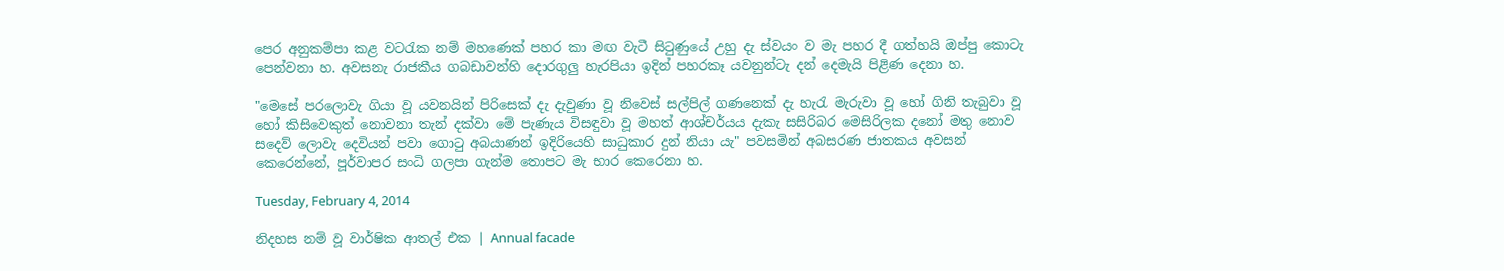පෙර අනුකම්පා කළ වටරැක නම් මහණෙක් පහර කා මඟ වැටී සිටුණුයේ උහු දැ ස්වයං ව මැ පහර දී ගත්හයි ඔප්පු කොටැ පෙන්වනා හ. අවසනැ රාජකීය ගබඩාවන්හි දොරගුලු හැරපියා ඉදින් පහරකෑ යවනුන්ටැ දන් දෙමැයි පිළිණ දෙනා හ.

"මෙසේ පරලොවැ ගියා වූ යවනයින් පිරිසෙක් දැ දැවුණා වූ නිවෙස් සල්පිල් ගණනෙක් දැ හැරැ මැරුවා වූ හෝ ගිනි තැබුවා වූ හෝ කිසිවෙකුත් නොවනා තැන් දක්වා මේ පැණැය විසඳුවා වූ මහත් ආශ්චර්යය දැකැ සසිරිබර මෙසිරිලක දනෝ මතු නොව සදෙව් ලොවැ දෙවියන් පවා ගොටු අබයාණන් ඉදිරියෙහි සාධුකාර දුන් නියා යැ" පවසමින් අබසරණ ජාතකය අවසන් කෙරෙන්නේ, පූර්වාපර සංධි ගලපා ගැන්ම තොපට මැ භාර කෙරෙනා හ.

Tuesday, February 4, 2014

නිදහස නම් වූ වාර්ෂික ආතල් එක | Annual facade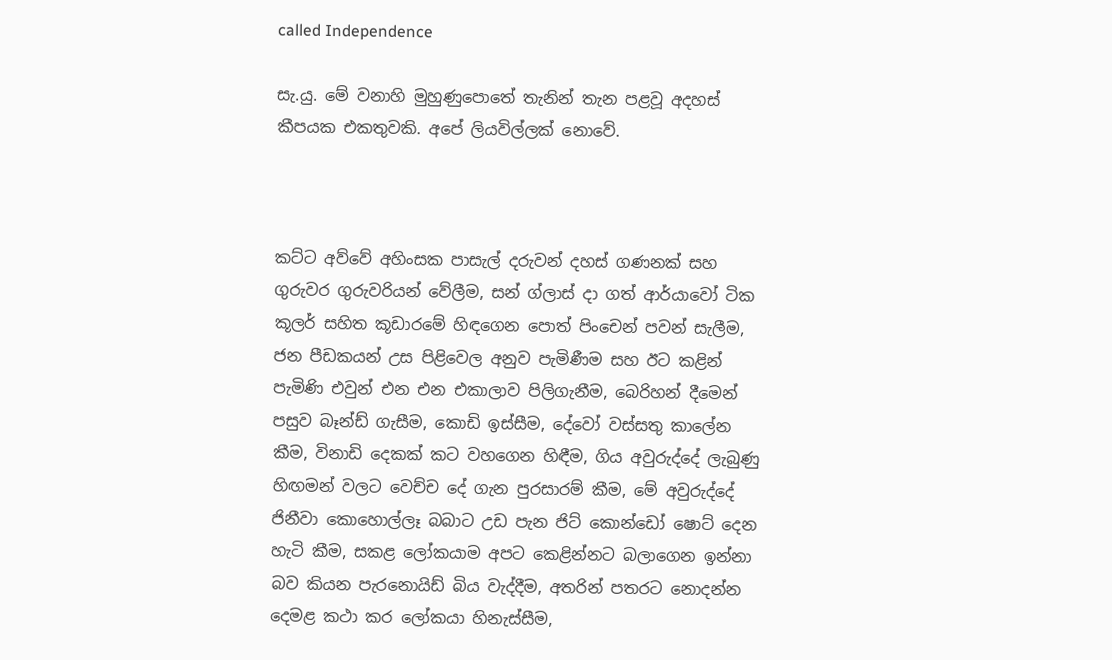called Independence

සැ.යු. මේ වනාහි මුහුණුපොතේ තැනින් තැන පළවූ අදහස් කීපයක එකතුවකි. අපේ ලියවිල්ලක් නොවේ.



කට්ට අව්වේ අහිංසක පාසැල් දරුවන් දහස් ගණනක් සහ ගුරුවර ගුරුවරියන් වේලීම, සන් ග්ලාස් දා ගත් ආර්යාවෝ ටික කූලර් සහිත කූඩාරමේ හිඳගෙන පොත් පිංචෙන් පවන් සැලීම, ජන පීඩකයන් උස පිළිවෙල අනුව පැමිණීම සහ ඊට කළින් පැමිණි එවුන් එන එන එකාලාව පිලිගැනීම, බෙරිහන් දීමෙන් පසුව බෑන්ඩ් ගැසීම, කොඩි ඉස්සීම, දේවෝ වස්සතු කාලේන කීම, විනාඩි දෙකක් කට වහගෙන හිඳීම, ගිය අවුරුද්දේ ලැබුණු හිඟමන් වලට වෙච්ච දේ ගැන පුරසාරම් කීම, මේ අවුරුද්දේ ජිනීවා කොහොල්ලෑ බබාට උඩ පැන ජිට් කොන්ඩෝ ෂොට් දෙන හැටි කීම, සකළ ලෝකයාම අපට කෙළින්නට බලාගෙන ඉන්නා බව කියන පැරනොයිඩ් බිය වැද්දීම, අතරින් පතරට නොදන්න දෙමළ කථා කර ලෝකයා හිනැස්සීම,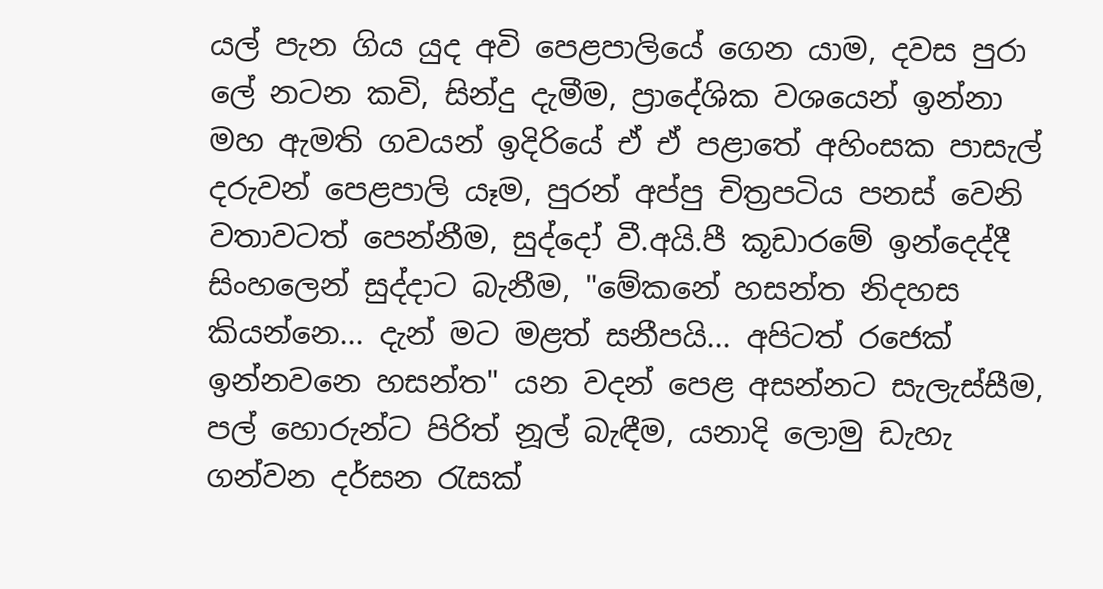යල් පැන ගිය යුද අවි පෙළපාලියේ ගෙන යාම, දවස පුරා ලේ නටන කවි, සින්දු දැමීම, ප්‍රාදේශික වශයෙන් ඉන්නා මහ ඇමති ගවයන් ඉදිරියේ ඒ ඒ පළාතේ අහිංසක පාසැල් දරුවන් පෙළපාලි යෑම, පුරන් අප්පු චිත්‍රපටිය පනස් වෙනි වතාවටත් පෙන්නීම, සුද්දෝ වී.අයි.පී කූඩාරමේ ඉන්දෙද්දී සිංහලෙන් සුද්දාට බැනීම, "මේකනේ හසන්ත නිදහස කියන්නෙ... දැන් මට මළත් සනීපයි... අපිටත් රජෙක් ඉන්නවනෙ හසන්ත" යන වදන් පෙළ අසන්නට සැලැස්සීම, පල් හොරුන්ට පිරිත් නූල් බැඳීම, යනාදි ලොමු ඩැහැ ගන්වන දර්සන රැසක්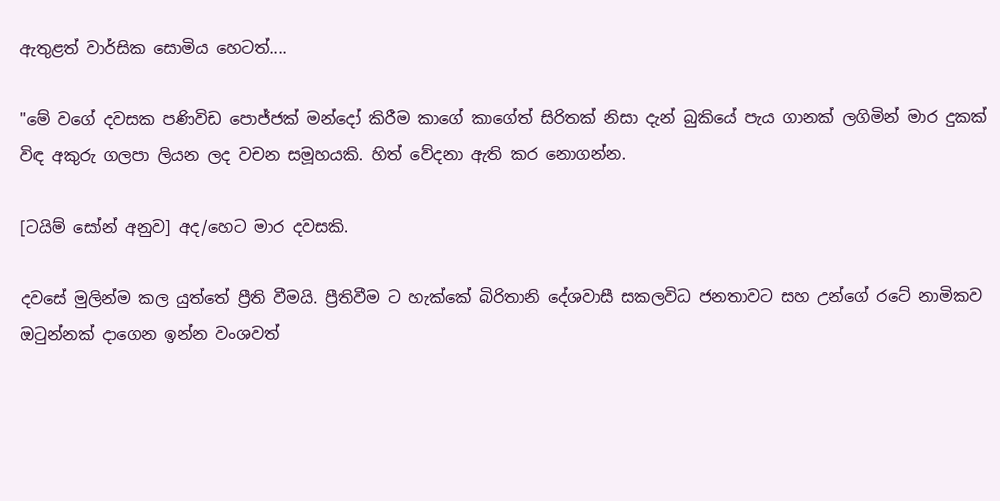ඇතුළත් වාර්සික සොමිය හෙටත්....

"මේ වගේ දවසක පණිවිඩ පොජ්ජක් මන්දෝ කිරීම කාගේ කාගේත් සිරිතක් නිසා දැන් බුකියේ පැය ගානක් ලගිමින් මාර දුකක් විඳ අකුරු ගලපා ලියන ලද වචන සමූහයකි. හිත් වේදනා ඇති කර නොගන්න.

[ටයිම් සෝන් අනුව] අද/හෙට මාර දවසකි.

දවසේ මුලින්ම කල යුත්තේ ප්‍රීති වීමයි. ප්‍රීතිවීම ට හැක්කේ බිරිතානි දේශවාසී සකලවිධ ජනතාවට සහ උන්ගේ රටේ නාමිකව ඔටුන්නක් දාගෙන ඉන්න වංශවත්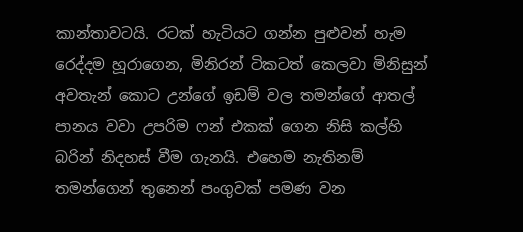කාන්තාවටයි. රටක් හැටියට ගන්න පුළුවන් හැම රෙද්දම හූරාගෙන, මිනිරන් ටිකටත් කෙලවා මිනිසුන් අවතැන් කොට උන්ගේ ඉඩම් වල තමන්ගේ ආතල් පානය වවා උපරිම ෆන් එකක් ගෙන නිසි කල්හි බරින් නිදහස් වීම ගැනයි. එහෙම නැතිනම් තමන්ගෙන් තුනෙන් පංගුවක් පමණ වන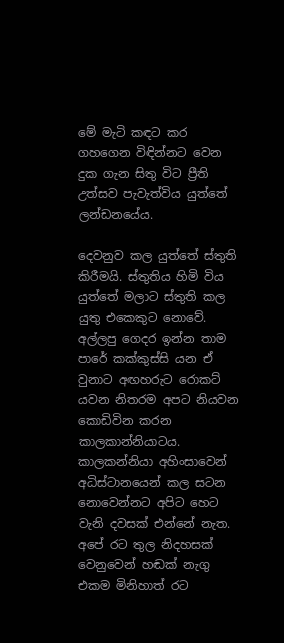මේ මැටි කඳට කර ගහගෙන විඳින්නට වෙන දුක ගැන සිතු විට ප්‍රීති උත්සව පැවැත්විය යුත්තේ ලන්ඩනයේය.

දෙවනුව කල යුත්තේ ස්තුති කිරීමයි. ස්තුතිය හිමි විය යුත්තේ මලාට ස්තුති කල යුතු එකෙකුට නොවේ. අල්ලපු ගෙදර ඉන්න තාම පාරේ කක්කුස්සි යන ඒ වුනාට අඟහරුට රොකට් යවන නිතරම අපට නියවන කොඩිවින කරන කාලකාන්නියාටය. කාලකන්නියා අහිංසාවෙන් අධිස්ටානයෙන් කල සටන නොවෙන්නට අපිට හෙට වැනි දවසක් එන්නේ නැත. අපේ රට තුල නිදහසක් වෙනුවෙන් හඬක් නැගු එකම මිනිහාත් රට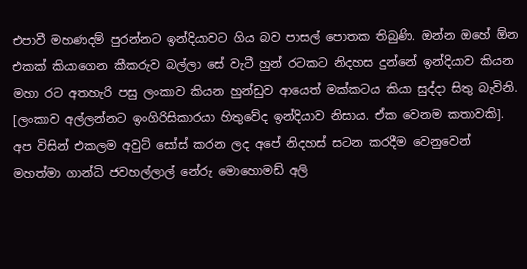එපාවී මහණදම් පුරන්නට ඉන්දියාවට ගිය බව පාසල් පොතක තිබුණි. ඔන්න ඔහේ ඕන එකක් කියාගෙන කීකරුව බල්ලා සේ වැටී හුන් රටකට නිදහස දුන්නේ ඉන්දියාව කියන මහා රට අතහැරි පසු ලංකාව කියන හුන්ඩුව ආයෙත් මක්කටය කියා සුද්දා සිතු බැවිනි. [ලංකාව අල්ලන්නට ඉංගිරිසිකාරයා හිතුවේද ඉන්දියාව නිසාය. ඒක වෙනම කතාවකි]. අප විසින් එකලම අවුට් සෝස් කරන ලද අපේ නිදහස් සටන කරදීම වෙනුවෙන් මහත්මා ගාන්ධි ජවහල්ලාල් නේරු මොහොමඩ් අලි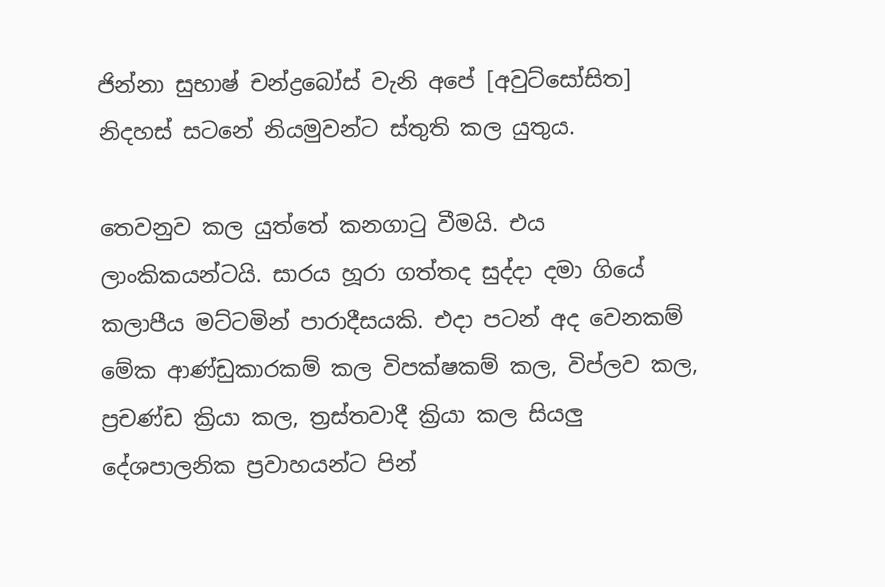ජින්නා සුභාෂ් චන්ද්‍රබෝස් වැනි අපේ [අවුට්සෝසිත] නිදහස් සටනේ නියමුවන්ට ස්තුති කල යුතුය.

තෙවනුව කල යුත්තේ කනගාටු වීමයි. එය ලාංකිකයන්ටයි. සාරය හූරා ගත්තද සුද්දා දමා ගියේ කලාපීය මට්ටමින් පාරාදීසයකි. එදා පටන් අද වෙනකම් මේක ආණ්ඩුකාරකම් කල විපක්ෂකම් කල, විප්ලව කල, ප්‍රචණ්ඩ ක්‍රියා කල, ත්‍රස්තවාදී ක්‍රියා කල සියලු දේශපාලනික ප්‍රවාහයන්ට පින්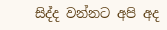සිද්ද වන්නට අපි අද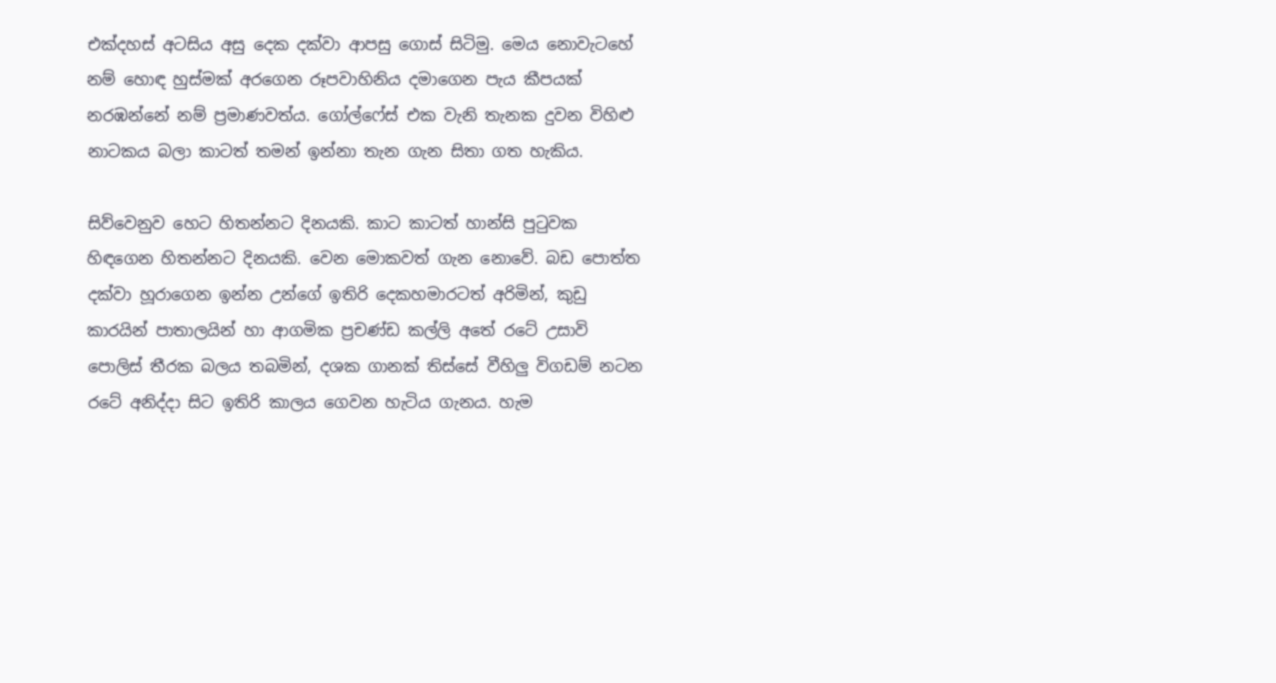එක්දහස් අටසිය අසු දෙක දක්වා ආපසු ගොස් සිටිමු. මෙය නොවැටහේ නම් හොඳ හුස්මක් අරගෙන රූපවාහිනිය දමාගෙන පැය කීපයක් නරඹන්නේ නම් ප්‍රමාණවත්ය. ගෝල්ෆේස් එක වැනි තැනක දුවන විහිළු නාටකය බලා කාටත් තමන් ඉන්නා තැන ගැන සිතා ගත හැකිය.

සිව්වෙනුව හෙට හිතන්නට දිනයකි. කාට කාටත් හාන්සි පුටුවක හිඳගෙන හිතන්නට දිනයකි. වෙන මොකවත් ගැන නොවේ. බඩ පොත්ත දක්වා හූරාගෙන ඉන්න උන්ගේ ඉතිරි දෙකහමාරටත් අරිමින්, කුඩු කාරයින් පාතාලයින් හා ආගමික ප්‍රචණ්ඩ කල්ලි අතේ රටේ උසාවි පොලිස් තීරක බලය තබමින්, දශක ගානක් තිස්සේ වීහිලු විගඩම් නටන රටේ අනිද්දා සිට ඉතිරි කාලය ගෙවන හැටිය ගැනය. හැම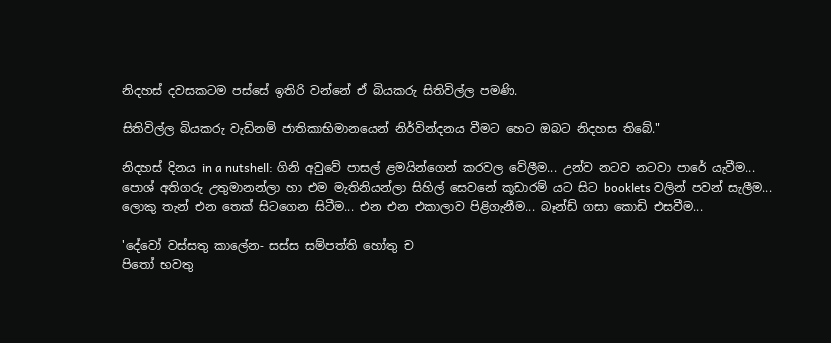නිදහස් දවසකටම පස්සේ ඉතිරි වන්නේ ඒ බියකරු සිතිවිල්ල පමණි.

සිතිවිල්ල බියකරු වැඩිනම් ජාතිකාභිමානයෙන් නිර්වින්දනය වීමට හෙට ඔබට නිදහස තිබේ."

නිදහස් දිනය in a nutshell: ගිනි අවුවේ පාසල් ළමයින්ගෙන් කරවල වේලීම... උන්ව නටව නටවා පාරේ යැවීම... පොශ් අතිගරු උතුමානන්ලා හා එම මැතිනියන්ලා සිහිල් සෙවනේ කූඩාරම් යට සිට booklets වලින් පවන් සැලීම... ලොකු තැන් එන තෙක් සිටගෙන සිටීම... එන එන එකාලාව පිළිගැනීම... බෑන්ඩ් ගසා කොඩි එසවීම...

'දේවෝ වස්සතු කාලේන- සස්ස සම්පත්ති හෝතු ච
පිතෝ භවතු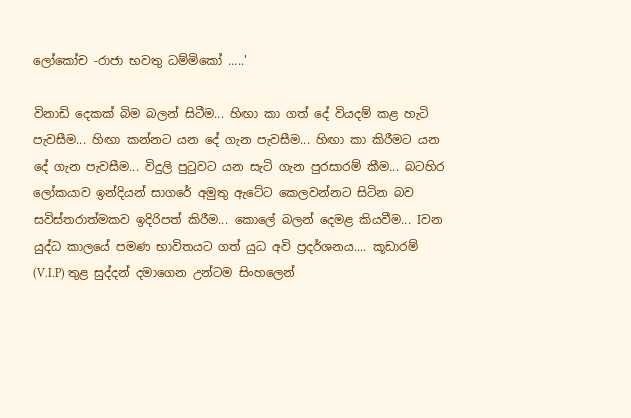ලෝකෝච -රාජා භවතු ධම්මිකෝ .....'

විනාඩි දෙකක් බිම බලන් සිටීම... හිඟා කා ගත් දේ වියදම් කළ හැටි පැවසීම... හිඟා කන්නට යන දේ ගැන පැවසීම... හිඟා කා කිරීමට යන දේ ගැන පැවසීම... විදුලි පු‍ටුවට යන සැටි ගැන පුරසාරම් කීම... බටහිර ලෝකයාව ඉන්දියන් සාගරේ අමුතු ඇටේට කෙලවන්නට සිටින බව සවිස්තරාත්මකව ඉදිරිපත් කිරීම... කොලේ බලන් දෙමළ කියවීම... Iවන යුද්ධ කාලයේ පමණ භාවිතයට ගත් යුධ අවි ප්‍රදර්ශනය.... කූඩාරම් (V.I.P) තුළ සුද්දන් දමාගෙන උන්ටම සිංහලෙන්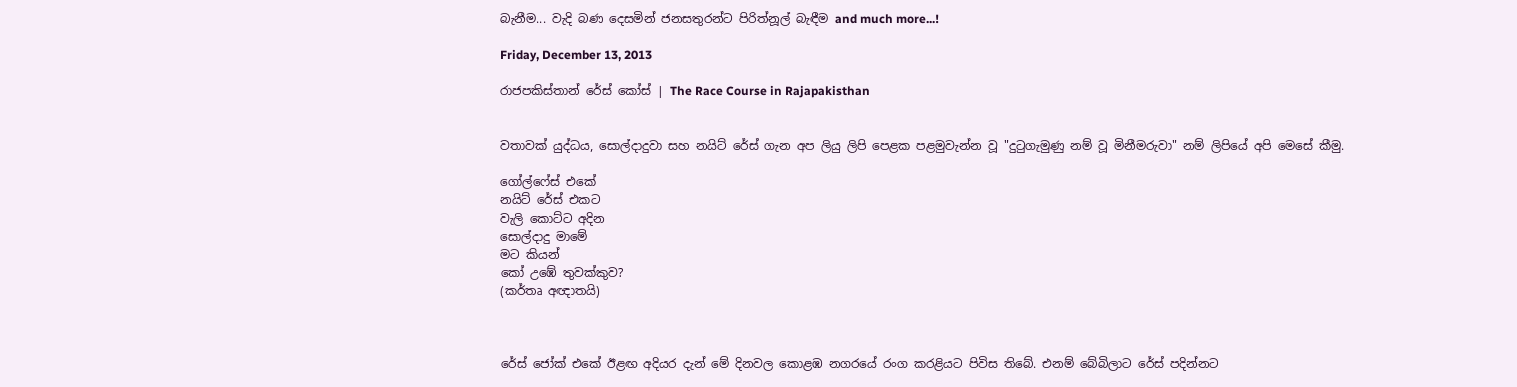බැනීම... වැදි බණ දෙසමින් ජනසතුරන්ට පිරිත්නූල් බැඳීම and much more...!

Friday, December 13, 2013

රාජපකිස්තාන් රේස් කෝස් | The Race Course in Rajapakisthan


වතාවක් යුද්ධය, සොල්දාදුවා සහ නයිට් රේස් ගැන අප ලියු ලිපි පෙළක පළමුවැන්න වූ "දුටුගැමුණු නම් වූ මිනීමරුවා" නම් ලිපියේ අපි මෙසේ කීමු.

ගෝල්ෆේස් එකේ
නයිට් රේස් එකට
වැලි කොට්ට අදින
සොල්දාදු මාමේ
මට කියන්
කෝ උඹේ තුවක්කුව?
(කර්තෘ අඥාතයි)



රේස් ජෝක් එකේ ඊළඟ අදියර දැන් මේ දිනවල කොළඹ නගරයේ රංග කරළියට පිවිස තිබේ. එනම් බේබිලාට රේස් පදින්නට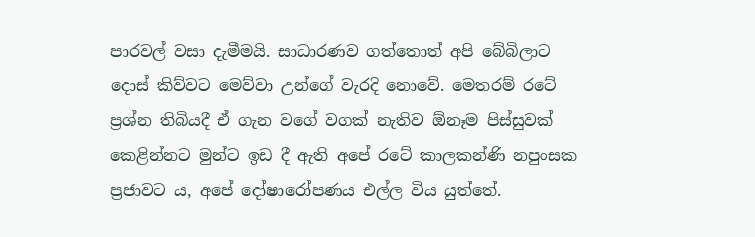පාරවල් වසා දැමීමයි. සාධාරණව ගත්තොත් අපි බේබිලාට දොස් කිව්වට මෙව්වා උන්ගේ වැරදි නොවේ. මෙතරම් රටේ ප්‍රශ්න තිබියදී ඒ ගැන වගේ වගක් නැතිව ඕනෑම පිස්සුවක් කෙළින්නට මුන්ට ඉඩ දී ඇති අපේ රටේ කාලකන්ණි නපුංසක ප්‍රජාවට ය, අපේ දෝෂාරෝපණය එල්ල විය යුත්තේ.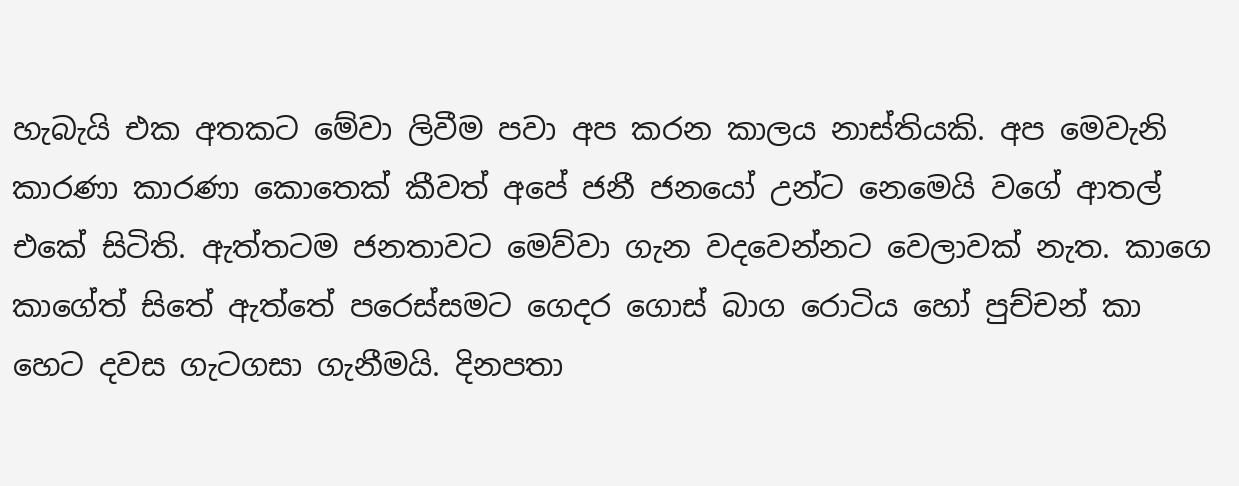හැබැයි එක අතකට මේවා ලිවීම පවා අප කරන කාලය නාස්තියකි. අප මෙවැනි කාරණා කාරණා කොතෙක් කීවත් අපේ ජනී ජනයෝ උන්ට නෙමෙයි වගේ ආතල් එකේ සිටිති. ඇත්තටම ජනතාවට මෙව්වා ගැන වදවෙන්නට වෙලාවක් නැත. කාගෙ කාගේත් සිතේ ඇත්තේ පරෙස්සමට ගෙදර ගොස් බාග රොටිය හෝ පුච්චන් කා හෙට දවස ගැටගසා ගැනීමයි. දිනපතා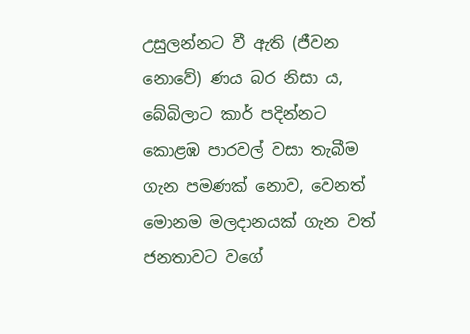උසුලන්නට වී ඇති (ජීවන නොවේ) ණය බර නිසා ය, බේබිලාට කාර් පදින්නට කොළඹ පාරවල් වසා තැබීම ගැන පමණක් නොව, වෙනත් මොනම මලදානයක් ගැන වත් ජනතාවට වගේ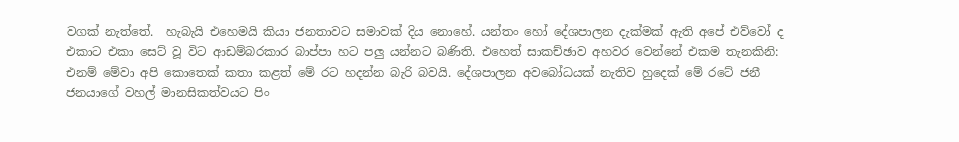වගක් නැත්තේ.  හැබැයි එහෙමයි කියා ජනතාවට සමාවක් දිය නොහේ. යන්තං හෝ දේශපාලන දැක්මක් ඇති අපේ එව්වෝ ද එකාට එකා සෙට් වූ විට ආඩම්බරකාර බාප්පා හට පලු යන්නට බණිති. එහෙත් සාකච්ඡාව අහවර වෙන්නේ එකම තැනකිනි: එනම් මේවා අපි කොතෙක් කතා කළත් මේ රට හදන්න බැරි බවයි. දේශපාලන අවබෝධයක් නැතිව හුදෙක් මේ රටේ ජනී ජනයාගේ වහල් මානසිකත්වයට පිං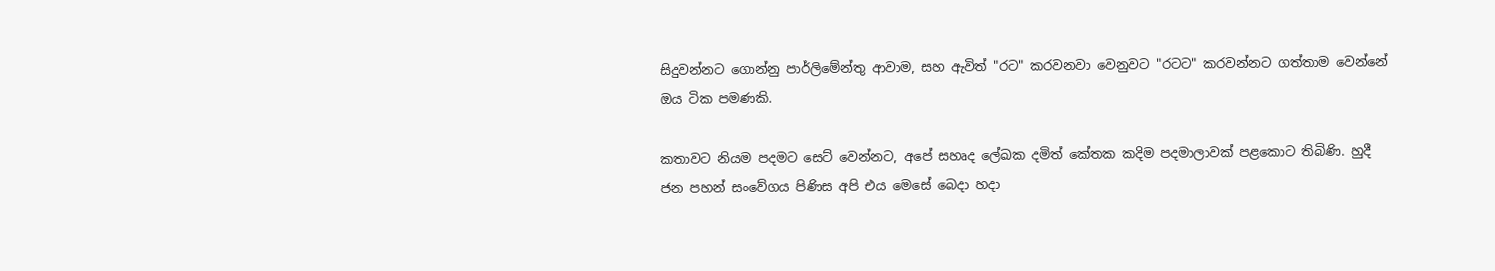සිදුවන්නට ගොන්නු පාර්ලිමේන්තු ආවාම, සහ ඇවිත් "රට" කරවනවා වෙනුවට "රටට" කරවන්නට ගත්තාම වෙන්නේ ඔය ටික පමණකි.

කතාවට නියම පදමට සෙට් වෙන්නට, අපේ සහෘද ලේඛක දමිත් කේතක කදිම පදමාලාවක් පළකොට තිබිණි. හුදී ජන පහන් සංවේගය පිණිස අපි එය මෙසේ බෙදා හදා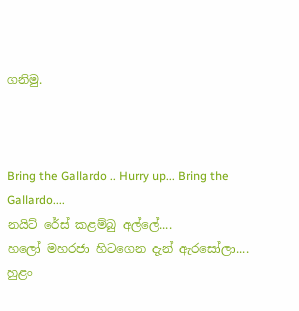ගනිමු.



Bring the Gallardo .. Hurry up... Bring the Gallardo....
නයිට් රේස් කළම්බු අල්ලේ....
හලෝ මහරජා හිටගෙන දැන් ඇරසෝලා....
හුළං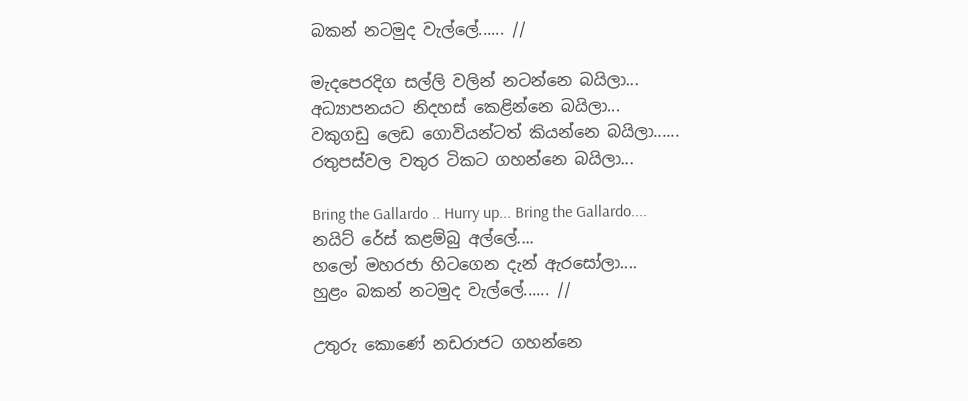බකන් නටමුද වැල්ලේ...... //

මැදපෙරදිග සල්ලි වලින් නටන්නෙ බයිලා...
අධ්‍යාපනයට නිදහස් කෙළින්නෙ බයිලා...
වකුගඩු ලෙඩ ගොවියන්ටත් කියන්නෙ බයිලා......
රතුපස්වල වතුර ටිකට ගහන්නෙ බයිලා...

Bring the Gallardo .. Hurry up... Bring the Gallardo....
නයිට් රේස් කළම්බු අල්ලේ....
හලෝ මහරජා හිටගෙන දැන් ඇරසෝලා....
හුළං බකන් නටමුද වැල්ලේ...... //

උතුරු කොණේ නඩරාජට ගහන්නෙ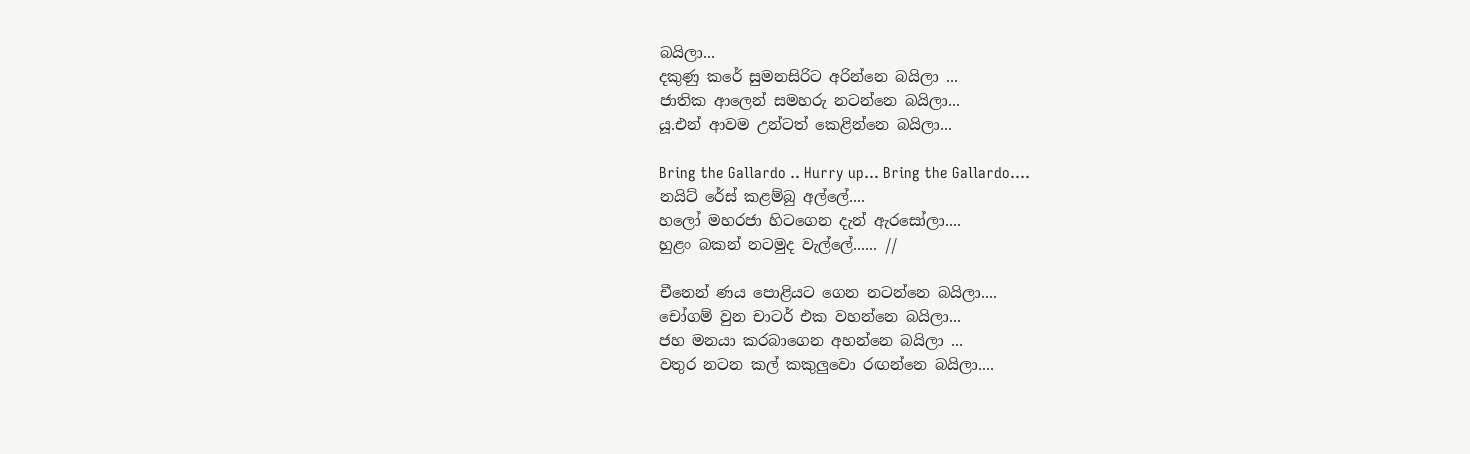බයිලා...
දකුණු කරේ සුමනසිරිට අරින්නෙ බයිලා ...
ජාතික ආලෙන් සමහරු නටන්නෙ බයිලා...
යූ.එන් ආවම උන්ටත් කෙළින්නෙ බයිලා...

Bring the Gallardo .. Hurry up... Bring the Gallardo....
නයිට් රේස් කළම්බු අල්ලේ....
හලෝ මහරජා හිටගෙන දැන් ඇරසෝලා....
හුළං බකන් නටමුද වැල්ලේ...... //

චීනෙන් ණය පොළියට ගෙන නටන්නෙ බයිලා....
චෝගම් වුන චාටර් එක වහන්නෙ බයිලා...
ජහ මනයා කරබාගෙන අහන්නෙ බයිලා ...
වතුර නටන කල් කකුලුවො රඟන්නෙ බයිලා....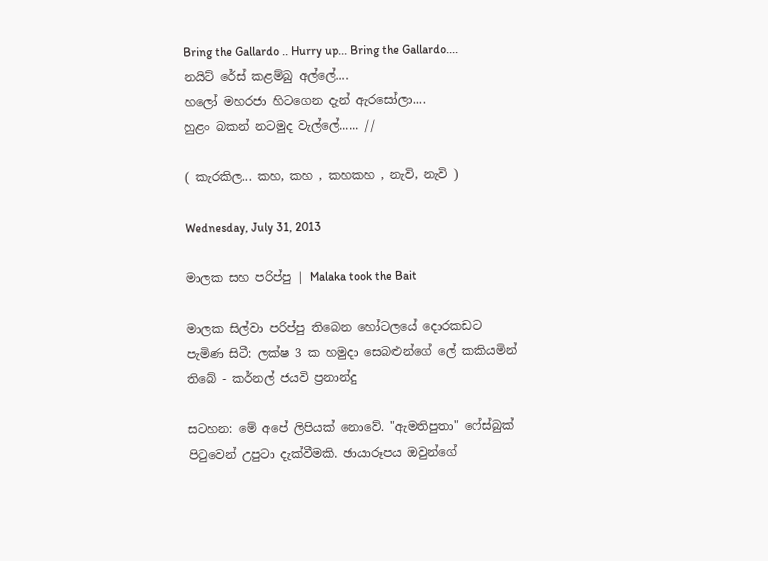Bring the Gallardo .. Hurry up... Bring the Gallardo....
නයිට් රේස් කළම්බු අල්ලේ....
හලෝ මහරජා හිටගෙන දැන් ඇරසෝලා....
හුළං බකන් නටමුද වැල්ලේ...... //

( කැරකිල... කහ, කහ , කහකහ , නැවි, නැවි )

Wednesday, July 31, 2013

මාලක සහ පරිප්පු | Malaka took the Bait

මාලක සිල්වා පරිප්පු තිබෙන හෝටලයේ දොරකඩට පැමිණ සිටී: ලක්ෂ 3 ක හමුදා සෙබළුන්ගේ ලේ කකියමින් තිබේ - කර්නල් ජයවි ප්‍රනාන්දු

සටහන: මේ අපේ ලිපියක් නොවේ. "ඇමතිපුතා" ෆේස්බුක් පිටුවෙන් උපුටා දැක්වීමකි. ඡායාරූපය ඔවුන්ගේ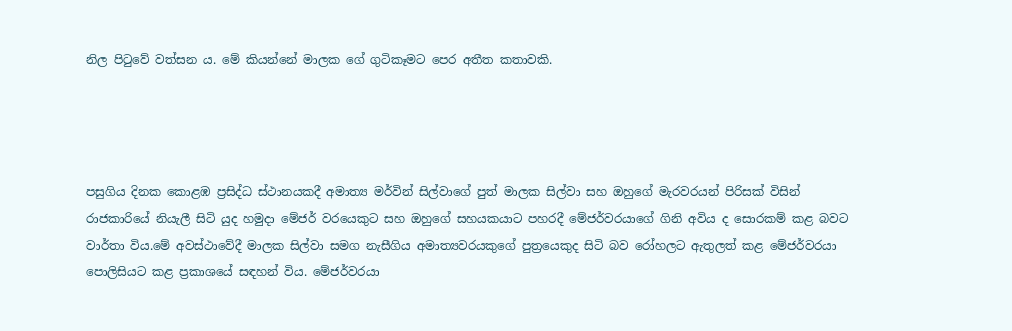නිල පිටුවේ වත්සන ය. මේ කියන්නේ මාලක ගේ ගුටිකෑමට පෙර අතීත කතාවකි.




පසුගිය දිනක කොළඹ ප්‍රසිද්ධ ස්ථානයකදී අමාත්‍ය මර්වින් සිල්වාගේ පුත් මාලක සිල්වා සහ ඔහුගේ මැරවරයන් පිරිසක් විසින් රාජකාරියේ නියැලී සිටි යුද හමුදා මේජර් වරයෙකුට සහ ඔහුගේ සහයකයාට පහරදී මේජර්වරයාගේ ගිනි අවිය ද සොරකම් කළ බවට වාර්තා විය.මේ අවස්ථාවේදී මාලක සිල්වා සමග නැසීගිය අමාත්‍යවරයකුගේ පුත්‍රයෙකුද සිටි බව රෝහලට ඇතුලත් කළ මේජර්වරයා පොලිසියට කළ ප්‍රකාශයේ සඳහන් විය. මේජර්වරයා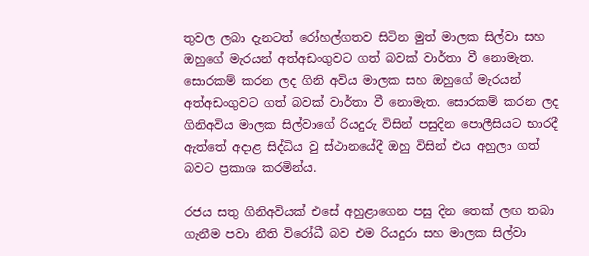තුවල ලබා දැනටත් රෝහල්ගතව සිටින මුත් මාලක සිල්වා සහ ඔහුගේ මැරයන් අත්අඩංගුවට ගත් බවක් වාර්තා වී නොමැත. සොරකම් කරන ලද ගිනි අවිය මාලක සහ ඔහුගේ මැරයන් අත්අඩංගුවට ගත් බවක් වාර්තා වී නොමැත. සොරකම් කරන ලද ගිනිඅවිය මාලක සිල්වාගේ රියදුරු විසින් පසුදින පොලීසියට භාරදී ඇත්තේ අදාළ සිද්ධිය වු ස්ථානයේදී ඔහු විසින් එය අහුලා ගත් බවට ප්‍රකාශ කරමින්ය.

රජය සතු ගිනිඅවියක් එසේ අහුළාගෙන පසු දින තෙක් ලඟ තබා ගැනීම පවා නීති විරෝධී බව එම රියදුරා සහ මාලක සිල්වා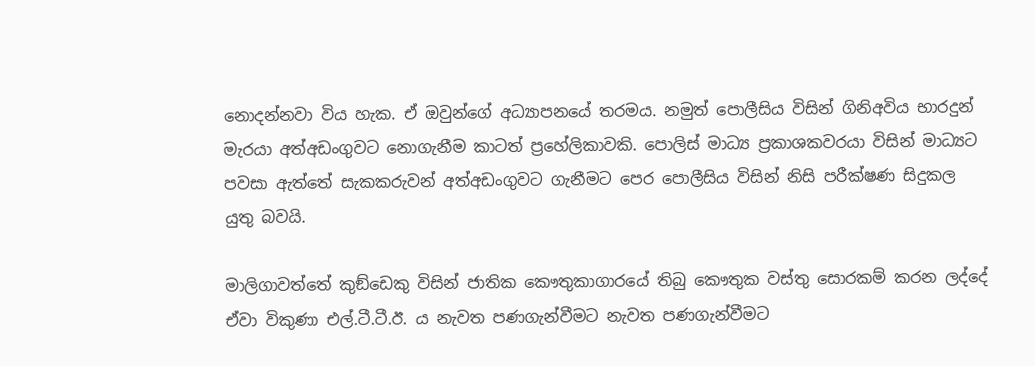නොදන්නවා විය හැක. ඒ ඔවුන්ගේ අධ්‍යාපනයේ තරමය. නමුත් පොලීසිය විසින් ගිනිඅවිය භාරදුන් මැරයා අත්අඩංගුවට නොගැනීම කාටත් ප්‍රහේලිකාවකි. පොලිස් මාධ්‍ය ප්‍රකාශකවරයා විසින් මාධ්‍යට පවසා ඇත්තේ සැකකරුවන් අත්අඩංගුවට ගැනීමට පෙර පොලීසිය විසින් නිසි පරීක්ෂණ සිදුකල යුතු බවයි.

මාලිගාවත්තේ කුඞ්ඩෙකු විසින් ජාතික කෞතුකාගාරයේ තිබු කෞතුක වස්තු සොරකම් කරන ලද්දේ ඒවා විකුණා එල්.ටී.ටී.ඊ. ය නැවත පණගැන්වීමට නැවත පණගැන්වීමට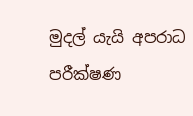මුදල් යැයි අපරාධ පරීක්ෂණ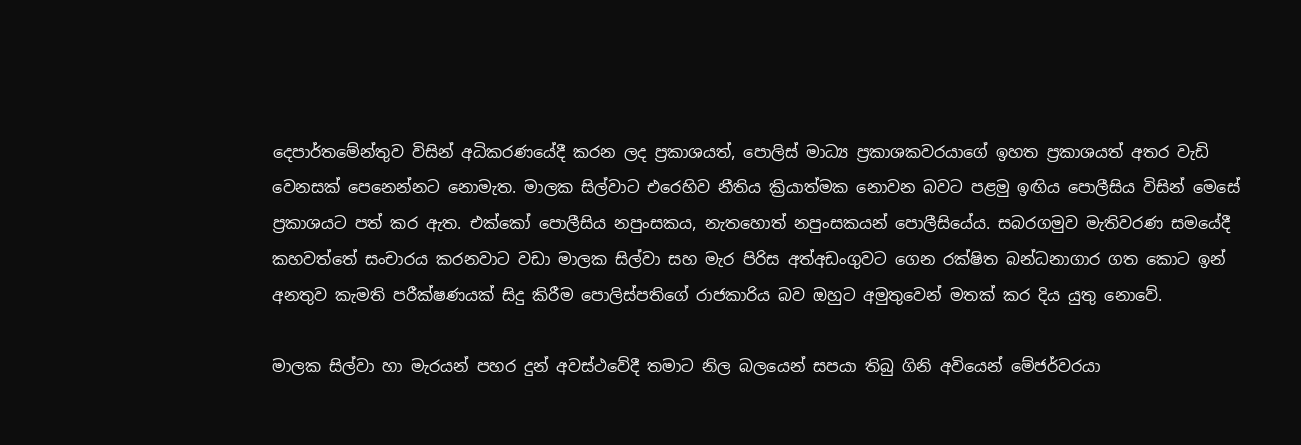දෙපාර්තමේන්තුව විසින් අධිකරණයේදී කරන ලද ප්‍රකාශයත්, පොලිස් මාධ්‍ය ප්‍රකාශකවරයාගේ ඉහත ප්‍රකාශයත් අතර වැඩි වෙනසක් පෙනෙන්නට නොමැත. මාලක සිල්වාට එරෙහිව නීතිය ක්‍රියාත්මක නොවන බවට පළමු ඉඟිය පොලීසිය විසින් මෙසේ ප්‍රකාශයට පත් කර ඇත. එක්කෝ පොලීසිය නපුංසකය, නැතහොත් නපුංසකයන් පොලීසියේය. සබරගමුව මැතිවරණ සමයේදී කහවත්තේ සංචාරය කරනවාට වඩා මාලක සිල්වා සහ මැර පිරිස අත්අඩංගුවට ගෙන රක්ෂිත බන්ධනාගාර ගත කොට ඉන් අනතුව කැමති පරීක්ෂණයක් සිදු කිරීම පොලිස්පතිගේ රාජකාරිය බව ඔහුට අමුතුවෙන් මතක් කර දිය යුතු නොවේ.

මාලක සිල්වා හා මැරයන් පහර දුන් අවස්ථවේදී තමාට නිල බලයෙන් සපයා තිබු ගිනි අවියෙන් මේජර්වරයා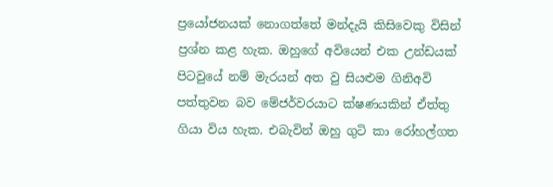ප්‍රයෝජනයක් නොගත්තේ මන්දැයි කිසිවෙකු විසින් ප්‍රශ්න කළ හැක. ඔහුගේ අවියෙන් එක උන්ඩයක් පිටවුයේ නම් මැරයන් අත වු සියළුම ගිනිඅවි පත්තුවන බව මේජර්වරයාට ක්ෂණයකින් ඒත්තු ගියා විය හැක. එබැවින් ඔහු ගුටි කා රෝහල්ගත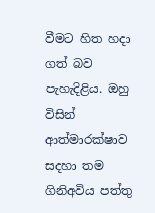වීමට හිත හදා ගත් බව පැහැදිළිය. ඔහු විසින් ආත්මාරක්ෂාව සදහා තම ගිනිඅවිය පත්තු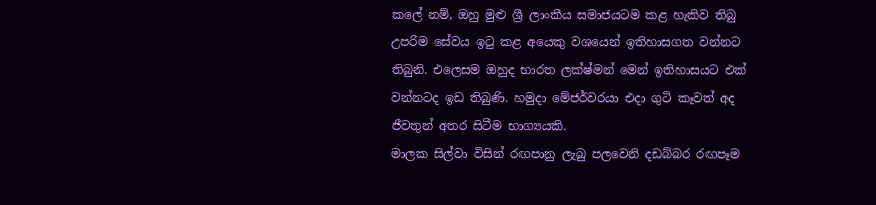කලේ නම්, ඔහු මුළු ශ්‍රී ලාංකීය සමාජයටම කළ හැකිව තිබු උපරිම සේවය ඉටු කළ අයෙකු වශයෙන් ඉතිහාසගත වන්නට තිබුනි. එලෙසම ඔහුද භාරත ලක්ෂ්මන් මෙන් ඉතිහාසයට එක් වන්නටද ඉඩ තිබුණි. හමුදා මේජර්වරයා එදා ගුටි කෑවත් අද ජීවතුන් අතර සිටීම භාග්‍යයකි.
මාලක සිල්වා විසින් රඟපානු ලැබු පලවෙනි දඩබ්බර රඟපෑම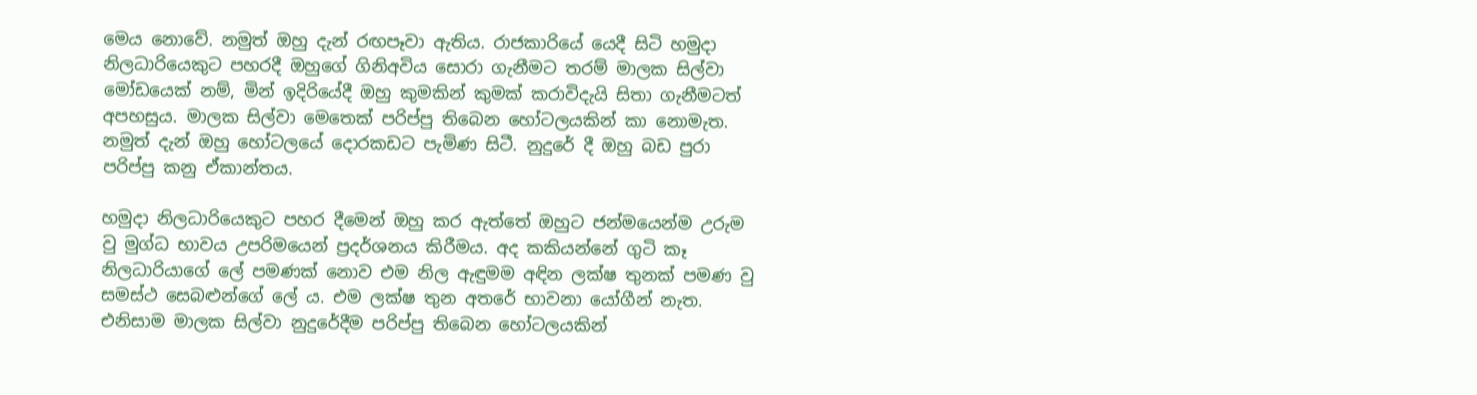මෙය නොවේ. නමුත් ඔහු දැන් රඟපෑවා ඇතිය. රාජකාරියේ යෙදී සිටි හමුදා නිලධාරියෙකුට පහරදී ඔහුගේ ගිනිඅවිය සොරා ගැනීමට තරම් මාලක සිල්වා මෝඩයෙක් නම්, මින් ඉදිරියේදී ඔහු කුමකින් කුමක් කරාවිදැයි සිතා ගැනීමටත් අපහසුය. මාලක සිල්වා මෙතෙක් පරිප්පු තිබෙන හෝටලයකින් කා නොමැත. නමුත් දැන් ඔහු හෝටලයේ දොරකඩට පැමිණ සිටී. නුදුරේ දී ඔහු බඩ පුරා පරිප්පු කනු ඒකාන්තය.

හමුදා නිලධාරියෙකුට පහර දීමෙන් ඔහු කර ඇත්තේ ඔහුට ජන්මයෙන්ම උරුම වු මුග්ධ භාවය උපරිමයෙන් ප්‍රදර්ශනය කිරීමය. අද කකියන්නේ ගුටි කෑ නිලධාරියාගේ ලේ පමණක් නොව එම නිල ඇඳුමම අඳින ලක්ෂ තුනක් පමණ වු සමස්ථ සෙබළුන්ගේ ලේ ය. එම ලක්ෂ තුන අතරේ භාවනා යෝගීන් නැත. එනිසාම මාලක සිල්වා නුදුරේදීම පරිප්පු තිබෙන හෝටලයකින්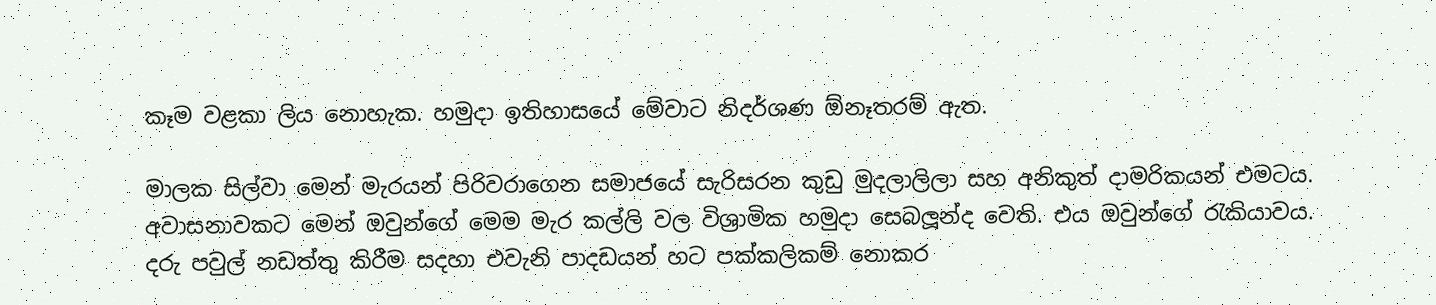කෑම වළකා ලිය නොහැක. හමුදා ඉතිහාසයේ මේවාට නිදර්ශණ ඕනෑතරම් ඇත.

මාලක සිල්වා මෙන් මැරයන් පිරිවරාගෙන සමාජයේ සැරිසරන කුඩු මුදලාලිලා සහ අනිකුත් දාමරිකයන් එමටය. අවාසනාවකට මෙන් ඔවුන්ගේ මෙම මැර කල්ලි වල විශ්‍රාමික හමුදා සෙබලූන්ද වෙති. එය ඔවුන්ගේ රැකියාවය. දරු පවුල් නඩත්තු කිරීම සදහා එවැනි පාදඩයන් හට පක්කලිකම් නොකර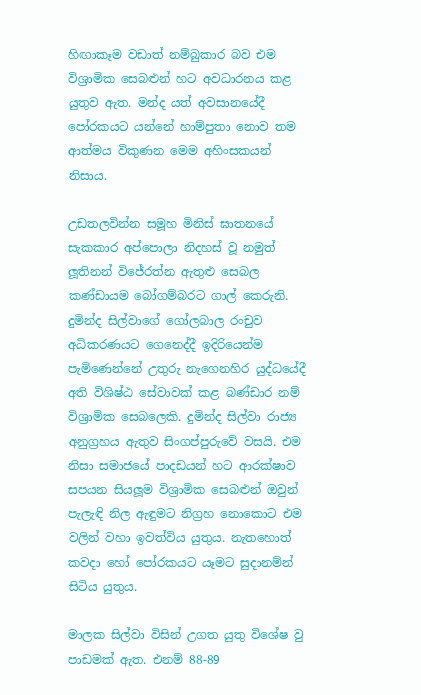හිඟාකෑම වඩාත් නම්බුකාර බව එම විශ්‍රාමික සෙබළුන් හට අවධාරනය කළ යුතුව ඇත. මන්ද යත් අවසානයේදී පෝරකයට යන්නේ හාම්පුතා නොව තම ආත්මය විකුණන මෙම අහිංසකයන් නිසාය.

උඩතලවින්න සමූහ මිනිස් ඝාතනයේ සැකකාර අප්පොලා නිදහස් වූ නමුත් ලූතිනන් විජේරත්න ඇතුළු සෙබල කණ්ඩායම බෝගම්බරට ගාල් කෙරුනි. දුමින්ද සිල්වාගේ ගෝලබාල රංචුව අධිකරණයට ගෙනෙද්දී ඉදිරියෙන්ම පැමිණෙන්නේ උතුරු නැගෙනහිර යුද්ධයේදී අති විශිෂ්ඨ සේවාවක් කළ බණ්ඩාර නම් විශ්‍රාමික සෙබලෙකි. දුමින්ද සිල්වා රාජ්‍ය අනුග්‍රහය ඇතුව සිංගප්පුරුවේ වසයි. එම නිසා සමාජයේ පාදඩයන් හට ආරක්ෂාව සපයන සියලූම විශ්‍රාමික සෙබළුන් ඔවුන් පැලැඳි නිල ඇඳුමට නිග්‍රහ නොකොට එම වලින් වහා ඉවත්විය යුතුය. නැතහොත් කවදා හෝ පෝරකයට යෑමට සුදානම්න් සිටිය යුතුය.

මාලක සිල්වා විසින් උගත යුතු විශේෂ වු පාඩමක් ඇත. එනම් 88-89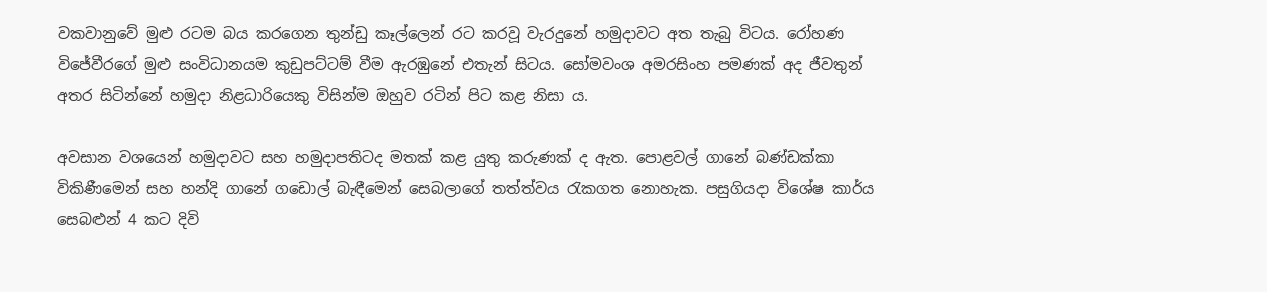වකවානුවේ මුළු රටම බය කරගෙන තුන්ඩු කෑල්ලෙන් රට කරවූ වැරදුනේ හමුදාවට අත තැබු විටය. රෝහණ විජේවීරගේ මුළු සංවිධානයම කුඩුපට්ටම් වීම ඇරඹුනේ එතැන් සිටය. සෝමවංශ අමරසිංහ පමණක් අද ජීවතුන් අතර සිටින්නේ හමුදා නිළධාරියෙකු විසින්ම ඔහුව රටින් පිට කළ නිසා ය.

අවසාන වශයෙන් හමුදාවට සහ හමුදාපතිටද මතක් කළ යුතු කරුණක් ද ඇත. පොළවල් ගානේ බණ්ඩක්කා විකිණීමෙන් සහ හන්දි ගානේ ගඩොල් බැඳීමෙන් සෙබලාගේ තත්ත්වය රැකගත නොහැක. පසුගියදා විශේෂ කාර්ය සෙබළුන් 4 කට දිවි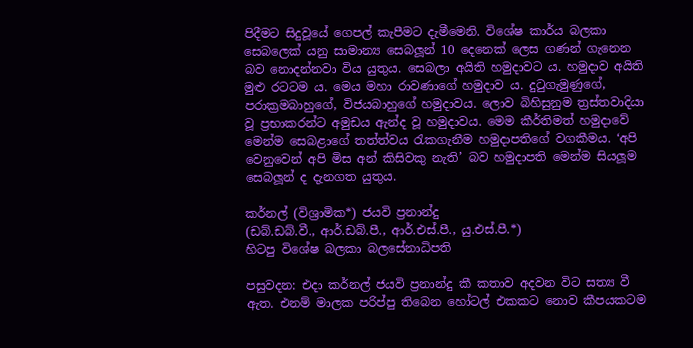පිදීමට සිදුවූයේ ගෙපල් කැපීමට දැමීමෙනි. විශේෂ කාර්ය බලකා සෙබලෙක් යනු සාමාන්‍ය සෙබලූන් 10 දෙනෙක් ලෙස ගණන් ගැනෙන බව නොදන්නවා විය යුතුය. සෙබලා අයිති හමුදාවට ය. හමුදාව අයිති මුළු රටටම ය. මෙය මහා රාවණාගේ හමුදාව ය. දුටුගැමුණුගේ, පරාක්‍රමබාහුගේ, විජයබාහුගේ හමුදාවය. ලොව බිහිසුනුම ත්‍රස්තවාදියා වූ ප්‍රභාකරන්ට අමුඩය ඇන්ද වූ හමුදාවය. මෙම කීර්තිමත් හමුදාවේ මෙන්ම සෙබළාගේ තත්ත්වය රැකගැනීම හමුදාපතිගේ වගකීමය. ‘අපි වෙනුවෙන් අපි මිස අන් කිසිවකු නැති’ බව හමුදාපති මෙන්ම සියලූම සෙබලූන් ද දැනගත යුතුය.

කර්නල් (විශ්‍රාමික*) ජයවි ප්‍රනාන්දු
(ඩබ්.ඩබ්.වී., ආර්.ඩබ්.පී., ආර්.එස්.පී., යු.එස්.පී.*)
හිටපු විශේෂ බලකා බලසේනාධිපති

පසුවදන: එදා කර්නල් ජයවි ප්‍රනාන්දු කී කතාව අදවන විට සත්‍ය වී ඇත. එනම් මාලක පරිප්පු තිබෙන හෝටල් එකකට නොව කීපයකටම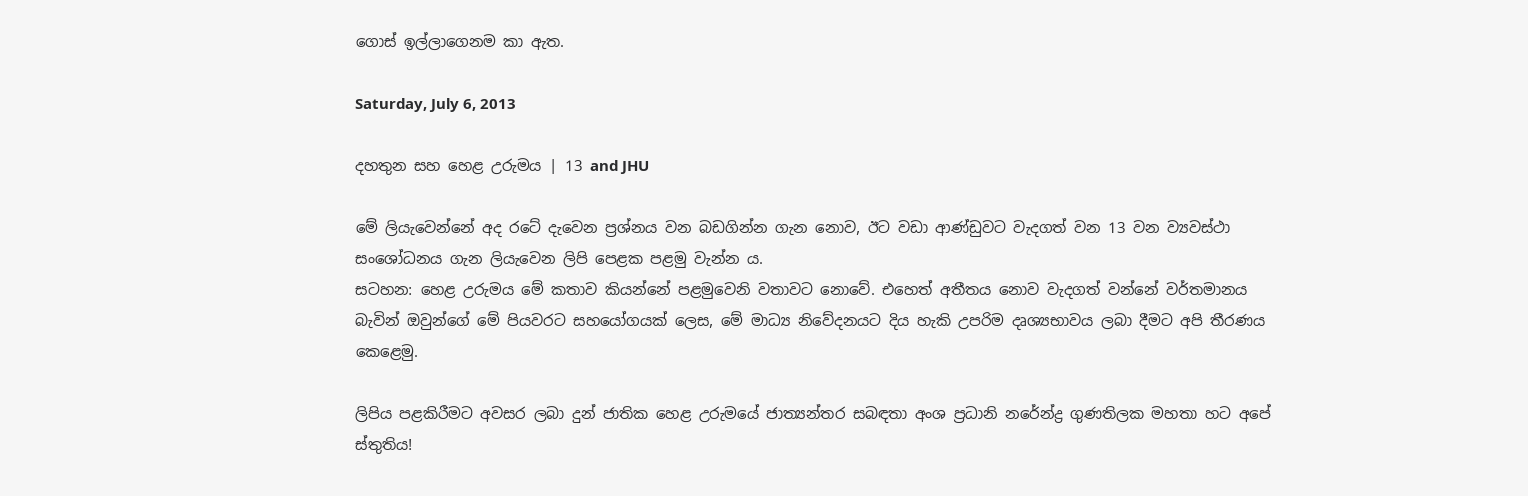ගොස් ඉල්ලාගෙනම කා ඇත.

Saturday, July 6, 2013

දහතුන සහ හෙළ උරුමය | 13 and JHU

මේ ලියැවෙන්නේ අද රටේ දැවෙන ප්‍රශ්නය වන බඩගින්න ගැන නොව, ඊට වඩා ආණ්ඩුවට වැදගත් වන 13 වන ව්‍යවස්ථා සංශෝධනය ගැන ලියැවෙන ලිපි පෙළක පළමු වැන්න ය.
සටහන: හෙළ උරුමය මේ කතාව කියන්නේ පළමුවෙනි වතාවට නොවේ. එහෙත් අතීතය නොව වැදගත් වන්නේ වර්තමානය බැවින් ඔවුන්ගේ මේ පියවරට සහයෝගයක් ලෙස, මේ මාධ්‍ය නිවේදනයට දිය හැකි උපරිම දෘශ්‍යභාවය ලබා දීමට අපි තීරණය කෙළෙමු.

ලිපිය පළකිරීමට අවසර ලබා දුන් ජාතික හෙළ උරුමයේ ජාත්‍යන්තර සබඳතා අංශ ප්‍රධානි නරේන්ද්‍ර ගුණතිලක මහතා හට අපේ ස්තුතිය!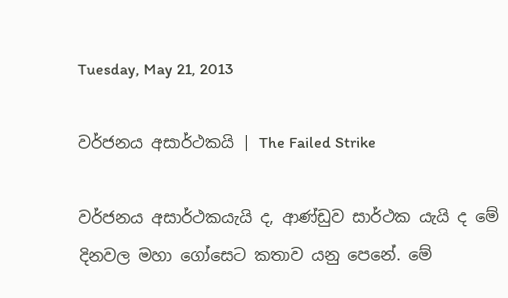Tuesday, May 21, 2013

වර්ජනය අසාර්ථකයි | The Failed Strike

වර්ජනය අසාර්ථකයැයි ද, ආණ්ඩුව සාර්ථක යැයි ද මේ දිනවල මහා ගෝසෙට කතාව යනු පෙනේ. මේ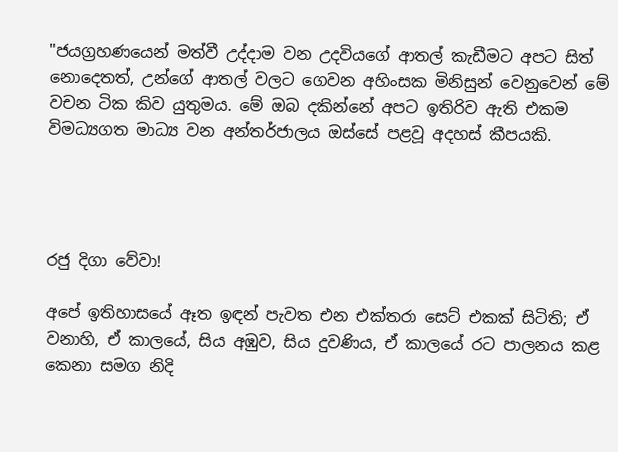"ජයග්‍රහණයෙන් මත්වී උද්දාම වන උදවියගේ ආතල් කැඩීමට අපට සිත් නොදෙතත්, උන්ගේ ආතල් වලට ගෙවන අහිංසක මිනිසුන් වෙනුවෙන් මේ වචන ටික කිව යුතුමය. මේ ඔබ දකින්නේ අපට ඉතිරිව ඇති එකම විමධ්‍යගත මාධ්‍ය වන අන්තර්ජාලය ඔස්සේ පළවූ අදහස් කීපයකි.




රජු දිගා වේවා!

අපේ ඉතිහාසයේ ඈත ඉඳන් පැවත එන එක්තරා සෙට් එකක් සිටිති; ඒ වනාහි, ඒ කාලයේ, සිය අඹුව, සිය දුවණිය, ඒ කාලයේ රට පාලනය කළ කෙනා සමග නිදි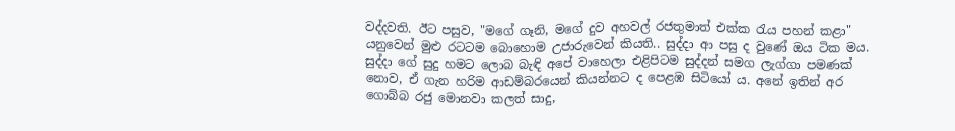වද්දවති. ඊට පසුව, "මගේ ගෑනි, මගේ දුව අහවල් රජතුමාත් එක්ක රැය පහන් කළා" යනුවෙන් මුළු රටටම බොහොම උජාරුවෙන් කියති.. සුද්දා ආ පසු ද වුණේ ඔය ටික මය. සුද්දා ගේ සුදු හමට ලොබ බැඳි අපේ වාහෙලා එළිපිටම සුද්දන් සමග ලැග්ගා පමණක් නොව, ඒ ගැන හරිම ආඩම්බරයෙන් කියන්නට ද පෙළඹ සිටියෝ ය. අනේ ඉතින් අර ගොබ්බ රජු මොනවා කලත් සාදු,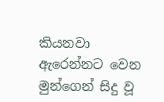කියනවා ඇරෙන්නට වෙන මුන්ගෙන් සිදු වූ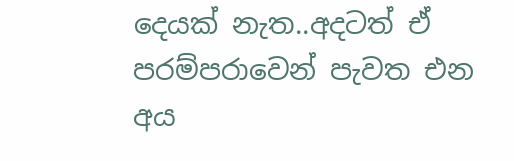දෙයක් නැත..අදටත් ඒ පරම්පරාවෙන් පැවත එන අය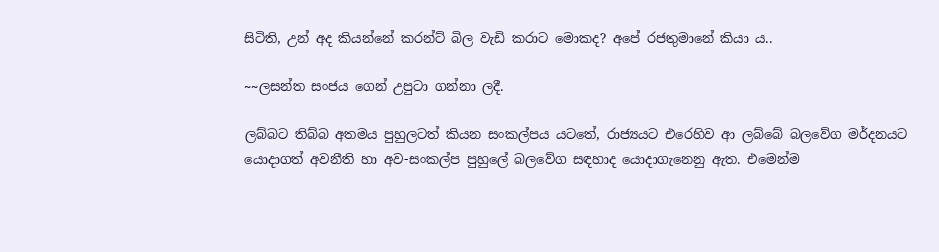සිටිති, උන් අද කියන්නේ කරන්ට් බිල වැඩි කරාට මොකද? අපේ රජතුමානේ කියා ය..

~~ලසන්ත සංජය ගෙන් උපුටා ගන්නා ලදී.

ලබ්බට තිබ්බ අතමය පුහුලටත් කියන සංකල්පය යටතේ, රාජ්‍යයට එරෙහිව ආ ලබ්බේ බලවේග මර්දනයට යොදාගත් අවනීති හා අව-සංකල්ප පුහුලේ බලවේග සඳහාද යොදාගැනෙනු ඇත. එමෙන්ම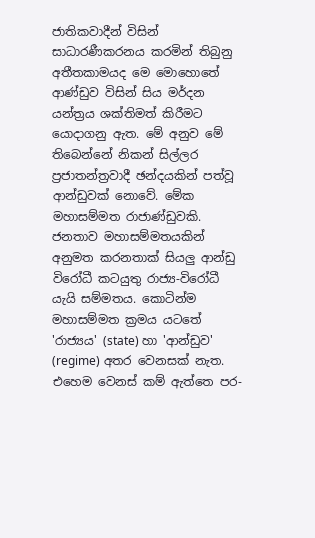ජාතිකවාදීන් විසින් සාධාරණීකරනය කරමින් තිබුනු අතීතකාමයද මෙ මොහොතේ ආණ්ඩුව විසින් සිය මර්දන යන්ත්‍රය ශක්තිමත් කිරීමට යොදාගනු ඇත. මේ අනුව මේ තිබෙන්නේ නිකන් සිල්ලර ප්‍රජාතන්ත්‍රවාදී ඡන්දයකින් පත්වූ ආන්ඩුවක් නොවේ. මේක මහාසම්මත රාජාණ්ඩුවකි. ජනතාව මහාසම්මතයකින් අනුමත කරනතාක් සියලු ආන්ඩු විරෝධී කටයුතු රාජ්‍ය-විරෝධී යැයි සම්මතය. කොටින්ම මහාසම්මත ක්‍රමය යටතේ 'රාජ්‍යය' (state) හා 'ආන්ඩුව' (regime) අතර වෙනසක් නැත. එහෙම වෙනස් කම් ඇත්තෙ පර-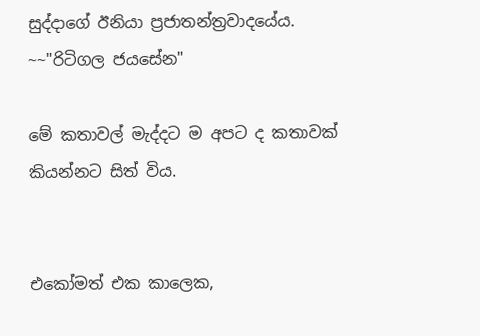සුද්දාගේ ඊනියා ප්‍රජාතන්ත්‍රවාදයේය.
~~"රිටිගල ජයසේන"

මේ කතාවල් මැද්දට ම අපට ද කතාවක් කියන්නට සිත් විය.


එකෝමත් එක කාලෙක,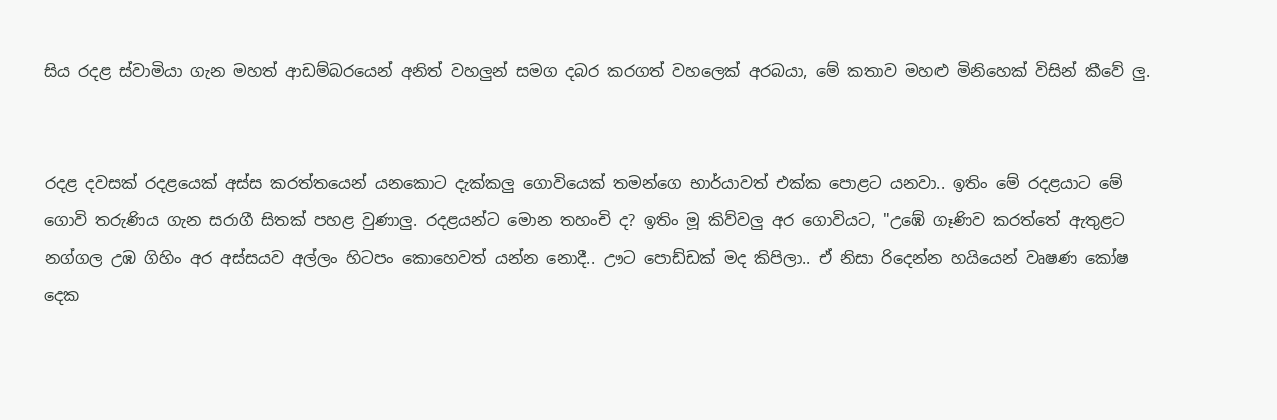සිය රදළ ස්වාමියා ගැන මහත් ආඩම්බරයෙන් අනිත් වහලුන් සමග දබර කරගත් වහලෙක් අරබයා, මේ කතාව මහළු මිනිහෙක් විසින් කීවේ ලු.


රදළ දවසක් රදළයෙක් අස්ස කරත්තයෙන් යනකොට දැක්කලු ගොවියෙක් තමන්ගෙ භාර්යාවත් එක්ක පොළට යනවා.. ඉතිං මේ රදළයාට මේ ගොවි තරුණිය ගැන සරාගී සිතක් පහළ වුණාලු. රදළයන්ට මොන තහංචි ද? ඉතිං මූ කිව්වලු අර ගොවියට, "උඹේ ගෑණිව කරත්තේ ඇතුළට නග්ගල උඹ ගිහිං අර අස්සයව අල්ලං හිටපං කොහෙවත් යන්න නොදී.. ඌට පොඩ්ඩක් මද කිපිලා.. ඒ නිසා රිදෙන්න හයියෙන් වෘෂණ කෝෂ දෙක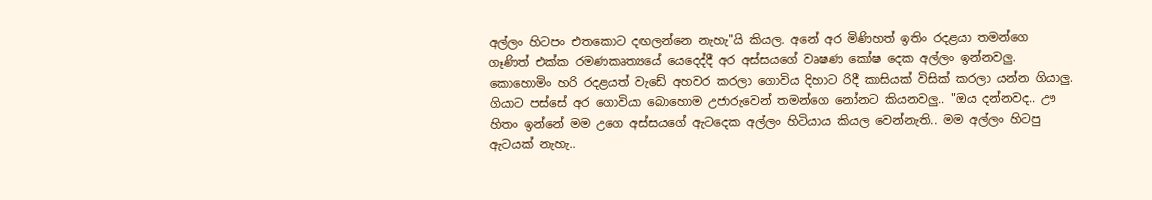අල්ලං හිටපං එතකොට දඟලන්නෙ නැහැ"යි කියල. අනේ අර මිණිහත් ඉතිං රදළයා තමන්ගෙ ගෑණිත් එක්ක රමණකෘත්‍යයේ යෙදෙද්දී අර අස්සයගේ වෘෂණ කෝෂ දෙක අල්ලං ඉන්නවලු. කොහොමිං හරි රදළයත් වැඩේ අහවර කරලා ගොවිය දිහාට රිදී කාසියක් විසික් කරලා යන්න ගියාලු. ගියාට පස්සේ අර ගොවියා බොහොම උජාරුවෙන් තමන්ගෙ නෝනට කියනවලු.. "ඔය දන්නවද.. ඌ හිතං ඉන්නේ මම උගෙ අස්සයගේ ඇටදෙක අල්ලං හිටියාය කියල වෙන්නැති.. මම අල්ලං හිටපු ඇටයක් නැහැ..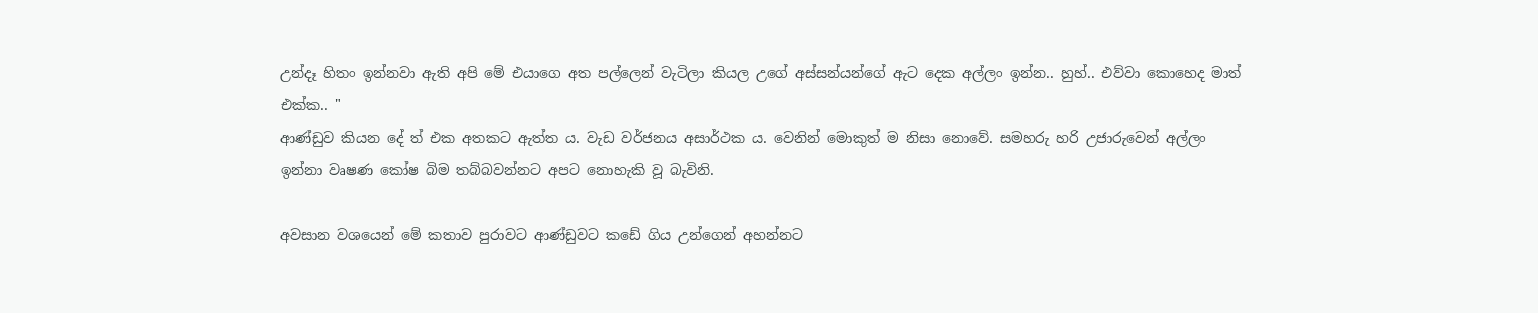උන්දෑ හිතං ඉන්නවා ඇති අපි මේ එයාගෙ අත පල්ලෙන් වැටිලා කියල උගේ අස්සන්යන්ගේ ඇට දෙක අල්ලං ඉන්න.. හුහ්.. එව්වා කොහෙද මාත් එක්ක.. "
ආණ්ඩුව කියන දේ ත් එක අතකට ඇත්ත ය. වැඩ වර්ජනය අසාර්ථක ය. වෙනින් මොකුත් ම නිසා නොවේ. සමහරු හරි උජාරුවෙන් අල්ලං ඉන්නා වෘෂණ කෝෂ බිම තබ්බවන්නට අපට නොහැකි වූ බැවිනි.

අවසාන වශයෙන් මේ කතාව පුරාවට ආණ්ඩුවට කඩේ ගිය උන්ගෙන් අහන්නට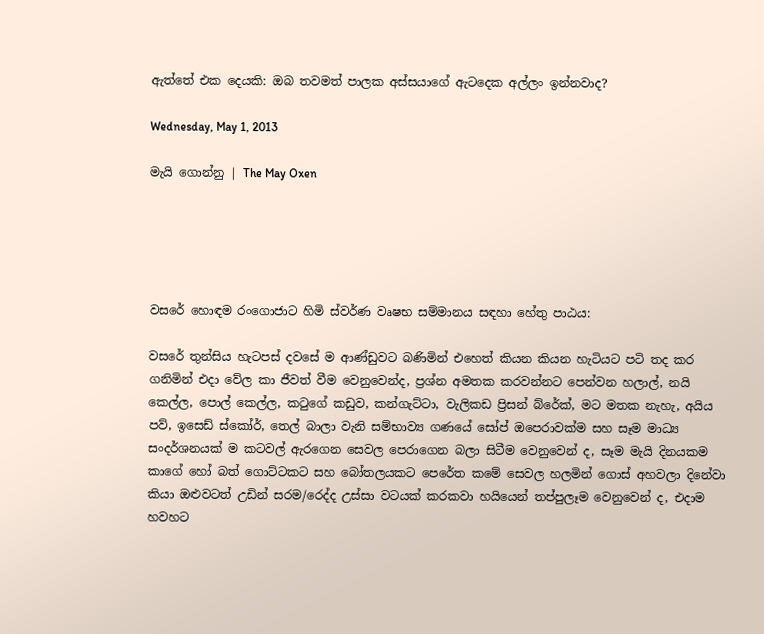ඇත්තේ එක දෙයකි: ඔබ තවමත් පාලක අස්සයාගේ ඇටදෙක අල්ලං ඉන්නවාද?

Wednesday, May 1, 2013

මැයි ගොන්නු | The May Oxen





වසරේ හොඳම රංගොජාට හිමි ස්වර්ණ වෘෂභ සම්මානය සඳහා හේතු පාඨය:

වසරේ තුන්සිය හැටපස් දවසේ ම ආණ්ඩුවට බණිමින් එහෙත් කියන කියන හැටියට පටි තද කර ගනිමින් එදා වේල කා ජීවත් වීම වෙනුවෙන්ද, ප්‍රශ්න අමතක කරවන්නට පෙන්වන හලාල්, නයි කෙල්ල, පොල් කෙල්ල, කටුගේ කඩුව, කන්ගැට්ටා, වැලිකඩ ප්‍රිසන් බ්රේක්, මට මතක නැහැ, අයිය පව්, ඉසෙඩ් ස්කෝර්, තෙල් බාලා වැනි සම්භාව්‍ය ගණයේ සෝප් ඔපෙරාවක්ම සහ සෑම මාධ්‍ය සංදර්ශනයක් ම කටවල් ඇරගෙන සෙවල පෙරාගෙන බලා සිටීම වෙනුවෙන් ද, සෑම මැයි දිනයකම කාගේ හෝ බත් ගොට්ටකට සහ බෝතලයකට පෙරේත කමේ සෙවල හලමින් ගොස් අහවලා දිනේවා කියා ඔළුවටත් උඩින් සරම/රෙද්ද උස්සා වටයක් කරකවා හයියෙන් තප්පුලෑම වෙනුවෙන් ද, එදාම හවහට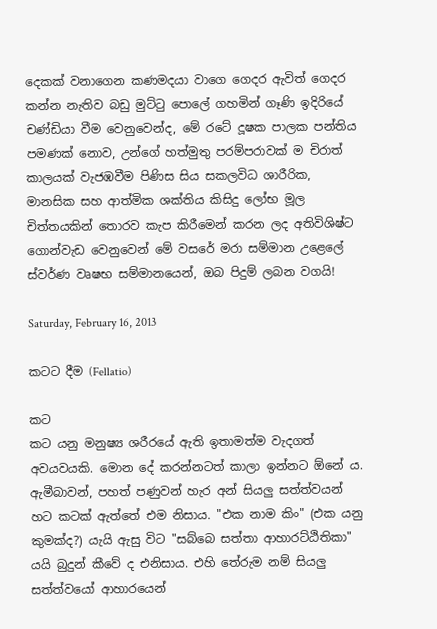දෙකක් වනාගෙන කණමදයා වාගෙ ගෙදර ඇවිත් ගෙදර කන්න නැතිව බඩු මුට්ටු පොලේ ගහමින් ගෑණි ඉදිරියේ චණ්ඩියා වීම වෙනුවෙන්ද, මේ රටේ දූෂක පාලක පන්තිය පමණක් නොව, උන්ගේ හත්මුතු පරම්පරාවක් ම චිරාත් කාලයක් වැජඹවීම පිණිස සිය සකලවිධ ශාරීරික, මානසික සහ ආත්මික ශක්තිය කිසිදු ලෝභ මූල චිත්තයකින් තොරව කැප කිරීමෙන් කරන ලද අතිවිශිෂ්ට ගොන්වැඩ වෙනුවෙන් මේ වසරේ මරා සම්මාන උළෙලේ ස්වර්ණ වෘෂභ සම්මානයෙන්, ඔබ පිදුම් ලබන වගයි!

Saturday, February 16, 2013

කටට දීම (Fellatio)

කට
කට යනු මනුෂ්‍ය ශරීරයේ ඇති ඉතාමත්ම වැදගත් අවයවයකි. මොන දේ කරන්නටත් කාලා ඉන්නට ඕනේ ය. ඇමීබාවන්, පහත් පණුවන් හැර අන් සියලු සත්ත්වයන් හට කටක් ඇත්තේ එම නිසාය. "එක නාම කිං" (එක යනු කුමක්ද?) යැයි ඇසු විට "සබ්බෙ සත්තා ආහාරට්ඨිතිකා" යයි බුදුන් කීවේ ද එනිසාය. එහි තේරුම නම් සියලු සත්ත්වයෝ ආහාරයෙන්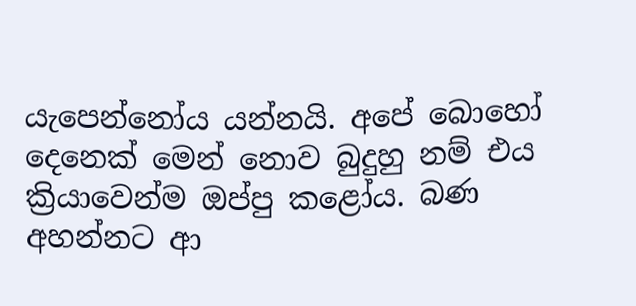යැපෙන්නෝය යන්නයි. අපේ බොහෝ දෙනෙක් මෙන් නොව බුදුහු නම් එය ක්‍රියාවෙන්ම ඔප්පු කළෝය. බණ අහන්නට ආ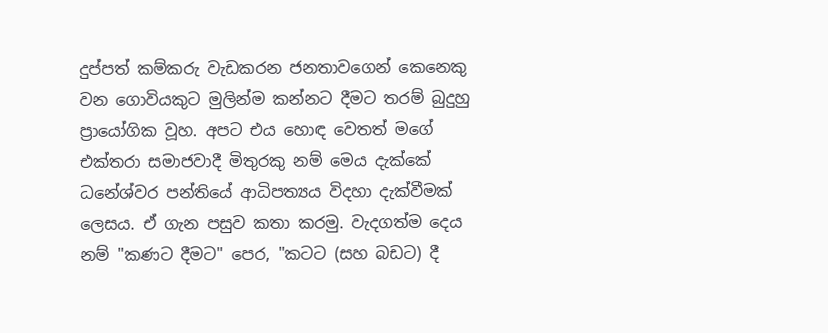දුප්පත් කම්කරු වැඩකරන ජනතාවගෙන් කෙනෙකු වන ගොවියකුට මුලින්ම කන්නට දීමට තරම් බුදුහු ප්‍රායෝගික වූහ. අපට එය හොඳ වෙතත් මගේ එක්තරා සමාජවාදී මිතුරකු නම් මෙය දැක්කේ ධනේශ්වර පන්තියේ ආධිපත්‍යය විදහා දැක්වීමක් ලෙසය. ඒ ගැන පසුව කතා කරමු. වැදගත්ම දෙය නම් "කණට දීමට" පෙර, "කටට (සහ බඩට) දී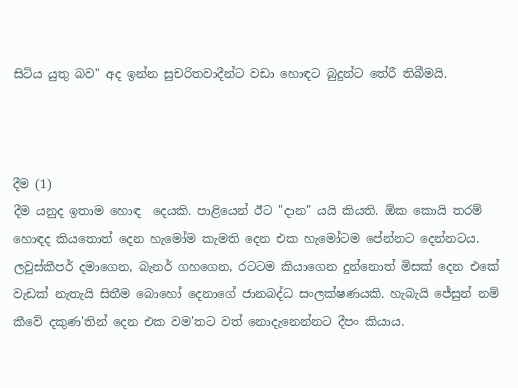සිටිය යුතු බව" අද ඉන්න සුචරිතවාදීන්ට වඩා හොඳට බුදුන්ට තේරී තිබීමයි.



දීම (1)
දීම යනුද ඉතාම හොඳ  දෙයකි. පාළියෙන් ඊට "දාන" යයි කියති. ඕක කොයි තරම් හොඳද කියතොත් දෙන හැමෝම කැමති දෙන එක හැමෝටම පේන්නට දෙන්නටය. ලවුස්කීපර් දමාගෙන, බැනර් ගහගෙන, රටටම කියාගෙන දුන්නොත් මිසක් දෙන එකේ වැඩක් නැතැයි සිතීම බොහෝ දෙනාගේ ජානබද්ධ සංලක්ෂණයකි. හැබැයි ජේසුන් නම් කීවේ දකුණ'තින් දෙන එක වම'තට වත් නොදැනෙන්නට දීපං කියාය.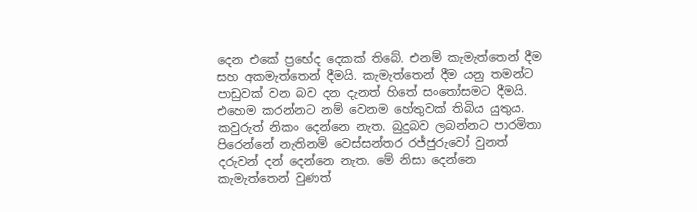දෙන එකේ ප්‍රභේද දෙකක් තිබේ. එනම් කැමැත්තෙන් දීම සහ අකමැත්තෙන් දීමයි. කැමැත්තෙන් දීම යනු තමන්ට පාඩුවක් වන බව දන දැනත් හිතේ සංතෝසමට දීමයි. එහෙම කරන්නට නම් වෙනම හේතුවක් තිබිය යුතුය. කවුරුත් නිකං දෙන්නෙ නැත. බුදුබව ලබන්නට පාරමිතා පිරෙන්නේ නැතිනම් වෙස්සන්තර රජ්ජුරුවෝ වුනත් දරුවන් දන් දෙන්නෙ නැත. මේ නිසා දෙන්නෙ කැමැත්තෙන් වුණත්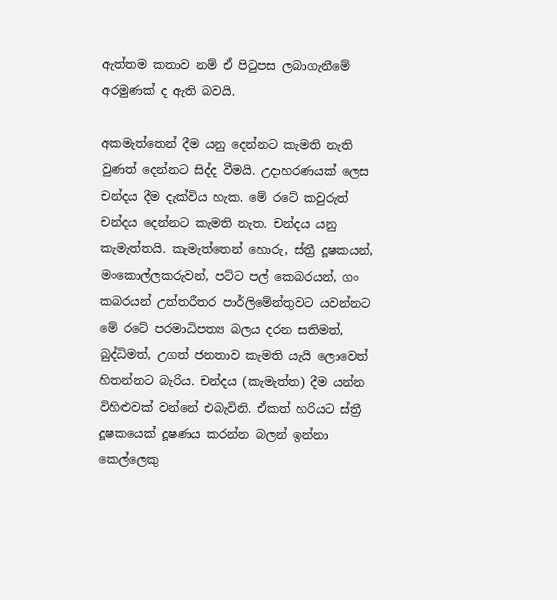ඇත්තම කතාව නම් ඒ පිටුපස ලබාගැනීමේ අරමුණක් ද ඇති බවයි.

අකමැත්තෙන් දීම යනු දෙන්නට කැමති නැති වුණත් දෙන්නට සිද්ද වීමයි. උදාහරණයක් ලෙස චන්දය දීම දැක්විය හැක. මේ රටේ කවුරුත් චන්දය දෙන්නට කැමති නැත. චන්දය යනු කැමැත්තයි. කැමැත්තෙන් හොරු, ස්ත්‍රී දූෂකයන්, මංකොල්ලකරුවන්, පට්ට පල් කෙබරයන්, ගං කබරයන් උත්තරීතර පාර්ලිමේන්තුවට යවන්නට මේ රටේ පරමාධිපත්‍ය බලය දරන සතිමත්, බුද්ධිමත්, උගත් ජනතාව කැමති යැයි ලොවෙත් හිතන්නට බැරිය. චන්දය (කැමැත්ත) දීම යන්න විහිළුවක් වන්නේ එබැවිනි. ඒකත් හරියට ස්ත්‍රී දූෂකයෙක් දූෂණය කරන්න බලන් ඉන්නා කෙල්ලෙකු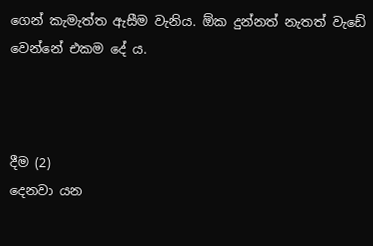ගෙන් කැමැත්ත ඇසීම වැනිය. ඕක දුන්නත් නැතත් වැඩේ වෙන්නේ එකම දේ ය.



දීම (2)
දෙනවා යන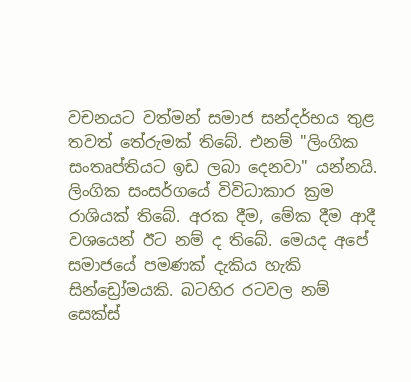වචනයට වත්මන් සමාජ සන්දර්භය තුළ තවත් තේරුමක් තිබේ. එනම් "ලිංගික සංතෘප්තියට ඉඩ ලබා දෙනවා" යන්නයි. ලිංගික සංසර්ගයේ විවිධාකාර ක්‍රම රාශියක් තිබේ. අරක දීම, මේක දීම ආදී වශයෙන් ඊට නම් ද තිබේ. මෙයද අපේ සමාජයේ පමණක් දැකිය හැකි සින්ඩ්‍රෝමයකි. බටහිර රටවල නම් සෙක්ස්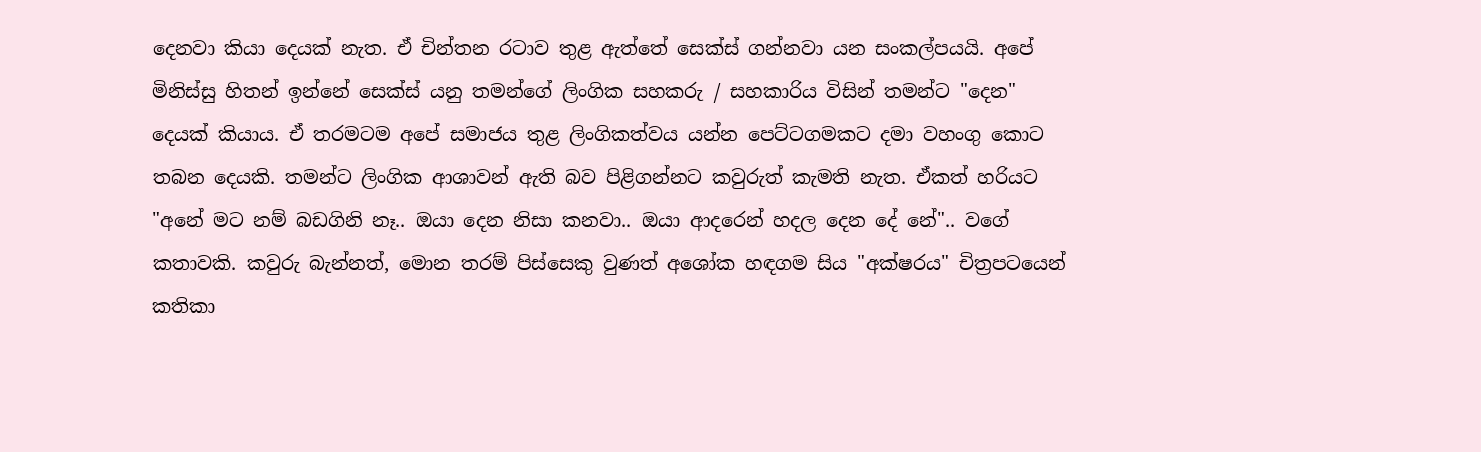දෙනවා කියා දෙයක් නැත. ඒ චින්තන රටාව තුළ ඇත්තේ සෙක්ස් ගන්නවා යන සංකල්පයයි. අපේ මිනිස්සු හිතන් ඉන්නේ සෙක්ස් යනු තමන්ගේ ලිංගික සහකරු / සහකාරිය විසින් තමන්ට "දෙන" දෙයක් කියාය. ඒ තරමටම අපේ සමාජය තුළ ලිංගිකත්වය යන්න පෙට්ටගමකට දමා වහංගු කොට තබන දෙයකි. තමන්ට ලිංගික ආශාවන් ඇති බව පිළිගන්නට කවුරුත් කැමති නැත. ඒකත් හරියට "අනේ මට නම් බඩගිනි නෑ.. ඔයා දෙන නිසා කනවා.. ඔයා ආදරෙන් හදල දෙන දේ නේ".. වගේ කතාවකි. කවුරු බැන්නත්, මොන තරම් පිස්සෙකු වුණත් අශෝක හඳගම සිය "අක්ෂරය" චිත්‍රපටයෙන් කතිකා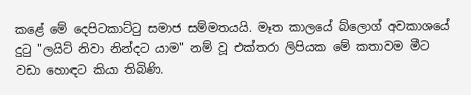කළේ මේ දෙපිටකාට්ටු සමාජ සම්මතයයි. මෑත කාලයේ බ්ලොග් අවකාශයේ දුටු "ලයිට් නිවා නින්දට යාම" නම් වූ එක්තරා ලිපියක මේ කතාවම මීට වඩා හොඳට කියා තිබිණි.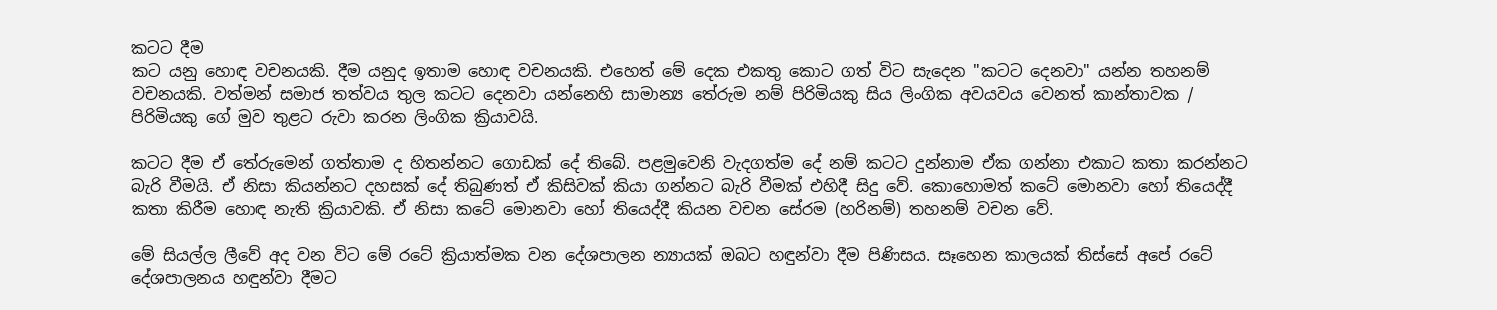කටට දීම
කට යනු හොඳ වචනයකි. දීම යනුද ඉතාම හොඳ වචනයකි. එහෙත් මේ දෙක එකතු කොට ගත් විට සැදෙන "කටට දෙනවා" යන්න තහනම් වචනයකි. වත්මන් සමාජ තත්වය තුල කටට දෙනවා යන්නෙහි සාමාන්‍ය තේරුම නම් පිරිමියකු සිය ලිංගික අවයවය වෙනත් කාන්තාවක / පිරිමියකු ගේ මුව තුළට රුවා කරන ලිංගික ක්‍රියාවයි.

කටට දීම ඒ තේරුමෙන් ගත්තාම ද හිතන්නට ගොඩක් දේ තිබේ. පළමුවෙනි වැදගත්ම දේ නම් කටට දුන්නාම ඒක ගන්නා එකාට කතා කරන්නට බැරි වීමයි. ඒ නිසා කියන්නට දහසක් දේ තිබුණත් ඒ කිසිවක් කියා ගන්නට බැරි වීමක් එහිදී සිදු වේ. කොහොමත් කටේ මොනවා හෝ තියෙද්දී කතා කිරීම හොඳ නැති ක්‍රියාවකි. ඒ නිසා කටේ මොනවා හෝ තියෙද්දී කියන වචන සේරම (හරිනම්) තහනම් වචන වේ.

මේ සියල්ල ලීවේ අද වන විට මේ රටේ ක්‍රියාත්මක වන දේශපාලන න්‍යායක් ඔබට හඳුන්වා දීම පිණිසය. සෑහෙන කාලයක් තිස්සේ අපේ රටේ දේශපාලනය හඳුන්වා දීමට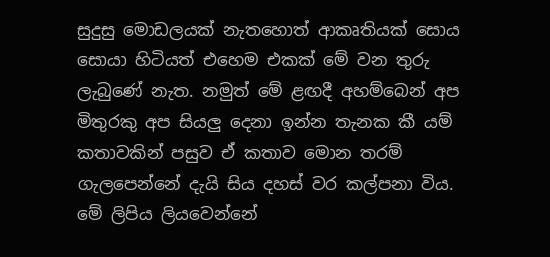සුදුසු මොඩලයක් නැතහොත් ආකෘතියක් සොය සොයා හිටියත් එහෙම එකක් මේ වන තුරු ලැබුණේ නැත. නමුත් මේ ළඟදී අහම්බෙන් අප මිතුරකු අප සියලු දෙනා ඉන්න තැනක කී යම් කතාවකින් පසුව ඒ කතාව මොන තරම් ගැලපෙන්නේ දැයි සිය දහස් වර කල්පනා විය. මේ ලිපිය ලියවෙන්නේ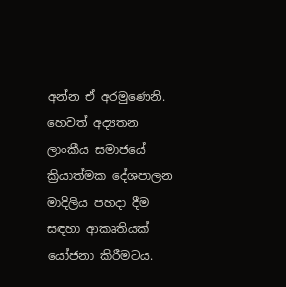අන්න ඒ අරමුණෙනි. හෙවත් අද්‍යතන ලාංකීය සමාජයේ ක්‍රියාත්මක දේශපාලන මාදිලිය පහදා දීම සඳහා ආකෘතියක් යෝජනා කිරීමටය.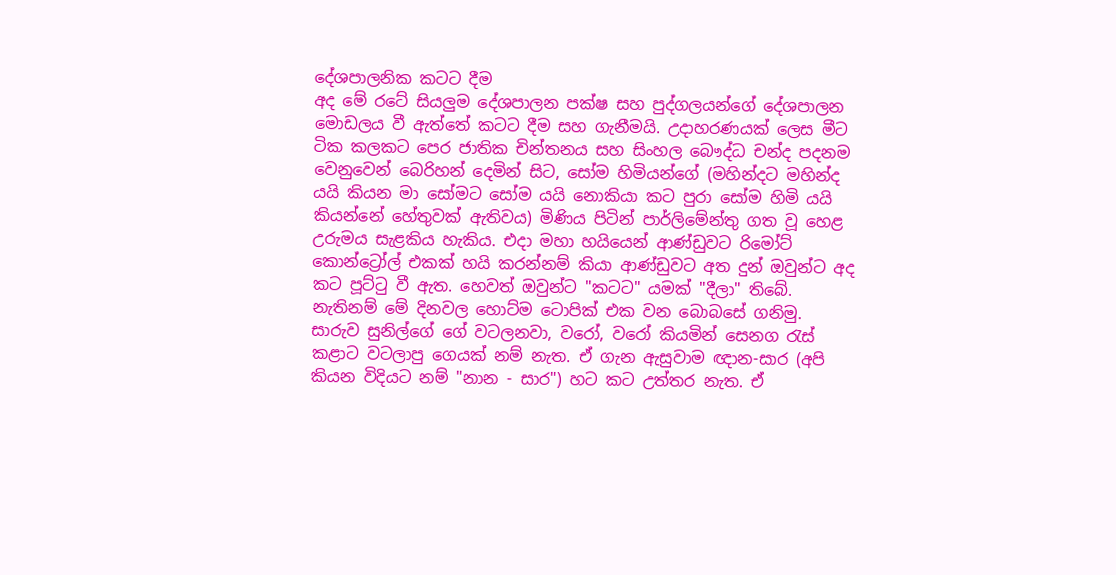දේශපාලනික කටට දීම
අද මේ රටේ සියලුම දේශපාලන පක්ෂ සහ පුද්ගලයන්ගේ දේශපාලන මොඩලය වී ඇත්තේ කටට දීම සහ ගැනීමයි. උදාහරණයක් ලෙස මීට ටික කලකට පෙර ජාතික චින්තනය සහ සිංහල බෞද්ධ චන්ද පදනම වෙනුවෙන් බෙරිහන් දෙමින් සිට, සෝම හිමියන්ගේ (මහින්දට මහින්ද යයි කියන මා සෝමට සෝම යයි නොකියා කට පුරා සෝම හිමි යයි කියන්නේ හේතුවක් ඇතිවය) මිණිය පිටින් පාර්ලිමේන්තු ගත වූ හෙළ උරුමය සැළකිය හැකිය. එදා මහා හයියෙන් ආණ්ඩුවට රිමෝට් කොන්ට්‍රෝල් එකක් හයි කරන්නම් කියා ආණ්ඩුවට අත දුන් ඔවුන්ට අද කට පූට්ටු වී ඇත. හෙවත් ඔවුන්ට "කටට" යමක් "දීලා" තිබේ. නැතිනම් මේ දිනවල හොට්ම ටොපික් එක වන බොබසේ ගනිමු. සාරුව සුනිල්ගේ ගේ වටලනවා, වරෝ, වරෝ කියමින් සෙනග රැස් කළාට වටලාපු ගෙයක් නම් නැත. ඒ ගැන ඇසුවාම ඥාන-සාර (අපි කියන විදියට නම් "නාන - සාර") හට කට උත්තර නැත. ඒ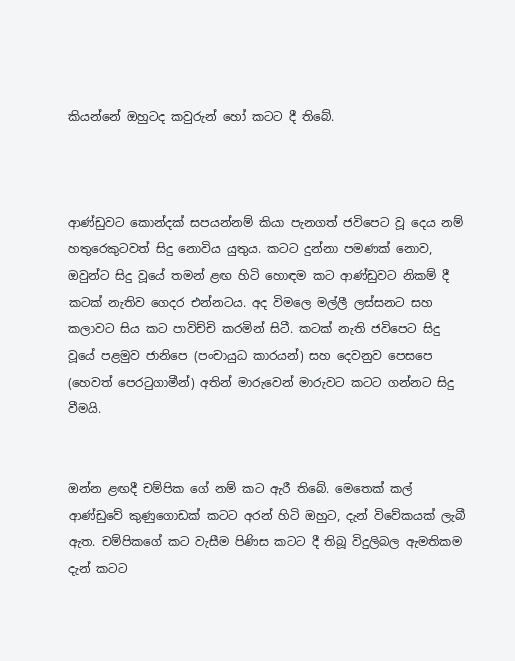කියන්නේ ඔහුටද කවුරුන් හෝ කටට දී තිබේ.



ආණ්ඩුවට කොන්දක් සපයන්නම් කියා පැනගත් ජවිපෙට වූ දෙය නම් හතුරෙකුටවත් සිදු නොවිය යුතුය. කටට දුන්නා පමණක් නොව, ඔවුන්ට සිදු වූයේ තමන් ළඟ හිටි හොඳම කට ආණ්ඩුවට නිකම් දී කටක් නැතිව ගෙදර එන්නටය. අද විමලෙ මල්ලී ලස්සනට සහ කලාවට සිය කට පාවිච්චි කරමින් සිටී. කටක් නැති ජවිපෙට සිදු වූයේ පළමුව ජානිපෙ (පංචායුධ කාරයන්) සහ දෙවනුව පෙසපෙ (හෙවත් පෙරටුගාමීන්) අතින් මාරුවෙන් මාරුවට කටට ගන්නට සිදු වීමයි.


ඔන්න ළඟදී චම්පික ගේ නම් කට ඇරී තිබේ. මෙතෙක් කල් ආණ්ඩුවේ කුණුගොඩක් කටට අරන් හිටි ඔහුට, දැන් විවේකයක් ලැබී ඇත. චම්පිකගේ කට වැසීම පිණිස කටට දී තිබූ විදුලිබල ඇමතිකම දැන් කටට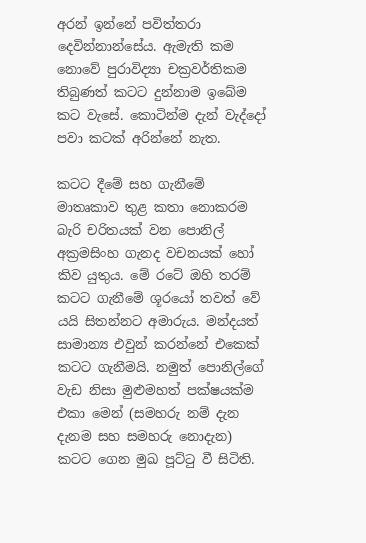අරන් ඉන්නේ පවිත්තරා දෙවින්නාන්සේය. ඇමැති කම නොවේ පුරාවිද්‍යා චක්‍රවර්තිකම තිබුණත් කටට දුන්නාම ඉබේම කට වැසේ. කොටින්ම දැන් වැද්දෝ පවා කටක් අරින්නේ නැත.

කටට දීමේ සහ ගැනීමේ මාතෘකාව තුළ කතා නොකරම බැරි චරිතයක් වන පොනිල් අක්‍රමසිංහ ගැනද වචනයක් හෝ කිව යුතුය. මේ රටේ ඔහි තරම් කටට ගැනීමේ ශූරයෝ තවත් වේ යයි සිතන්නට අමාරුය. මන්දයත් සාමාන්‍ය එවුන් කරන්නේ එකෙක් කටට ගැනීමයි. නමුත් පොනිල්ගේ වැඩ නිසා මුළුමහත් පක්ෂයක්ම එකා මෙන් (සමහරු නම් දැන දැනම සහ සමහරු නොදැන) කටට ගෙන මුඛ පූට්ටු වී සිටිති.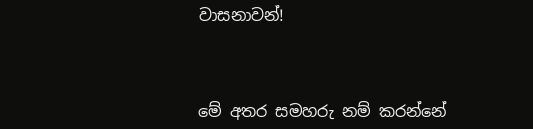වාසනාවන්!



මේ අතර සමහරු නම් කරන්නේ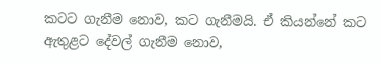කටට ගැනීම නොව, කට ගැනීමයි. ඒ කියන්නේ කට ඇතුළට දේවල් ගැනීම නොව,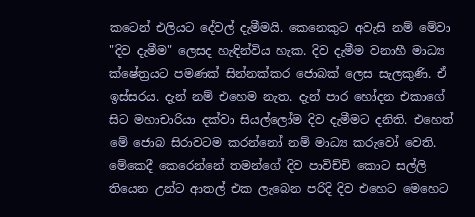කටෙන් එලියට දේවල් දැමීමයි. කෙනෙකුට අවැසි නම් මේවා "දිව දැමීම" ලෙසද හැඳින්විය හැක. දිව දැමීම වනාහී මාධ්‍ය ක්ෂේත්‍රයට පමණක් සින්නක්කර ජොබක් ලෙස සැලකුණි. ඒ ඉස්සරය. දැන් නම් එහෙම නැත. දැන් පාර හෝදන එකාගේ සිට මහාචාරියා දක්වා සියල්ලෝම දිව දැමීමට දනිති. එහෙත් මේ ජොබ සිරාවටම කරන්නෝ නම් මාධ්‍ය කරුවෝ වෙති. මේකෙදී කෙරෙන්නේ තමන්ගේ දිව පාවිච්චි කොට සල්ලි තියෙන උන්ට ආතල් එක ලැබෙන පරිදි දිව එහෙට මෙහෙට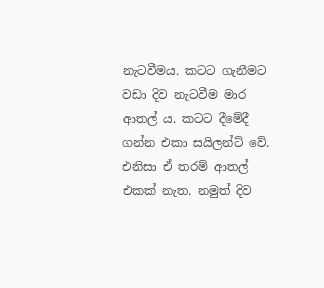නැටවීමය. කටට ගැනීමට වඩා දිව නැටවීම මාර ආතල් ය. කටට දීමේදී ගන්න එකා සයිලන්ට් වේ. එනිසා ඒ තරම් ආතල් එකක් නැත. නමුත් දිව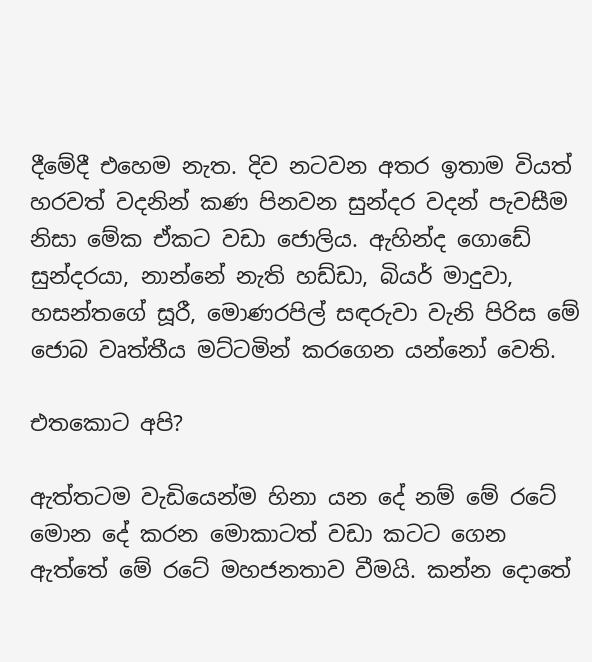දීමේදී එහෙම නැත. දිව නටවන අතර ඉතාම වියත් හරවත් වදනින් කණ පිනවන සුන්දර වදන් පැවසීම නිසා මේක ඒකට වඩා ජොලිය. ඇහින්ද ගොඩේ සුන්දරයා, නාන්නේ නැති හඩ්ඩා, බියර් මාදුවා, හසන්තගේ සූරී, මොණරපිල් සඳරුවා වැනි පිරිස මේ ජොබ වෘත්තීය මට්ටමින් කරගෙන යන්නෝ වෙති.

එතකොට අපි?

ඇත්තටම වැඩියෙන්ම හිනා යන දේ නම් මේ රටේ මොන දේ කරන මොකාටත් වඩා කටට ගෙන ඇත්තේ මේ රටේ මහජනතාව වීමයි. කන්න දොතේ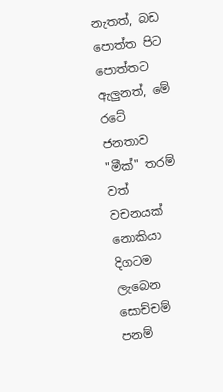නැතත්, බඩ පොත්ත පිට පොත්තට ඇලුනත්, මේ රටේ ජනතාව "මීක්" තරම් වත් වචනයක් නොකියා දිගටම ලැබෙන සොච්චම් පනම්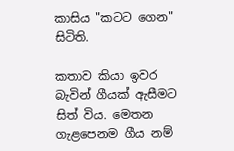කාසිය "කටට ගෙන" සිටිති.

කතාව කියා ඉවර බැවින් ගීයක් ඇසීමට සිත් විය. මෙතන ගැළපෙනම ගීය නම්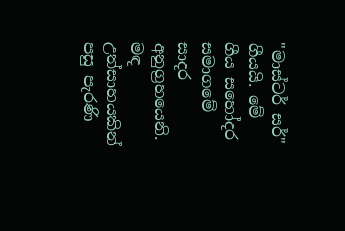"මාස්ටර් සර්" ගීයයි. මේ ගීය සහෝදර සමාගමේ සාදර අනුග්‍රහයෙනි. මඳ උත්සාහයකින් පසු පැරණි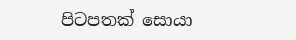පිටපතක් සොයා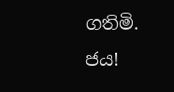ගතිමි. ජය!